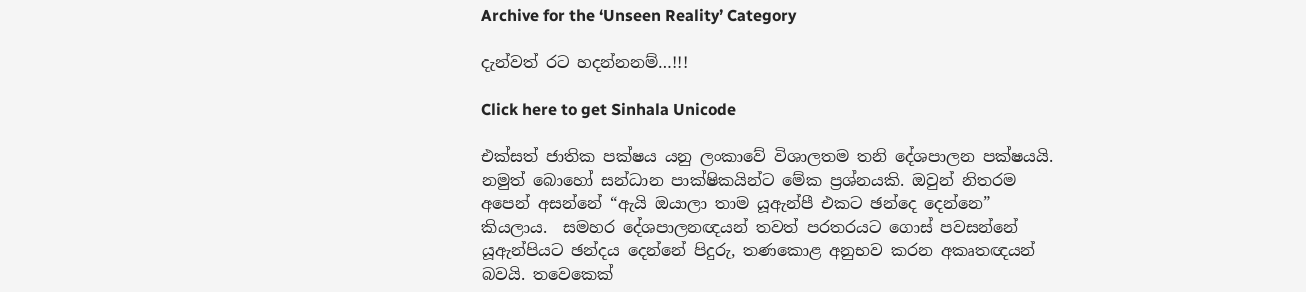Archive for the ‘Unseen Reality’ Category

දැන්වත් රට හදන්නනම්…!!!

Click here to get Sinhala Unicode

එක්සත් ජාතික පක්ෂය යනු ලංකාවේ විශාලතම තනි දේශපාලන පක්ෂයයි. නමුත් බොහෝ සන්ධාන පාක්ෂිකයින්ට මේක ප්‍රශ්නයකි. ඔවුන් නිතරම අපෙන් අසන්නේ “ඇයි ඔයාලා තාම යූඇන්පී එකට ඡන්දෙ දෙන්නෙ” කියලාය.  සමහර දේශපාලනඥයන් තවත් පරතරයට ගොස් පවසන්නේ යූඇන්පියට ඡන්දය දෙන්නේ පිදුරු, තණකොළ අනුභව කරන අකෘතඥයන් බවයි. තවෙකෙක්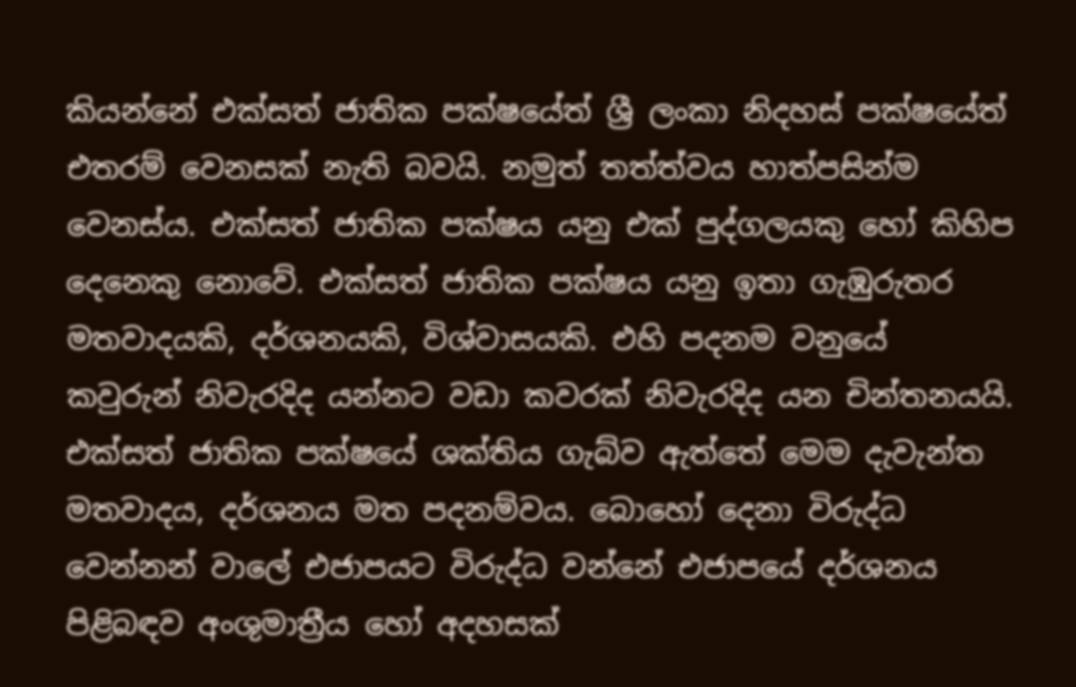කියන්නේ එක්සත් ජාතික පක්ෂයේත් ශ්‍රී ලංකා නිදහස් පක්ෂයේත් එතරම් වෙනසක් නැති බවයි. නමුත් තත්ත්වය හාත්පසින්ම වෙනස්ය. එක්සත් ජාතික පක්ෂය යනු එක් පුද්ගලයකු හෝ කිහිප දෙනෙකු නොවේ. එක්සත් ජාතික පක්ෂය යනු ඉතා ගැඹුරුතර මතවාදයකි, දර්ශනයකි, විශ්වාසයකි. එහි පදනම වනුයේ කවුරුන් නිවැරදිද යන්නට වඩා කවරක් නිවැරදිද යන චින්තනයයි. එක්සත් ජාතික පක්ෂයේ ශක්තිය ගැබ්ව ඇත්තේ මෙම දැවැන්ත මතවාදය, දර්ශනය මත පදනම්වය. බොහෝ දෙනා විරුද්ධ වෙන්නන් වාලේ එජාපයට විරුද්ධ වන්නේ එජාපයේ දර්ශනය පිළිබඳව අංශුමාත්‍රීය හෝ අදහසක්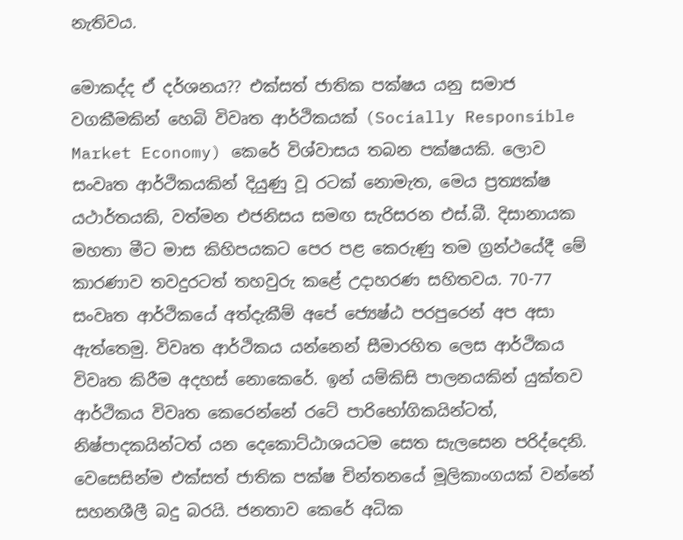නැතිවය.

මොකද්ද ඒ දර්ශනය?? එක්සත් ජාතික පක්ෂය යනු සමාජ වගකීමකින් හෙබි විවෘත ආර්ථිකයක් (Socially Responsible Market Economy) කෙරේ විශ්වාසය තබන පක්ෂයකි. ලොව සංවෘත ආර්ථිකයකින් දියුණු වූ රටක් නොමැත, මෙය ප්‍රත්‍යක්ෂ යථාර්තයකි, වත්මන එජනිසය සමඟ සැරිසරන එස්.බී. දිසානායක මහතා මීට මාස කිහිපයකට පෙර පළ කෙරුණු තම ග්‍රන්ථයේදී මේ කාරණාව තවදුරටත් තහවුරු කළේ උදාහරණ සහිතවය. 70-77 සංවෘත ආර්ථිකයේ අත්දැකීම් අපේ ජ්‍යෙෂ්ඨ පරපුරෙන් අප අසා ඇත්තෙමු. විවෘත ආර්ථිකය යන්නෙන් සීමාරහිත ලෙස ආර්ථිකය විවෘත කිරීම අදහස් නොකෙරේ. ඉන් යම්කිසි පාලනයකින් යුක්තව ආර්ථිකය විවෘත කෙරෙන්නේ රටේ පාරිභෝගිකයින්ටත්, නිෂ්පාදකයින්ටත් යන දෙකොට්ඨාශයටම සෙත සැලසෙන පරිද්දෙනි. වෙසෙසින්ම එක්සත් ජාතික පක්ෂ චින්තනයේ මූලිකාංගයක් වන්නේ සහනශීලී බදු බරයි. ජනතාව කෙරේ අධික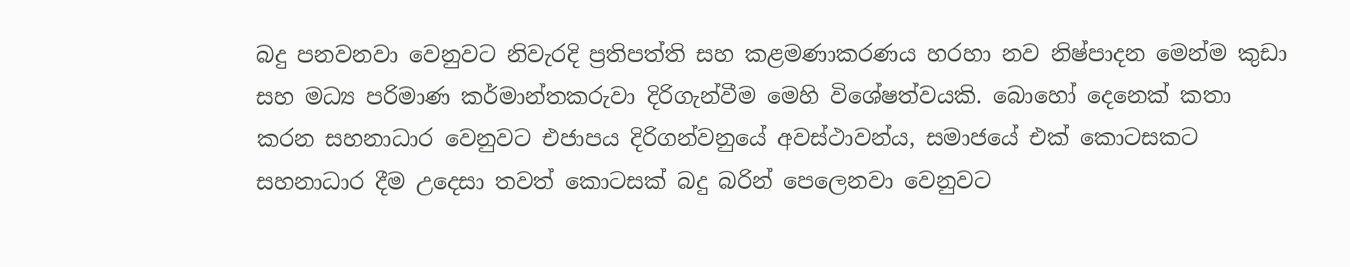බදු පනවනවා වෙනුවට නිවැරදි ප්‍රතිපත්ති සහ කළමණාකරණය හරහා නව නිෂ්පාදන මෙන්ම කුඩා සහ මධ්‍ය පරිමාණ කර්මාන්තකරුවා දිරිගැන්වීම මෙහි විශේෂත්වයකි. බොහෝ දෙනෙක් කතා කරන සහනාධාර වෙනුවට එජාපය දිරිගන්වනුයේ අවස්ථාවන්ය, සමාජයේ එක් කොටසකට සහනාධාර දීම උදෙසා තවත් කොටසක් බදු බරින් පෙලෙනවා වෙනුවට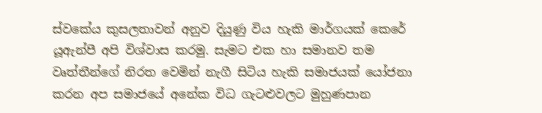ස්වකේය කුසලතාවන් අනුව දියුණු විය හැකි මාර්ගයක් කෙරේ යූඇන්පී අපි විශ්වාස කරමු. සැමට එක හා සමානව තම වෘත්තීන්ගේ නිරත වෙමින් නැගී සිටිය හැකි සමාජයක් යෝජනා කරන අප සමාජයේ අනේක විධ ගැටළුවලට මුහුණපාන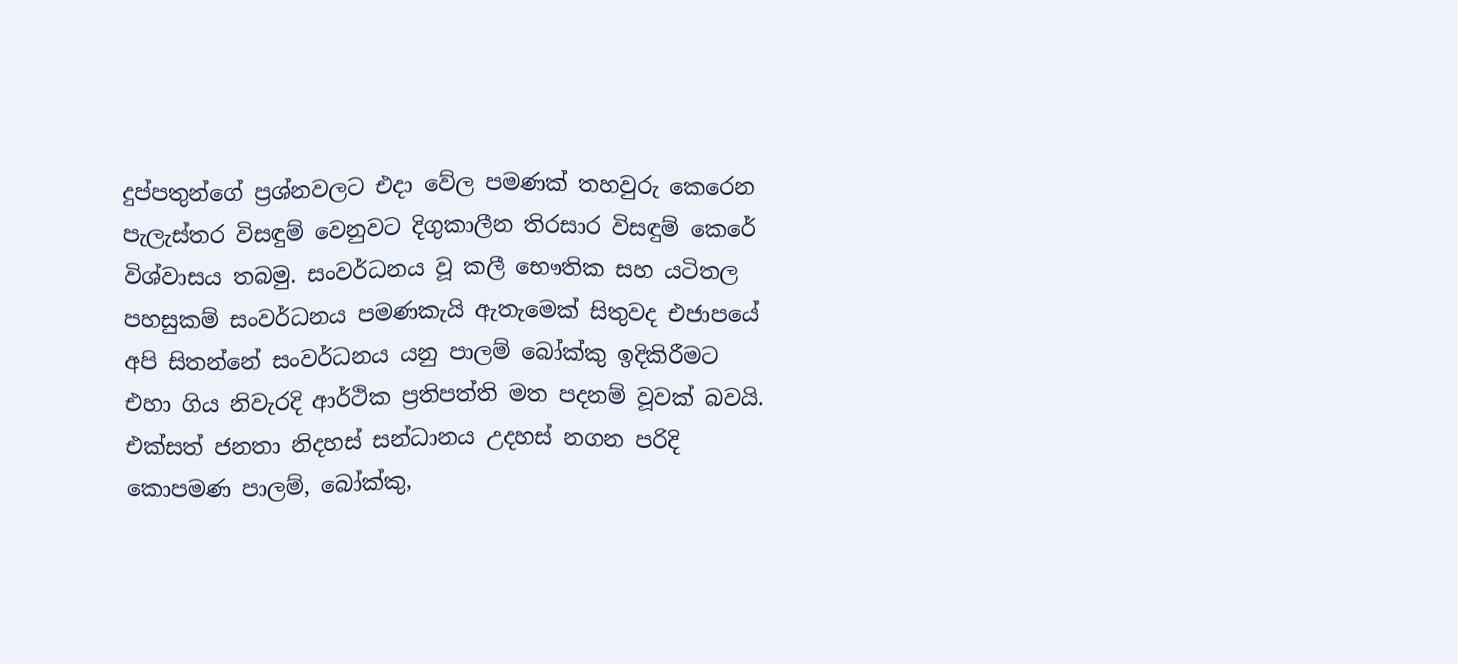දුප්පතුන්ගේ ප්‍රශ්නවලට එදා වේල පමණක් තහවුරු කෙරෙන පැලැස්තර විසඳුම් වෙනුවට දිගුකාලීන තිරසාර විසඳුම් කෙරේ විශ්වාසය තබමු. සංවර්ධනය වූ කලී භෞතික සහ යටිතල පහසුකම් සංවර්ධනය පමණකැයි ඇතැමෙක් සිතුවද එජාපයේ අපි සිතන්නේ සංවර්ධනය යනු පාලම් බෝක්කු ඉදිකිරීමට එහා ගිය නිවැරදි ආර්ථික ප්‍රතිපත්ති මත පදනම් වූවක් බවයි. එක්සත් ජනතා නිදහස් සන්ධානය උදහස් නගන පරිදි කොපමණ පාලම්, බෝක්කු,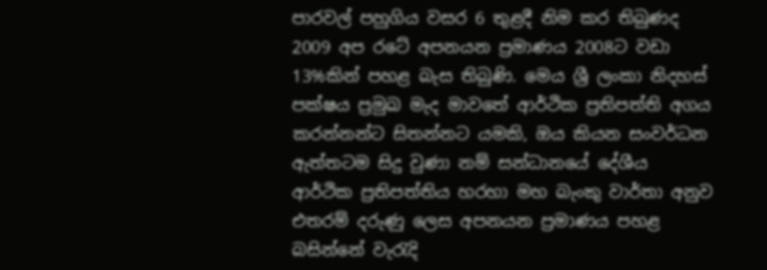පාරවල් පහුගිය වසර 6 තුළදී නිම කර තිබුණද 2009 අප රටේ අපනයන ප්‍රමාණය 2008ට වඩා 13%කින් පහළ බැස තිබුණි. මෙය ශ්‍රී ලංකා නිදහස් පක්ෂය ප්‍රමුඛ මැද මාවතේ ආර්ථික ප්‍රතිපත්ති අගය කරන්නන්ට සිතන්නට යමකි, ඔය කියන සංවර්ධන ඇත්තටම සිදු වුණා නම් සන්ධානයේ දේශීය ආර්ථික ප්‍රතිපත්තිය හරහා මහ බැංකු වාර්තා අනුව එතරම් දරුණු ලෙස අපනයන ප්‍රමාණය පහළ බසින්නේ වැරැදි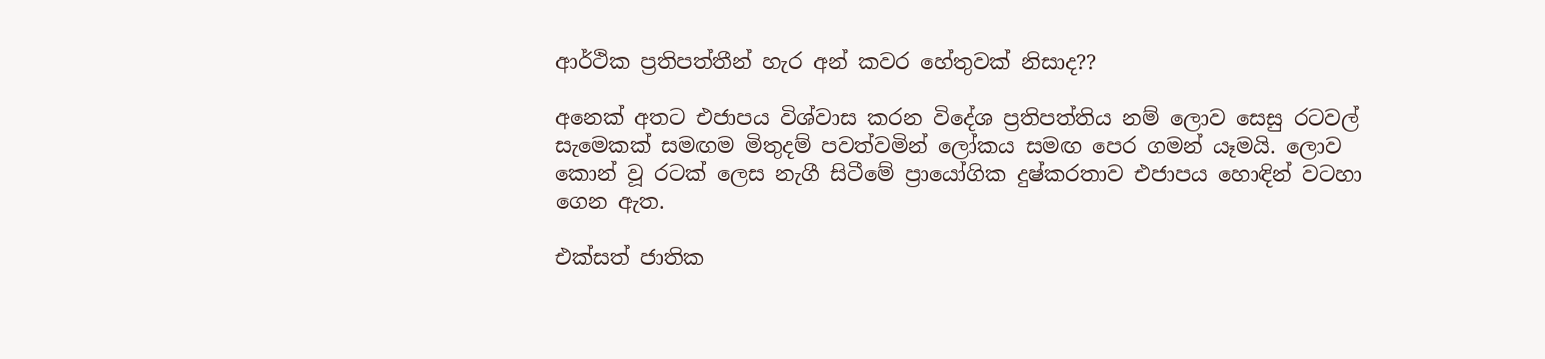ආර්ථික ප්‍රතිපත්තීන් හැර අන් කවර හේතුවක් නිසාද??

අනෙක් අතට එජාපය විශ්වාස කරන විදේශ ප්‍රතිපත්තිය නම් ලොව සෙසු රටවල් සැමෙකක් සමඟම මිතුදම් පවත්වමින් ලෝකය සමඟ පෙර ගමන් යෑමයි. ලොව කොන් වූ රටක් ලෙස නැගී සිටීමේ ප්‍රායෝගික දුෂ්කරතාව එජාපය හොඳින් වටහා ගෙන ඇත.

එක්සත් ජාතික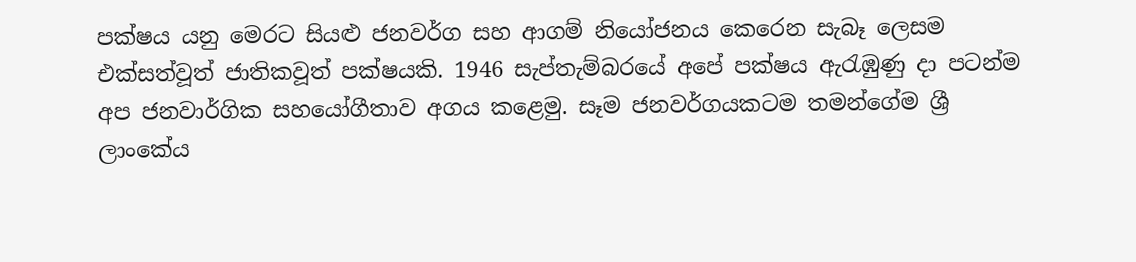පක්ෂය යනු මෙරට සියළු ජනවර්ග සහ ආගම් නියෝජනය කෙරෙන සැබෑ ලෙසම එක්සත්වූත් ජාතිකවූත් පක්ෂයකි. 1946 සැප්තැම්බරයේ අපේ පක්ෂය ඇරැඹුණු දා පටන්ම අප ජනවාර්ගික සහයෝගීතාව අගය කළෙමු. සෑම ජනවර්ගයකටම තමන්ගේම ශ්‍රී ලාංකේය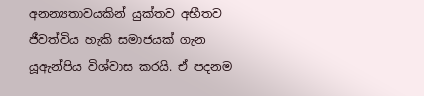අනන්‍යතාවයකින් යුක්තව අභීතව ජීවත්විය හැකි සමාජයක් ගැන යූඇන්පිය විශ්වාස කරයි. ඒ පදනම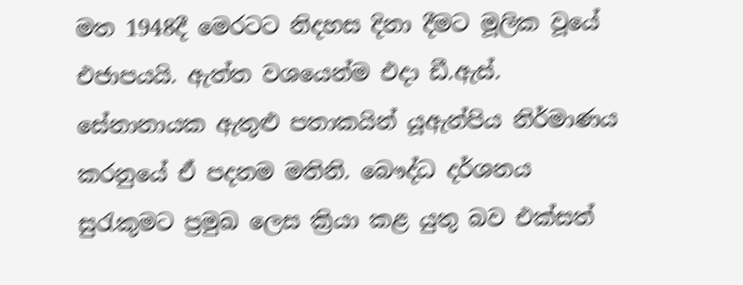මත 1948දී මෙරටට නිදහස දිනා දීමට මූලික වූයේ එජාපයයි. ඇත්ත වශයෙන්ම එදා ඩී.ඇස්. සේනානායක ඇතුළු පතාකයින් යූඇන්පිය නිර්මාණය කරනුයේ ඒ පදනම මතිනි. බෞද්ධ දර්ශනය සුරැකුමට ප්‍රමුඛ ලෙස ක්‍රියා කළ යුතු බව එක්සත්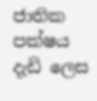ජාතික පක්ෂය දැඩි ලෙස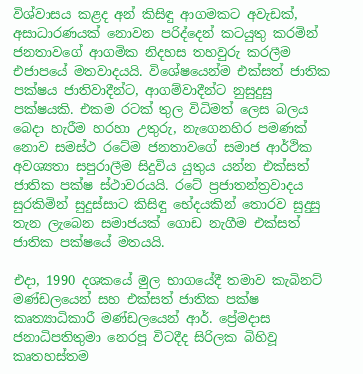විශ්වාසය කළද අන් කිසිඳු ආගමකට අවැඩක්, අසාධාරණයක් නොවන පරිද්දෙන් කටයුතු කරමින් ජනතාවගේ ආගමික නිදහස තහවුරු කරලීම එජාපයේ මතවාදයයි. විශේෂයෙන්ම එක්සත් ජාතික පක්ෂය ජාතිවාදීන්ට, ආගම්වාදීන්ට නුසුදුසු පක්ෂයකි. එකම රටක් තුල විධිමත් ලෙස බලය බෙදා හැරීම හරහා උතුරු, නැගෙනහිර පමණක් නොව සමස්ථ රටේම ජනතාවගේ සමාජ ආර්ථික අවශ්‍යතා සපුරාලීම සිදුවිය යුතුය යන්න එක්සත් ජාතික පක්ෂ ස්ථාවරයයි. රටේ ප්‍රජාතන්ත්‍රවාදය සුරකිමින් සුදුස්සාට කිසිඳු භේදයකින් තොරව සුදුසු තැන ලැබෙන සමාජයක් ගොඩ නැගීම එක්සත් ජාතික පක්ෂයේ මතයයි.

එදා, 1990 දශකයේ මුල භාගයේදී තමාව කැබිනට් මණ්ඩලයෙන් සහ එක්සත් ජාතික පක්ෂ කෘත්‍යාධිකාරී මණ්ඩලයෙන් ආර්. ප්‍රේමදාස ජනාධිපතිතුමා නෙරපූ විටදීද සිරිලක බිහිවූ කෘතහස්තම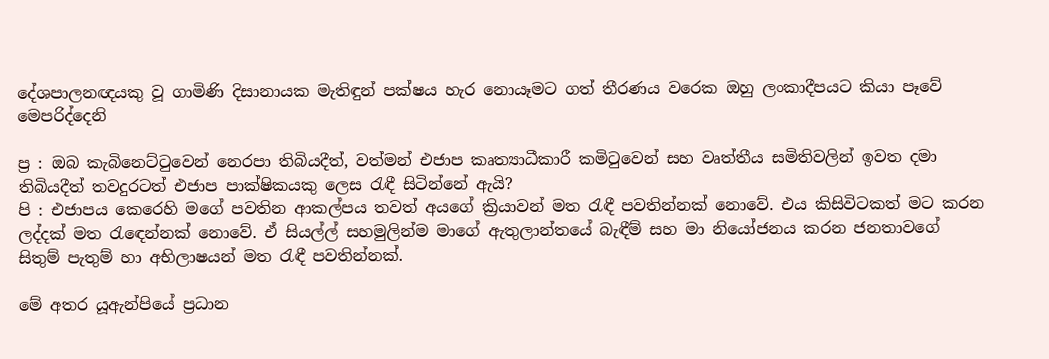දේශපාලනඥයකු වූ ගාමිණි දිසානායක මැතිඳුන් පක්ෂය හැර නොයෑමට ගත් තීරණය වරෙක ඔහු ලංකාදීපයට කියා පෑවේ මෙපරිද්දෙනි

ප්‍ර : ඔබ කැබිනෙට්ටුවෙන් නෙරපා තිබියදීත්, වත්මන් එජාප කෘත්‍යාධීකාරී කමිටුවෙන් සහ වෘත්තීය සමිතිවලින් ඉවත දමා තිබියදීත් තවදුරටත් එජාප පාක්ෂිකයකු ලෙස රැඳී සිටින්නේ ඇයි?
පි : එජාපය කෙරෙහි මගේ පවතින ආකල්පය තවත් අයගේ ක්‍රියාවන් මත රැඳී පවතින්නක් නොවේ. එය කිසිවිටකත් මට කරන ලද්දක් මත රැඳෙන්නක් නොවේ. ඒ සියල්ල් සහමුලින්ම මාගේ ඇතුලාන්තයේ බැඳීම් සහ මා නියෝජනය කරන ජනතාවගේ සිතුම් පැතුම් හා අභිලාෂයන් මත රැඳී පවතින්නක්.

මේ අතර යූඇන්පියේ ප්‍රධාන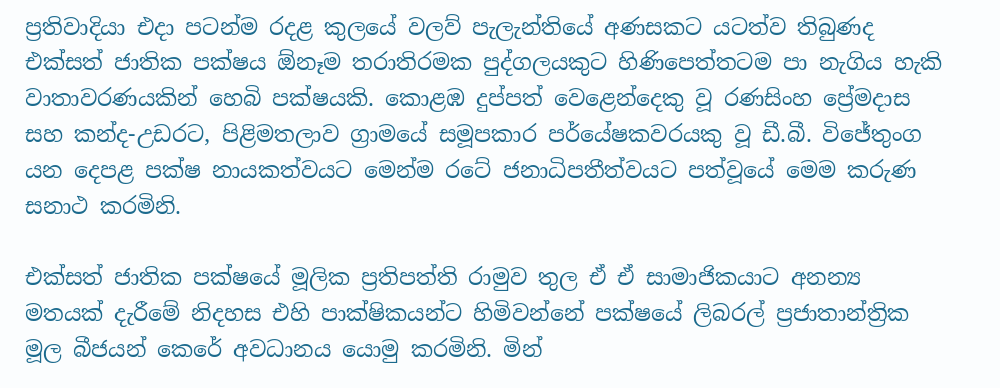ප්‍රතිවාදියා එදා පටන්ම රදළ කුලයේ වලව් පැලැන්තියේ අණසකට යටත්ව තිබුණද එක්සත් ජාතික පක්ෂය ඕනෑම තරාතිරමක පුද්ගලයකුට හිණිපෙත්තටම පා නැගිය හැකි වාතාවරණයකින් හෙබි පක්ෂයකි. කොළඹ දුප්පත් වෙළෙන්දෙකු වූ රණසිංහ ප්‍රේමදාස සහ කන්ද-උඩරට, පිළිමතලාව ග්‍රාමයේ සමූපකාර පර්යේෂකවරයකු වූ ඩී.බී. විජේතුංග යන දෙපළ පක්ෂ නායකත්වයට මෙන්ම රටේ ජනාධිපතීත්වයට පත්වූයේ මෙම කරුණ සනාථ කරමිනි.

එක්සත් ජාතික පක්ෂයේ මූලික ප්‍රතිපත්ති රාමුව තුල ඒ ඒ සාමාජිකයාට අනන්‍ය මතයක් දැරීමේ නිදහස එහි පාක්ෂිකයන්ට හිමිවන්නේ පක්ෂයේ ලිබරල් ප්‍රජාතාන්ත්‍රික මූල බීජයන් කෙරේ අවධානය යොමු කරමිනි. මින්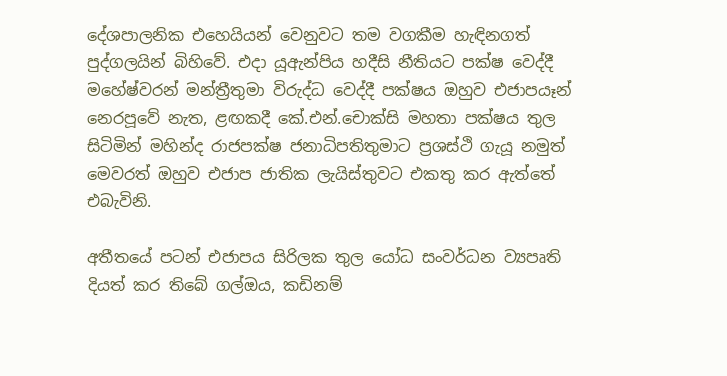දේශපාලනික එහෙයියන් වෙනුවට තම වගකීම හැඳිනගත් පුද්ගලයින් බිහිවේ. එදා යූඇන්පිය හදීසි නීතියට පක්ෂ වෙද්දී මහේෂ්වරන් මන්ත්‍රීතුමා විරුද්ධ වෙද්දී පක්ෂය ඔහුව එජාපයෑන් නෙරපූවේ නැත, ළඟකදී කේ.එන්.චොක්සි මහතා පක්ෂය තුල සිටිමින් මහින්ද රාජපක්ෂ ජනාධිපතිතුමාට ප්‍රශස්ථි ගැයූ නමුත් මෙවරත් ඔහුව එජාප ජාතික ලැයිස්තුවට එකතු කර ඇත්තේ එබැවිනි.

අතීතයේ පටන් එජාපය සිරිලක තුල යෝධ සංවර්ධන ව්‍යපෘති දියත් කර තිබේ ගල්ඔය, කඩිනම්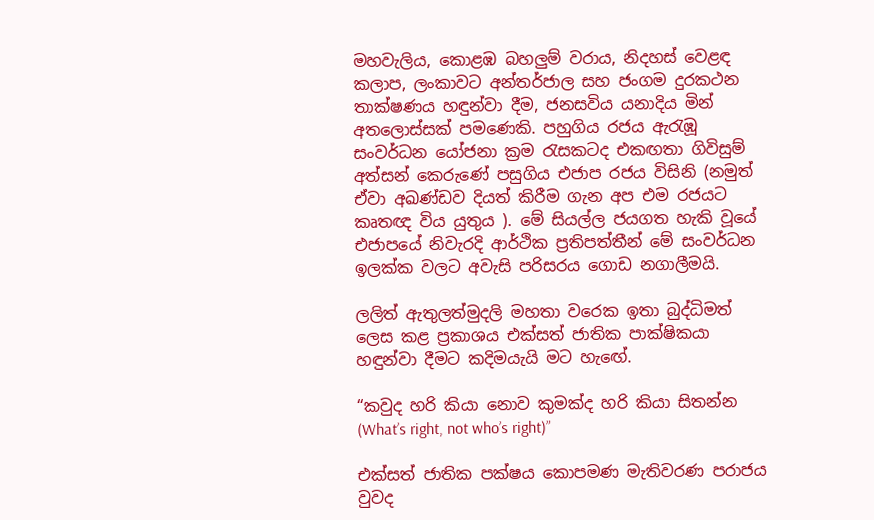මහවැලිය, කොළඹ බහලුම් වරාය, නිදහස් වෙළඳ කලාප, ලංකාවට අන්තර්ජාල සහ ජංගම දුරකථන තාක්ෂණය හඳුන්වා දීම, ජනසවිය යනාදිය මින් අතලොස්සක් පමණෙකි. පහුගිය රජය ඇරැඹූ සංවර්ධන යෝජනා ක්‍රම රැසකටද එකඟතා ගිවිසුම් අත්සන් කෙරුණේ පසුගිය එජාප රජය විසිනි (නමුත් ඒවා අඛණ්ඩව දියත් කිරීම ගැන අප එම රජයට කෘතඥ විය යුතුය ). මේ සියල්ල ජයගත හැකි වූයේ එජාපයේ නිවැරදි ආර්ථික ප්‍රතිපත්තීන් මේ සංවර්ධන ඉලක්ක වලට අවැසි පරිසරය ගොඩ නගාලීමයි.

ලලිත් ඇතුලත්මුදලි මහතා වරෙක ඉතා බුද්ධිමත් ලෙස කළ ප්‍රකාශය එක්සත් ජාතික පාක්ෂිකයා හඳුන්වා දීමට කදිමයැයි මට හැඟේ.

“කවුද හරි කියා නොව කුමක්ද හරි කියා සිතන්න (What’s right, not who’s right)”

එක්සත් ජාතික පක්ෂය කොපමණ මැතිවරණ පරාජය වුවද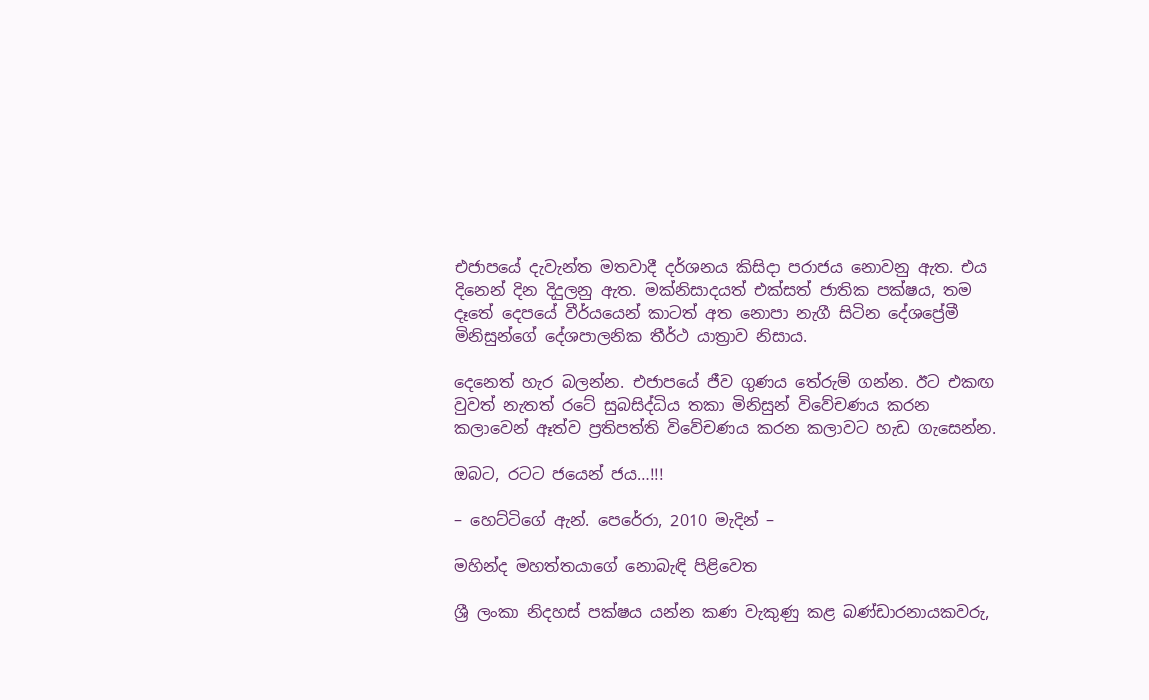එජාපයේ දැවැන්ත මතවාදී දර්ශනය කිසිදා පරාජය නොවනු ඇත. එය දිනෙන් දින දිදුලනු ඇත. මක්නිසාදයත් එක්සත් ජාතික පක්ෂය, තම දෑතේ දෙපයේ වීර්යයෙන් කාටත් අත නොපා නැගී සිටින දේශප්‍රේමී මිනිසුන්ගේ දේශපාලනික තීර්ථ යාත්‍රාව නිසාය.

දෙනෙත් හැර බලන්න. එජාපයේ ජීව ගුණය තේරුම් ගන්න. ඊට එකඟ වුවත් නැතත් රටේ සුබසිද්ධිය තකා මිනිසුන් විවේචණය කරන කලාවෙන් ඈත්ව ප්‍රතිපත්ති විවේචණය කරන කලාවට හැඩ ගැසෙන්න.

ඔබට, රටට ජයෙන් ජය…!!!

– හෙට්ටිගේ ඇන්. පෙරේරා, 2010 මැදින් –

මහින්ද මහත්තයාගේ නොබැඳි පිළිවෙත

ශ්‍රී ලංකා නිදහස් පක්ෂය යන්න කණ වැකුණු කළ බණ්ඩාරනායකවරු,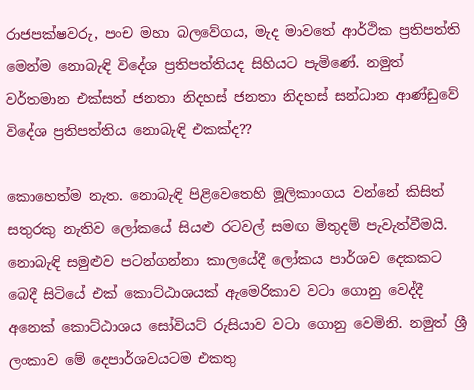රාජපක්ෂවරු, පංච මහා බලවේගය, මැද මාවතේ ආර්ථික ප්‍රතිපත්ති මෙන්ම නොබැඳි විදේශ ප්‍රතිපත්තියද සිහියට පැමිණේ. නමුත් වර්තමාන එක්සත් ජනතා නිදහස් ජනතා නිදහස් සන්ධාන ආණ්ඩුවේ විදේශ ප්‍රතිපත්තිය නොබැඳි එකක්ද??

කොහෙත්ම නැත. නොබැඳි පිළිවෙතෙහි මූලිකාංගය වන්නේ කිසිත් සතුරකු නැතිව ලෝකයේ සියළු රටවල් සමඟ මිතුදම් පැවැත්වීමයි. නොබැඳි සමුළුව පටන්ගන්නා කාලයේදී ලෝකය පාර්ශව දෙකකට බෙදී සිටියේ එක් කොට්ඨාශයක් ඇමෙරිකාව වටා ගොනු වෙද්දී අනෙක් කොට්ඨාශය සෝවියට් රුසියාව වටා ගොනු වෙමිනි. නමුත් ශ්‍රී ලංකාව මේ දෙපාර්ශවයටම එකතු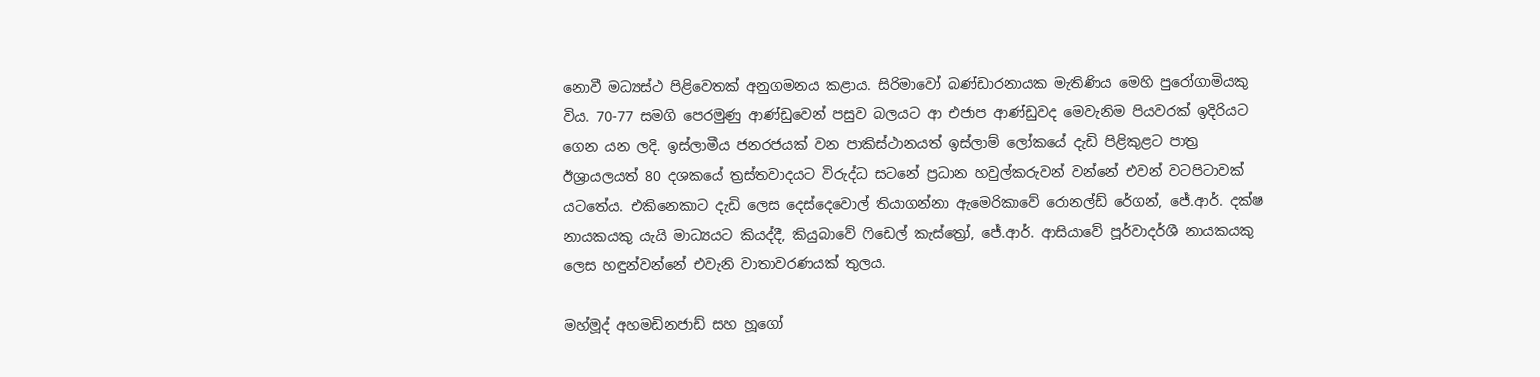නොවී මධ්‍යස්ථ පිළිවෙතක් අනුගමනය කළාය. සිරිමාවෝ බණ්ඩාරනායක මැතිණිය මෙහි පුරෝගාමියකු විය. 70-77 සමගි පෙරමුණු ආණ්ඩුවෙන් පසුව බලයට ආ එජාප ආණ්ඩුවද මෙවැනිම පියවරක් ඉදිරියට ගෙන යන ලදි. ඉස්ලාමීය ජනරජයක් වන පාකිස්ථානයත් ඉස්ලාම් ලෝකයේ දැඩි පිළිකුළට පාත්‍ර ඊශ්‍රායලයත් 80 දශකයේ ත්‍රස්තවාදයට විරුද්ධ සටනේ ප්‍රධාන හවුල්කරුවන් වන්නේ එවන් වටපිටාවක් යටතේය. එකිනෙකාට දැඩි ලෙස දෙස්දෙවොල් තියාගන්නා ඇමෙරිකාවේ රොනල්ඩ් රේගන්, ජේ.ආර්. දක්ෂ නායකයකු යැයි මාධ්‍යයට කියද්දී, කියුබාවේ ෆිඩෙල් කැස්ත්‍රෝ, ජේ.ආර්. ආසියාවේ පූර්වාදර්ශී නායකයකු ලෙස හඳුන්වන්නේ එවැනි වාතාවරණයක් තුලය.

මහ්මූද් අහමඩිනජාඩ් සහ හූගෝ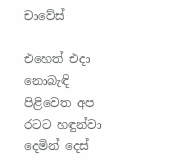චාවේස්

එහෙත් එදා නොබැඳි පිළිවෙත අප රටට හඳුන්වා දෙමින් දෙස්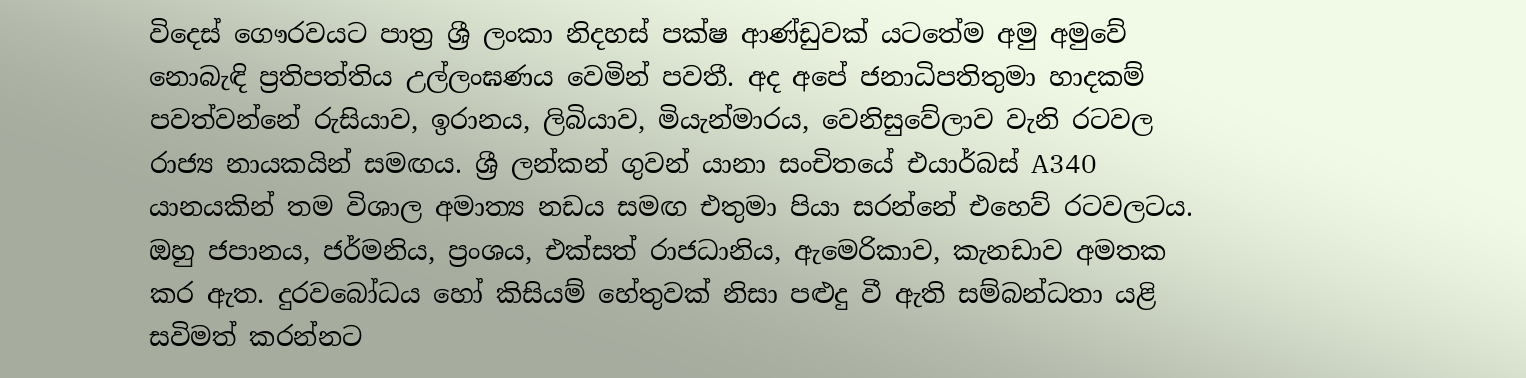විදෙස් ගෞරවයට පාත්‍ර ශ්‍රී ලංකා නිදහස් පක්ෂ ආණ්ඩුවක් යටතේම අමු අමුවේ නොබැඳි ප්‍රතිපත්තිය උල්ලංඝණය වෙමින් පවතී. අද අපේ ජනාධිපතිතුමා හාදකම් පවත්වන්නේ රුසියාව, ඉරානය, ලිබියාව, මියැන්මාරය, වෙනිසුවේලාව වැනි රටවල රාජ්‍ය නායකයින් සමඟය. ශ්‍රී ලන්කන් ගුවන් යානා සංචිතයේ එයාර්බස් A340 යානයකින් තම විශාල අමාත්‍ය නඩය සමඟ එතුමා පියා සරන්නේ එහෙව් රටවලටය. ඔහු ජපානය, ජර්මනිය, ප්‍රංශය, එක්සත් රාජධානිය, ඇමෙරිකාව, කැනඩාව අමතක කර ඇත. දුරවබෝධය හෝ කිසියම් හේතුවක් නිසා පළුදු වී ඇති සම්බන්ධතා යළි සවිමත් කරන්නට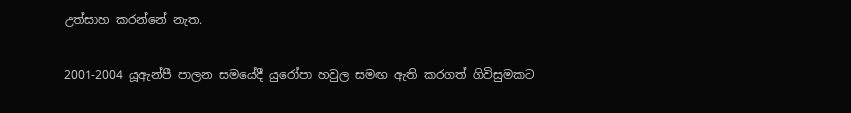උත්සාහ කරන්නේ නැත.

2001-2004 යූඇන්පී පාලන සමයේදී යුරෝපා හවුල සමඟ ඇති කරගත් ගිවිසුමකට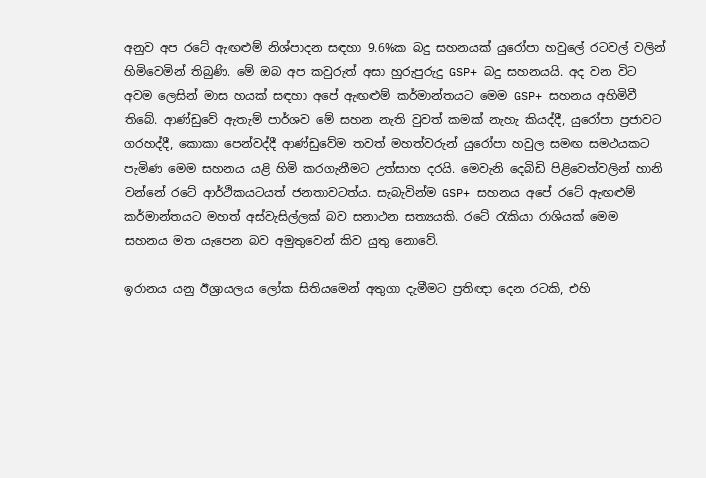අනුව අප රටේ ඇඟළුම් නිශ්පාදන සඳහා 9.6%ක බදු සහනයක් යුරෝපා හවුලේ රටවල් වලින් හිමිවෙමින් තිබුණි. මේ ඔබ අප කවුරුත් අසා හුරුපුරුදු GSP+ බදු සහනයයි. අද වන විට අවම ලෙසින් මාස හයක් සඳහා අපේ ඇඟළුම් කර්මාන්තයට මෙම GSP+ සහනය අහිමිවී තිබේ. ආණ්ඩුවේ ඇතැම් පාර්ශව මේ සහන නැති වුවත් කමක් නැහැ කියද්දී, යුරෝපා ප්‍රජාවට ගරහද්දී, කොකා පෙන්වද්දී ආණ්ඩුවේම තවත් මහත්වරුන් යුරෝපා හවුල සමඟ සමථයකට පැමිණ මෙම සහනය යළි හිමි කරගැනීමට උත්සාහ දරයි. මෙවැනි දෙබිඩි පිළිවෙත්වලින් හානි වන්නේ රටේ ආර්ථිකයටයත් ජනතාවටත්ය. සැබැවින්ම GSP+ සහනය අපේ රටේ ඇඟළුම් කර්මාන්තයට මහත් අස්වැසිල්ලක් බව සනාථන සත්‍යයකි. රටේ රැකියා රාශියක් මෙම සහනය මත යැපෙන බව අමුතුවෙන් කිව යුතු නොවේ.

ඉරානය යනු ඊශ්‍රායලය ලෝක සිතියමෙන් අතුගා දැමීමට ප්‍රතිඥා දෙන රටකි, එහි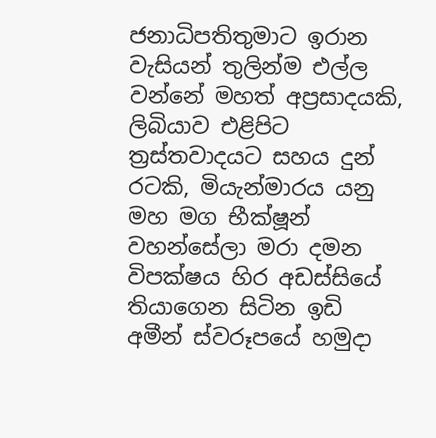ජනාධිපතිතුමාට ඉරාන වැසියන් තුලින්ම එල්ල වන්නේ මහත් අප්‍රසාදයකි, ලිබියාව එළිපිට ත්‍රස්තවාදයට සහය දුන් රටකි, මියැන්මාරය යනු මහ මග භීක්ෂූන් වහන්සේලා මරා දමන විපක්ෂය හිර අඩස්සියේ තියාගෙන සිටින ඉඩි අමීන් ස්වරූපයේ හමුදා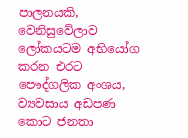පාලනයකි, වෙනිසුවේලාව ලෝකයටම අභියෝග කරන එරට පෞද්ගලික අංශය, ව්‍යවසාය අඩපණ කොට ජනතා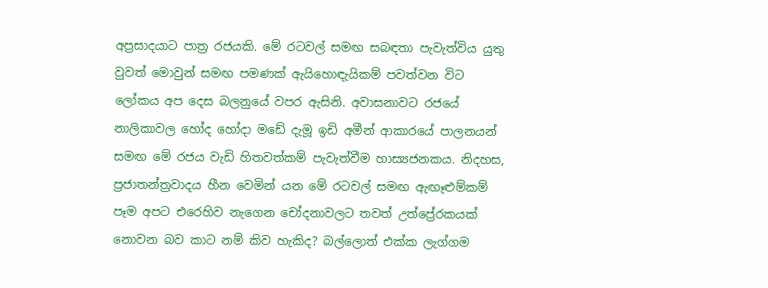අප්‍රසාදයාට පාත්‍ර රජයකි. මේ රටවල් සමඟ සබඳතා පැවැත්විය යුතු වුවත් මොවුන් සමඟ පමණක් ඇයිහොඳැයිකම් පවත්වන විට ලෝකය අප දෙස බලනුයේ වපර ඇසිනි. අවාසනාවට රජයේ නාලිකාවල හෝද හෝදා මඩේ දැමූ ඉඩි අමීන් ආකාරයේ පාලනයන් සමඟ මේ රජය වැඩි හිතවත්කම් පැවැත්වීම හාස්‍යජනකය. නිදහස, ප්‍රජාතන්ත්‍රවාදය හීන වෙමින් යන මේ රටවල් සමඟ ඇඟෑළුම්කම් පෑම අපට එරෙහිව නැගෙන චෝදනාවලට තවත් උත්ප්‍රේරකයක් නොවන බව කාට නම් කිව හැකිද? බල්ලොත් එක්ක ලැග්ගම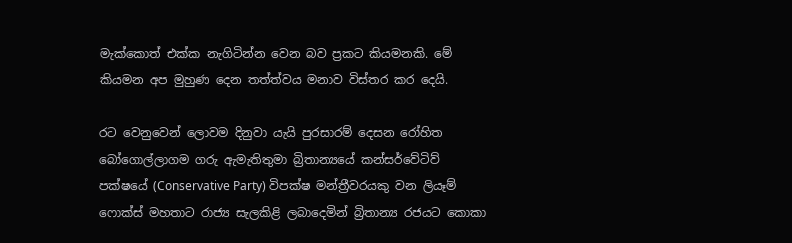මැක්කොත් එක්ක නැගිටින්න වෙන බව ප්‍රකට කියමනකි. මේ කියමන අප මුහුණ දෙන තත්ත්වය මනාව විස්තර කර දෙයි.

රට වෙනුවෙන් ලොවම දිනුවා යැයි පුරසාරම් දෙසන රෝහිත බෝගොල්ලාගම ගරු ඇමැතිතුමා බ්‍රිතාන්‍යයේ කන්සර්වේටිව් පක්ෂයේ (Conservative Party) විපක්ෂ මන්ත්‍රීවරයකු වන ලියෑම් ෆොක්ස් මහතාට රාජ්‍ය සැලකිළි ලබාදෙමින් බ්‍රිතාන්‍ය රජයට කොකා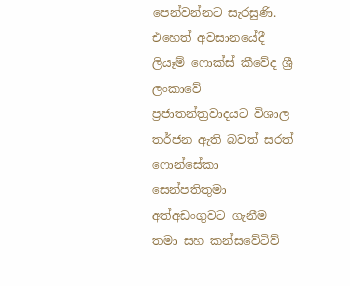පෙන්වන්නට සැරසුණි. එහෙත් අවසානයේදී ලියෑම් ෆොක්ස් කීවේද ශ්‍රී ලංකාවේ ප්‍රජාතන්ත්‍රවාදයට විශාල තර්ජන ඇති බවත් සරත් ෆොන්සේකා සෙන්පතිතුමා අත්අඩංගුවට ගැනීම තමා සහ කන්සවේටිව්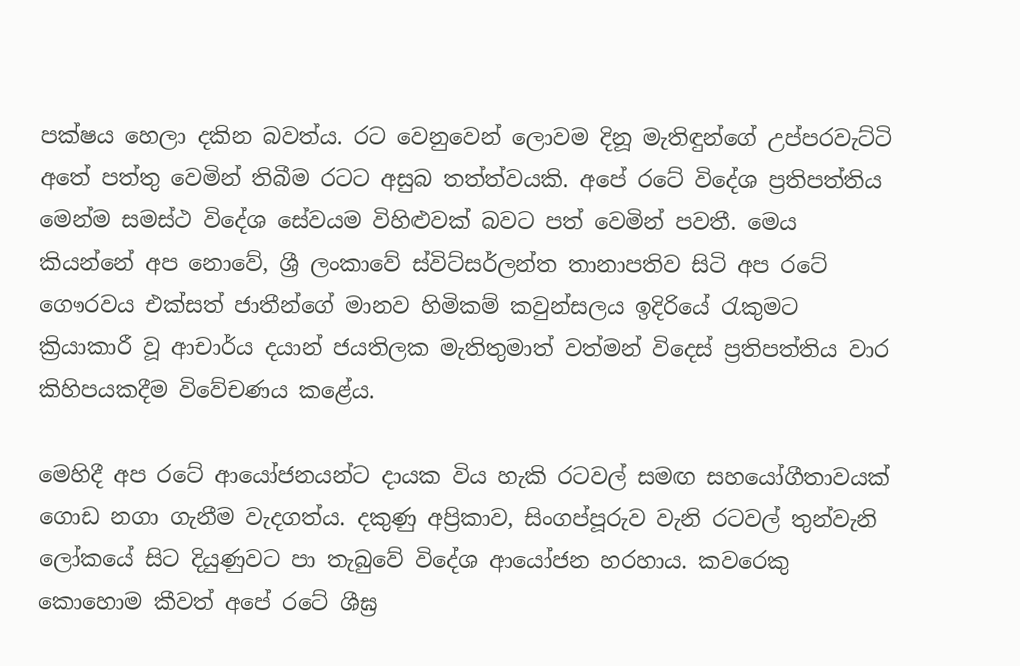පක්ෂය හෙලා දකින බවත්ය. රට වෙනුවෙන් ලොවම දිනූ මැතිඳුන්ගේ උප්පරවැට්ටි අතේ පත්තු වෙමින් තිබීම රටට අසුබ තත්ත්වයකි. අපේ රටේ විදේශ ප්‍රතිපත්තිය මෙන්ම සමස්ථ විදේශ සේවයම විහිළුවක් බවට පත් වෙමින් පවතී. මෙය කියන්නේ අප නොවේ, ශ්‍රී ලංකාවේ ස්විට්සර්ලන්ත තානාපතිව සිටි අප රටේ ගෞරවය එක්සත් ජාතීන්ගේ මානව හිමිකම් කවුන්සලය ඉදිරියේ රැකුමට ක්‍රියාකාරී වූ ආචාර්ය දයාන් ජයතිලක මැතිතුමාත් වත්මන් විදෙස් ප්‍රතිපත්තිය වාර කිහිපයකදීම විවේචණය කළේය.

මෙහිදී අප රටේ ආයෝජනයන්ට දායක විය හැකි රටවල් සමඟ සහයෝගීතාවයක් ගොඩ නගා ගැනීම වැදගත්ය. දකුණු අප්‍රිකාව, සිංගප්පූරුව වැනි රටවල් තුන්වැනි ලෝකයේ සිට දියුණුවට පා තැබුවේ විදේශ ආයෝජන හරහාය. කවරෙකු කොහොම කීවත් අපේ රටේ ශීඝ්‍ර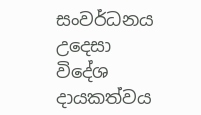සංවර්ධනය උදෙසා විදේශ දායකත්වය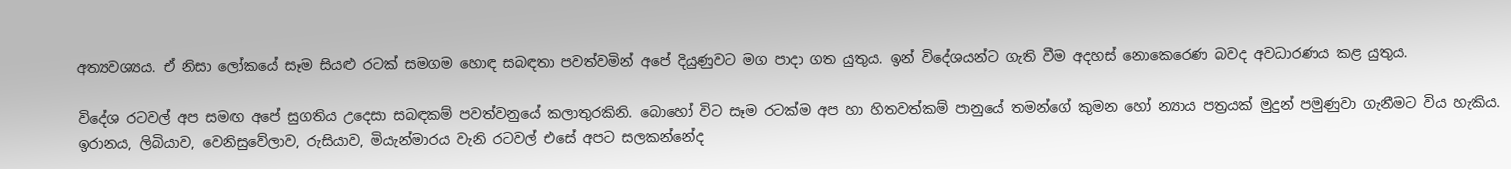අත්‍යවශ්‍යය. ඒ නිසා ලෝකයේ සෑම සියළු රටක් සමගම හොඳ සබඳතා පවත්වමින් අපේ දියුණුවට මග පාදා ගත යුතුය. ඉන් විදේශයන්ට ගැති වීම අදහස් නොකෙරෙණ බවද අවධාරණය කළ යුතුය.

විදේශ රටවල් අප සමඟ අපේ සුගතිය උදෙසා සබඳකම් පවත්වනුයේ කලාතුරකිනි. බොහෝ විට සෑම රටක්ම අප හා හිතවත්කම් පානුයේ තමන්ගේ කුමන හෝ න්‍යාය පත්‍රයක් මුදුන් පමුණුවා ගැනීමට විය හැකිය. ඉරානය, ලිබියාව, වෙනිසුවේලාව, රුසියාව, මියැන්මාරය වැනි රටවල් එසේ අපට සලකන්නේද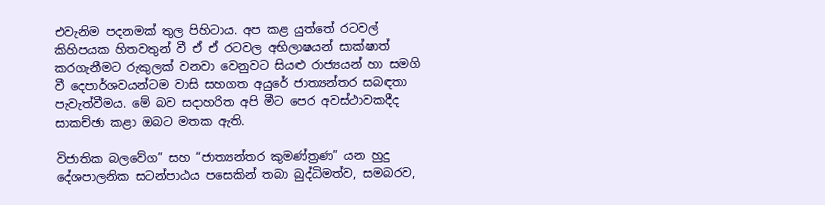එවැනිම පදනමක් තුල පිහිටාය. අප කළ යුත්තේ රටවල් කිහිපයක හිතවතුන් වී ඒ ඒ රටවල අභිලාෂයන් සාක්ෂාත් කරගැනීමට රුකුලක් වනවා වෙනුවට සියළු රාජ්‍යයන් හා සමගි වී දෙපාර්ශවයන්ටම වාසි සහගත අයුරේ ජාත්‍යන්තර සබඳතා පැවැත්වීමය. මේ බව සදාහරිත අපි මීට පෙර අවස්ථාවකදීද සාකච්ඡා කළා ඔබට මතක ඇති.

විජාතික බලවේග” සහ “ජාත්‍යන්තර කුමණ්ත්‍රණ” යන හුදු දේශපාලනික සටන්පාඨය පසෙකින් තබා බුද්ධිමත්ව, සමබරව,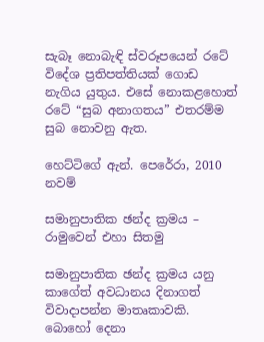සැබෑ නොබැඳි ස්වරූපයෙන් රටේ විදේශ ප්‍රතිපත්තියක් ගොඩ නැගිය යුතුය. එසේ නොකළහොත් රටේ “සුබ අනාගතය” එතරම්ම සුබ නොවනු ඇත.

හෙට්ටිගේ ඇන්. පෙරේරා, 2010 නවම්

සමානුපාතික ඡන්ද ක්‍රමය – රාමුවෙන් එහා සිතමු

සමානුපාතික ඡන්ද ක්‍රමය යනු කාගේත් අවධානය දිනාගත් විවාදාපන්න මාතෘකාවකි. බොහෝ දෙනා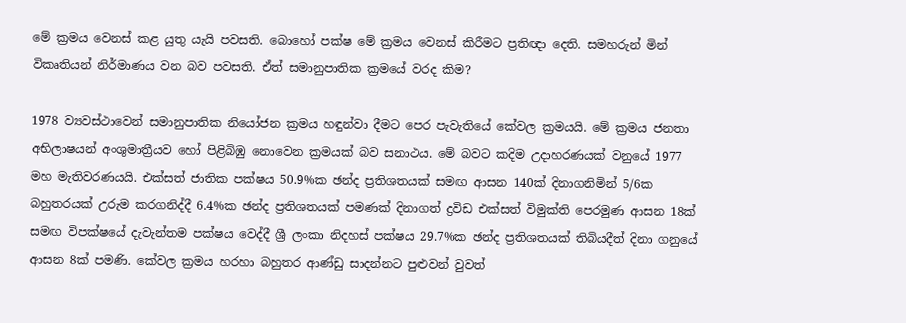මේ ක්‍රමය වෙනස් කළ යුතු යැයි පවසති. බොහෝ පක්ෂ මේ ක්‍රමය වෙනස් කිරීමට ප්‍රතිඥා දෙති. සමහරුන් මින් විකෘතියන් නිර්මාණය වන බව පවසති. ඒත් සමානුපාතික ක්‍රමයේ වරද කිම?

1978 ව්‍යවස්ථාවෙන් සමානුපාතික නියෝජන ක්‍රමය හඳුන්වා දීමට පෙර පැවැතියේ කේවල ක්‍රමයයි. මේ ක්‍රමය ජනතා අභිලාෂයන් අංශුමාත්‍රීයව හෝ පිළිබිඹු නොවෙන ක්‍රමයක් බව සනාථය. මේ බවට කදිම උදාහරණයක් වනුයේ 1977 මහ මැතිවරණයයි. එක්සත් ජාතික පක්ෂය 50.9%ක ඡන්ද ප්‍රතිශතයක් සමඟ ආසන 140ක් දිනාගනිමින් 5/6ක බහුතරයක් උරුම කරගනිද්දී 6.4%ක ඡන්ද ප්‍රතිශතයක් පමණක් දිනාගත් ද්‍රවිඩ එක්සත් විමුක්ති පෙරමුණ ආසන 18ක් සමඟ විපක්ෂයේ දැවැන්තම පක්ෂය වෙද්දී ශ්‍රී ලංකා නිදහස් පක්ෂය 29.7%ක ඡන්ද ප්‍රතිශතයක් තිබියදීත් දිනා ගනුයේ ආසන 8ක් පමණි. කේවල ක්‍රමය හරහා බහුතර ආණ්ඩු සාදන්නට පුළුවන් වුවත්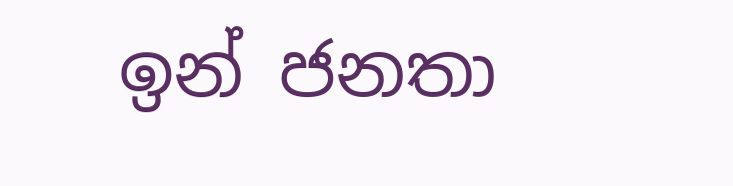ඉන් ජනතා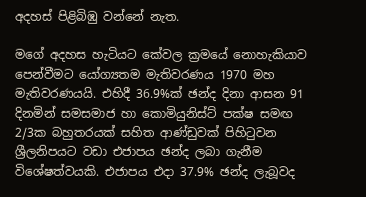අදහස් පිළිබිඹු වන්නේ නැත.

මගේ අදහස හැටියට කේවල ක්‍රමයේ නොහැකියාව පෙන්වීමට යෝග්‍යතම මැතිවරණය 1970 මහ මැතිවරණයයි. එහිදී 36.9%ක් ඡන්ද දිනා ආසන 91 දිනමින් සමසමාජ හා කොමියුනිස්ට් පක්ෂ සමඟ 2/3ක බහුතරයක් සහිත ආණ්ඩුවක් පිහිටුවන ශ්‍රීලනිපයට වඩා එජාපය ඡන්ද ලබා ගැනීම විශේෂත්වයකි. එජාපය එදා 37.9% ඡන්ද ලැබූවද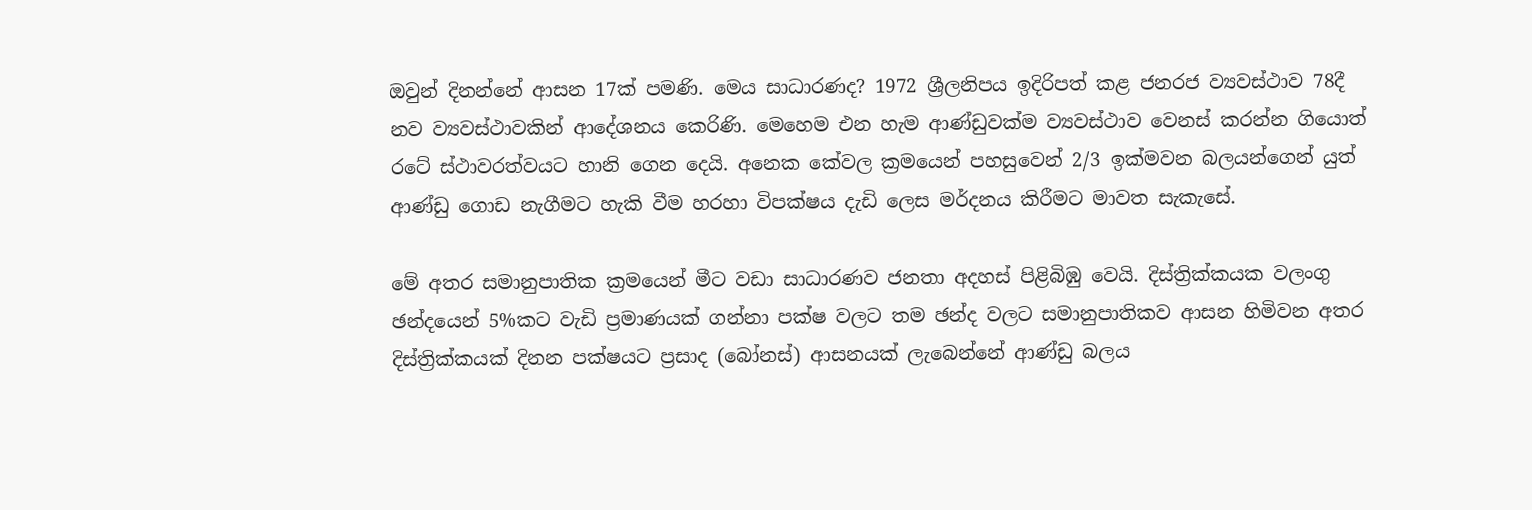ඔවුන් දිනන්නේ ආසන 17ක් පමණි. මෙය සාධාරණද? 1972 ශ්‍රීලනිපය ඉදිරිපත් කළ ජනරජ ව්‍යවස්ථාව 78දී නව ව්‍යවස්ථාවකින් ආදේශනය කෙරිණි. මෙහෙම එන හැම ආණ්ඩුවක්ම ව්‍යවස්ථාව වෙනස් කරන්න ගියොත් රටේ ස්ථාවරත්වයට හානි ගෙන දෙයි. අනෙක කේවල ක්‍රමයෙන් පහසුවෙන් 2/3 ඉක්මවන බලයන්ගෙන් යුත් ආණ්ඩු ගොඩ නැගීමට හැකි වීම හරහා විපක්ෂය දැඩි ලෙස මර්දනය කිරීමට මාවත සැකැසේ.

මේ අතර සමානුපාතික ක්‍රමයෙන් මීට වඩා සාධාරණව ජනතා අදහස් පිළිබිඹු වෙයි. දිස්ත්‍රික්කයක වලංගු ඡන්දයෙන් 5%කට වැඩි ප්‍රමාණයක් ගන්නා පක්ෂ වලට තම ඡන්ද වලට සමානුපාතිකව ආසන හිමිවන අතර දිස්ත්‍රික්කයක් දිනන පක්ෂයට ප්‍රසාද (බෝනස්) ආසනයක් ලැබෙන්නේ ආණ්ඩු බලය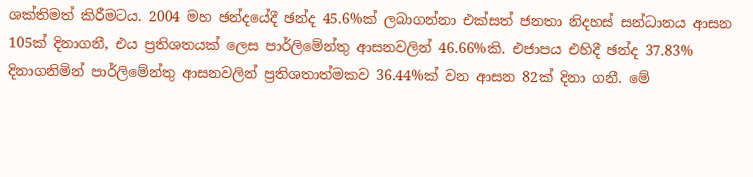ශක්තිමත් කිරීමටය. 2004 මහ ඡන්දයේදී ඡන්ද 45.6%ක් ලබාගන්නා එක්සත් ජනතා නිදහස් සන්ධානය ආසන 105ක් දිනාගනී, එය ප්‍රතිශතයක් ලෙස පාර්ලිමේන්තු ආසනවලින් 46.66%කි. එජාපය එහිදී ඡන්ද 37.83% දිනාගනිමින් පාර්ලිමේන්තු ආසනවලින් ප්‍රතිශතාත්මකව 36.44%ක් වන ආසන 82ක් දිනා ගනී. මේ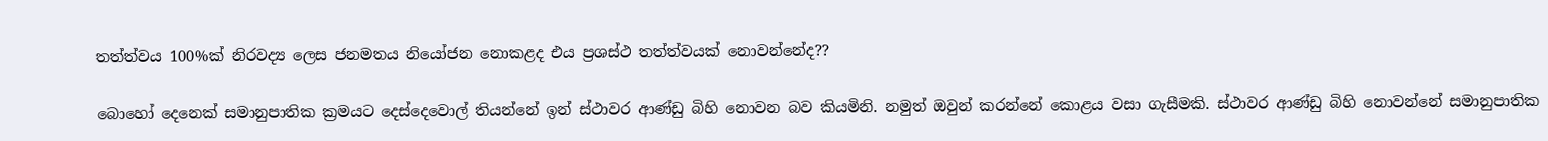තත්ත්වය 100%ක් නිරවද්‍ය ලෙස ජනමතය නියෝජන නොකළද එය ප්‍රශස්ථ තත්ත්වයක් නොවන්නේද??

බොහෝ දෙනෙක් සමානුපාතික ක්‍රමයට දෙස්දෙවොල් තියන්නේ ඉන් ස්ථාවර ආණ්ඩු බිහි නොවන බව කියමිනි. නමුත් ඔවුන් කරන්නේ කොළය වසා ගැසීමකි. ස්ථාවර ආණ්ඩු බිහි නොවන්නේ සමානුපාතික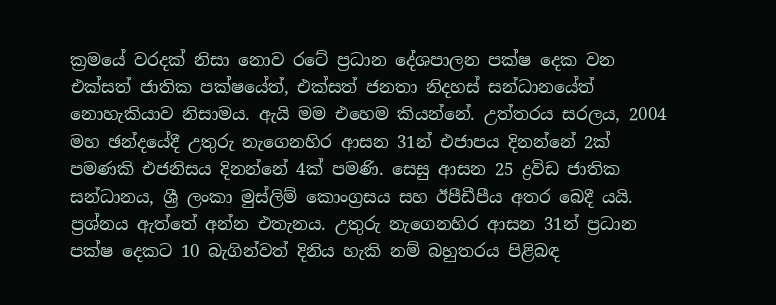ක්‍රමයේ වරදක් නිසා නොව රටේ ප්‍රධාන දේශපාලන පක්ෂ දෙක වන එක්සත් ජාතික පක්ෂයේත්, එක්සත් ජනතා නිදහස් සන්ධානයේත් නොහැකියාව නිසාමය. ඇයි මම එහෙම කියන්නේ. උත්තරය සරලය, 2004 මහ ඡන්දයේදී උතුරු නැගෙනහිර ආසන 31න් එජාපය දිනන්නේ 2ක් පමණකි එජනිසය දිනන්නේ 4ක් පමණි. සෙසු ආසන 25 ද්‍රවිඩ ජාතික සන්ධානය, ශ්‍රී ලංකා මුස්ලිම් කොංග්‍රසය සහ ඊපීඩීපීය අතර බෙදී යයි. ප්‍රශ්නය ඇත්තේ අන්න එතැනය. උතුරු නැගෙනහිර ආසන 31න් ප්‍රධාන පක්ෂ දෙකට 10 බැගින්වත් දිනිය හැකි නම් බහුතරය පිළිබඳ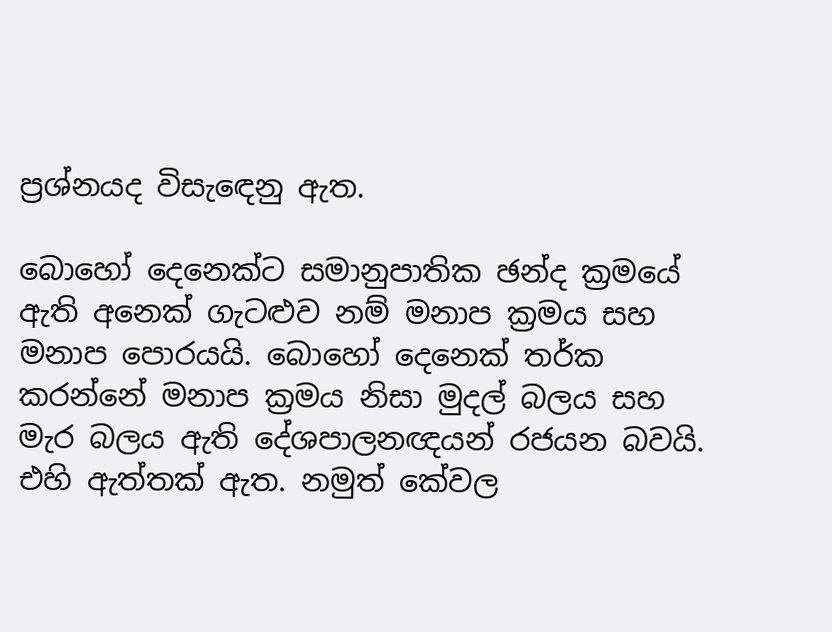ප්‍රශ්නයද විසැඳෙනු ඇත.

බොහෝ දෙනෙක්ට සමානුපාතික ඡන්ද ක්‍රමයේ ඇති අනෙක් ගැටළුව නම් මනාප ක්‍රමය සහ මනාප පොරයයි. බොහෝ දෙනෙක් තර්ක කරන්නේ මනාප ක්‍රමය නිසා මුදල් බලය සහ මැර බලය ඇති දේශපාලනඥයන් රජයන බවයි. එහි ඇත්තක් ඇත. නමුත් කේවල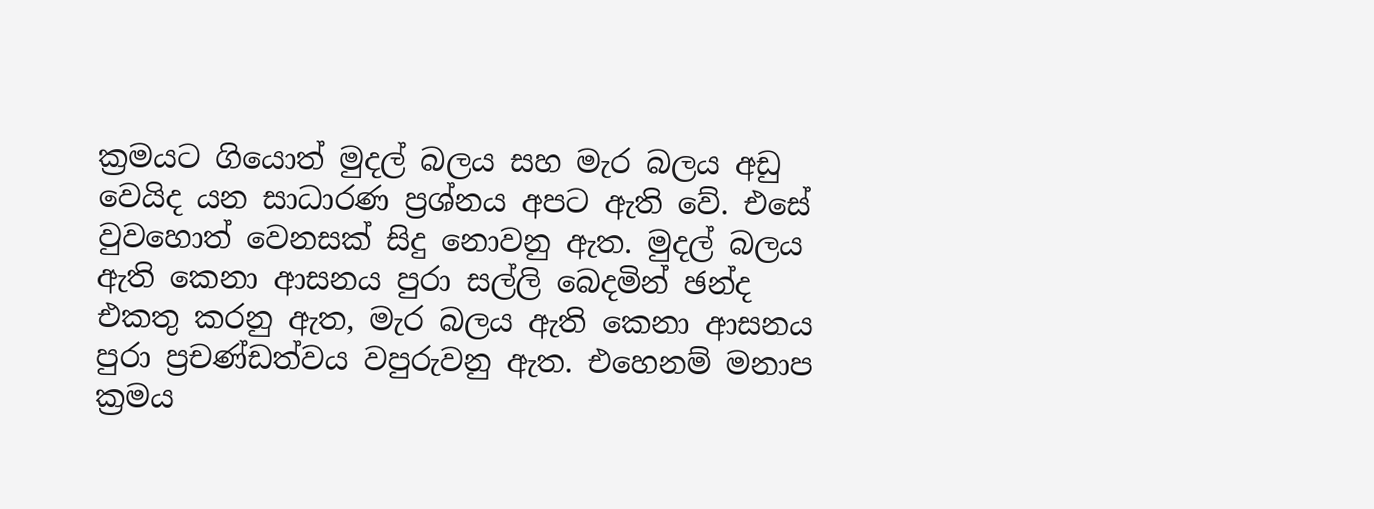ක්‍රමයට ගියොත් මුදල් බලය සහ මැර බලය අඩු වෙයිද යන සාධාරණ ප්‍රශ්නය අපට ඇති වේ. එසේ වුවහොත් වෙනසක් සිදු නොවනු ඇත. මුදල් බලය ඇති කෙනා ආසනය පුරා සල්ලි බෙදමින් ඡන්ද එකතු කරනු ඇත, මැර බලය ඇති කෙනා ආසනය පුරා ප්‍රචණ්ඩත්වය වපුරුවනු ඇත. එහෙනම් මනාප ක්‍රමය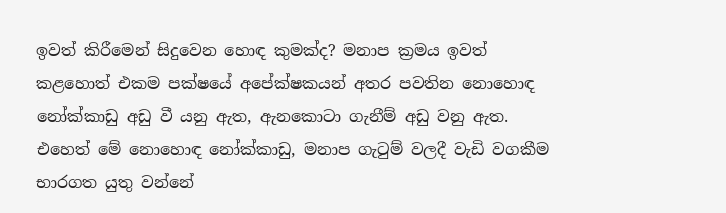ඉවත් කිරීමෙන් සිදුවෙන හොඳ කුමක්ද? මනාප ක්‍රමය ඉවත් කළහොත් එකම පක්ෂයේ අපේක්ෂකයන් අතර පවතින නොහොඳ නෝක්කාඩු අඩු වී යනු ඇත, ඇනකොටා ගැනීම් අඩු වනු ඇත. එහෙත් මේ නොහොඳ නෝක්කාඩු, මනාප ගැටුම් වලදී වැඩි වගකීම භාරගත යුතු වන්නේ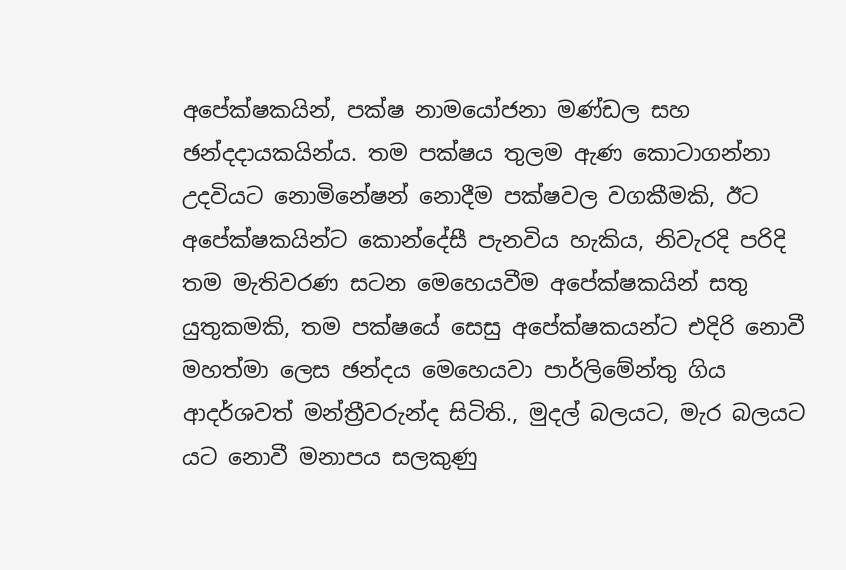අපේක්ෂකයින්, පක්ෂ නාමයෝජනා මණ්ඩල සහ ඡන්දදායකයින්ය. තම පක්ෂය තුලම ඇණ කොටාගන්නා උදවියට නොමිනේෂන් නොදීම පක්ෂවල වගකීමකි, ඊට අපේක්ෂකයින්ට කොන්දේසී පැනවිය හැකිය, නිවැරදි පරිදි තම මැතිවරණ සටන මෙහෙයවීම අපේක්ෂකයින් සතු යුතුකමකි, තම පක්ෂයේ සෙසු අපේක්ෂකයන්ට එදිරි නොවී මහත්මා ලෙස ඡන්දය මෙහෙයවා පාර්ලිමේන්තු ගිය ආදර්ශවත් මන්ත්‍රීවරුන්ද සිටිති., මුදල් බලයට, මැර බලයට යට නොවී මනාපය සලකුණු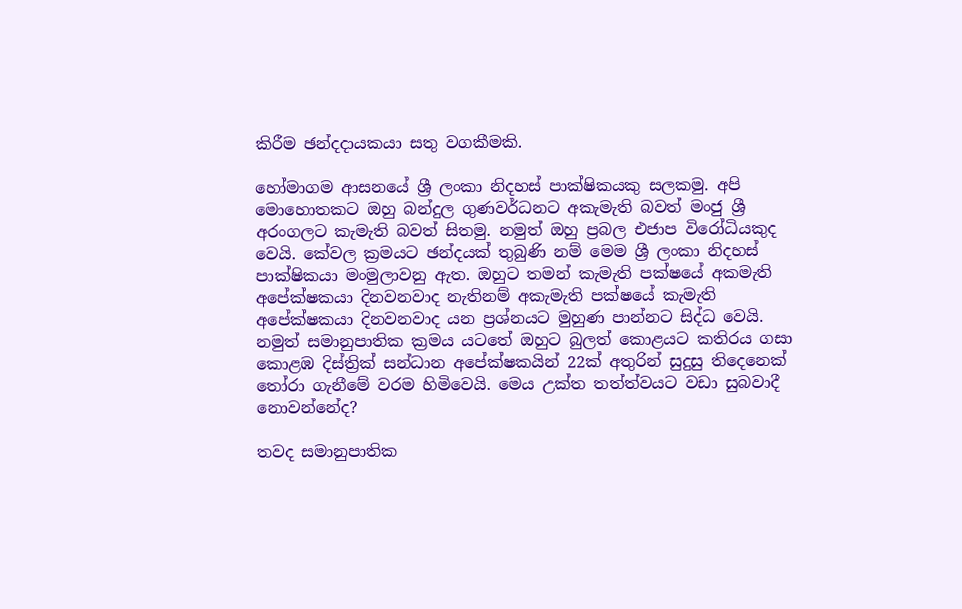කිරීම ඡන්දදායකයා සතු වගකීමකි.

හෝමාගම ආසනයේ ශ්‍රී ලංකා නිදහස් පාක්ෂිකයකු සලකමු. අපි මොහොතකට ඔහු බන්දුල ගුණවර්ධනට අකැමැති බවත් මංජු ශ්‍රී අරංගලට කැමැති බවත් සිතමු. නමුත් ඔහු ප්‍රබල එජාප විරෝධියකුද වෙයි. කේවල ක්‍රමයට ඡන්දයක් තුබුණි නම් මෙම ශ්‍රී ලංකා නිදහස් පාක්ෂිකයා මංමුලාවනු ඇත. ඔහුට තමන් කැමැති පක්ෂයේ අකමැති අපේක්ෂකයා දිනවනවාද නැතිනම් අකැමැති පක්ෂයේ කැමැති අපේක්ෂකයා දිනවනවාද යන ප්‍රශ්නයට මුහුණ පාන්නට සිද්ධ වෙයි. නමුත් සමානුපාතික ක්‍රමය යටතේ ඔහුට බුලත් කොළයට කතිරය ගසා කොළඹ දිස්ත්‍රික් සන්ධාන අපේක්ෂකයින් 22ක් අතුරින් සුදුසු තිදෙනෙක් තෝරා ගැනීමේ වරම හිමිවෙයි. මෙය උක්ත තත්ත්වයට වඩා සුබවාදී නොවන්නේද?

තවද සමානුපාතික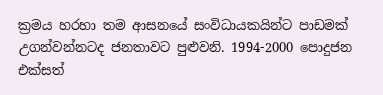ක්‍රමය හරහා තම ආසනයේ සංවිධායකයින්ට පාඩමක් උගන්වන්නටද ජනතාවට පුළුවනි. 1994-2000 පොදුජන එක්සත්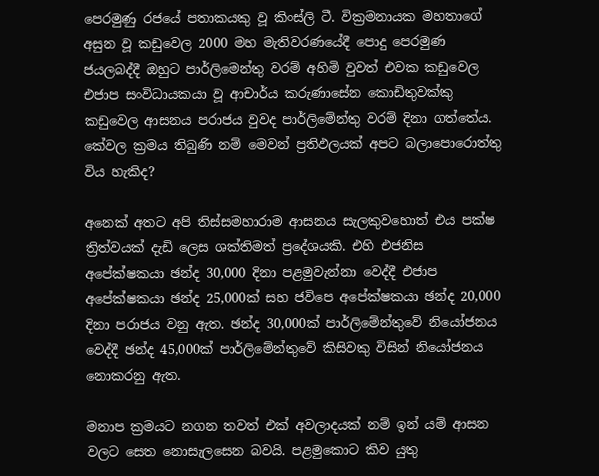පෙරමුණු රජයේ පතාකයකු වූ කිංස්ලි ටී. වික්‍රමනායක මහතාගේ අසුන වූ කඩුවෙල 2000 මහ මැතිවරණයේදී පොදු පෙරමුණ ජයලබද්දී ඔහුට පාර්ලිමෙන්තු වරම් අහිමි වුවත් එවක කඩුවෙල එජාප සංවිධායකයා වූ ආචාර්ය කරුණාසේන කොඩිතුවක්කු කඩුවෙල ආසනය පරාජය වුවද පාර්ලිමේන්තු වරම් දිනා ගත්තේය. කේවල ක්‍රමය තිබුණි නම් මෙවන් ප්‍රතිඵලයක් අපට බලාපොරොත්තු විය හැකිද?

අනෙක් අතට අපි තිස්සමහාරාම ආසනය සැලකුවහොත් එය පක්ෂ ත්‍රිත්වයක් දැඩි ලෙස ශක්තිමත් ප්‍රදේශයකි. එහි එජනිස අපේක්ෂකයා ඡන්ද 30,000 දිනා පළමුවැන්නා වෙද්දී එජාප අපේක්ෂකයා ඡන්ද 25,000ක් සහ ජවිපෙ අපේක්ෂකයා ඡන්ද 20,000 දිනා පරාජය වනු ඇත. ඡන්ද 30,000ක් පාර්ලිමේන්තුවේ නියෝජනය වෙද්දී ඡන්ද 45,000ක් පාර්ලිමේන්තුවේ කිසිවකු විසින් නියෝජනය නොකරනු ඇත.

මනාප ක්‍රමයට නගන තවත් එක් අවලාදයක් නම් ඉන් යම් ආසන වලට සෙත නොසැලසෙන බවයි. පළමුකොට කිව යුතු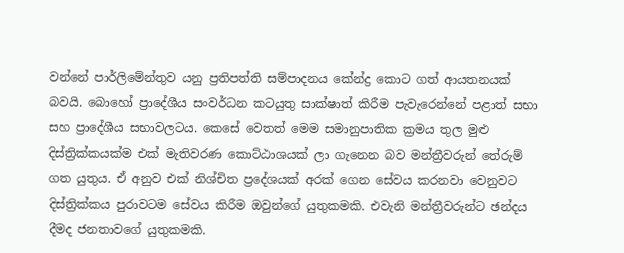වන්නේ පාර්ලිමේන්තුව යනු ප්‍රතිපත්ති සම්පාදනය කේන්ද්‍ර කොට ගත් ආයතනයක් බවයි. බොහෝ ප්‍රාදේශීය සංවර්ධන කටයුතු සාක්ෂාත් කිරීම පැවැරෙන්නේ පළාත් සභා සහ ප්‍රාදේශීය සභාවලටය. කෙසේ වෙතත් මෙම සමානුපාතික ක්‍රමය තුල මුළු දිස්ත්‍රික්කයක්ම එක් මැතිවරණ කොට්ඨාශයක් ලා ගැනෙන බව මන්ත්‍රීවරුන් තේරුම් ගත යුතුය. ඒ අනුව එක් නිශ්චිත ප්‍රදේශයක් අරක් ගෙන සේවය කරනවා වෙනුවට දිස්ත්‍රික්කය පුරාවටම සේවය කිරීම ඔවුන්ගේ යුතුකමකි. එවැනි මන්ත්‍රීවරුන්ට ඡන්දය දීමද ජනතාවගේ යුතුකමකි.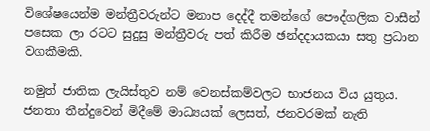විශේෂයෙන්ම මන්ත්‍රීවරුන්ට මනාප දෙද්දී තමන්ගේ පෞද්ගලික වාසීන් පසෙක ලා රටට සුදුසු මන්ත්‍රීවරු පත් කිරීම ඡන්දදායකයා සතු ප්‍රධාන වගකීමකි.

නමුත් ජාතික ලැයිස්තුව නම් වෙනස්කම්වලට භාජනය විය යුතුය. ජනතා තීන්දුවෙන් මිදීමේ මාධ්‍යයක් ලෙසත්, ජනවරමක් නැති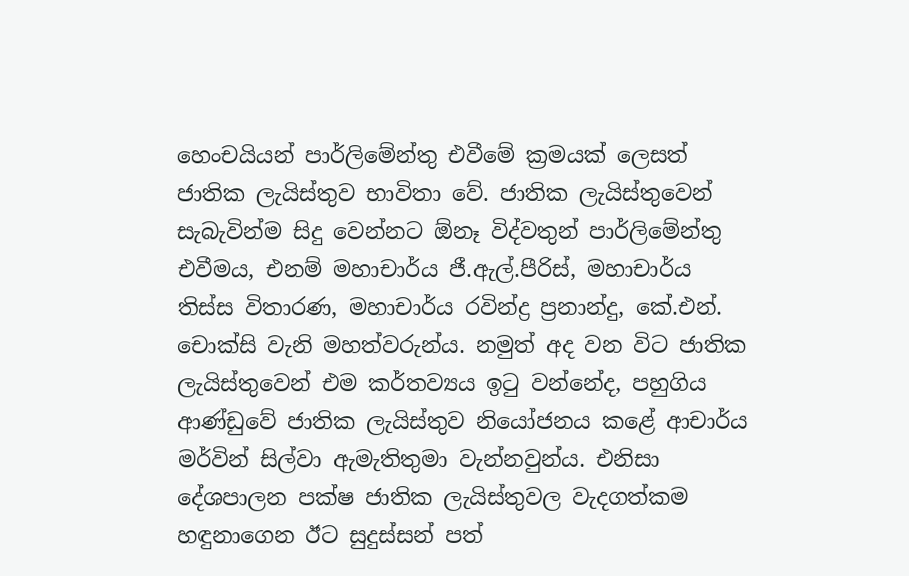හෙංචයියන් පාර්ලිමේන්තු එවීමේ ක්‍රමයක් ලෙසත් ජාතික ලැයිස්තුව භාවිතා වේ. ජාතික ලැයිස්තුවෙන් සැබැවින්ම සිදු වෙන්නට ඕනෑ විද්වතුන් පාර්ලිමේන්තු එවීමය, එනම් මහාචාර්ය ජී.ඇල්.පීරිස්, මහාචාර්ය තිස්ස විතාරණ, මහාචාර්ය රවින්ද්‍ර ප්‍රනාන්දු, කේ.එන්. චොක්සි වැනි මහත්වරුන්ය. නමුත් අද වන විට ජාතික ලැයිස්තුවෙන් එම කර්තව්‍යය ඉටු වන්නේද, පහුගිය ආණ්ඩුවේ ජාතික ලැයිස්තුව නියෝජනය කළේ ආචාර්ය මර්වින් සිල්වා ඇමැතිතුමා වැන්නවුන්ය. එනිසා දේශපාලන පක්ෂ ජාතික ලැයිස්තුවල වැදගත්කම හඳුනාගෙන ඊට සුදුස්සන් පත්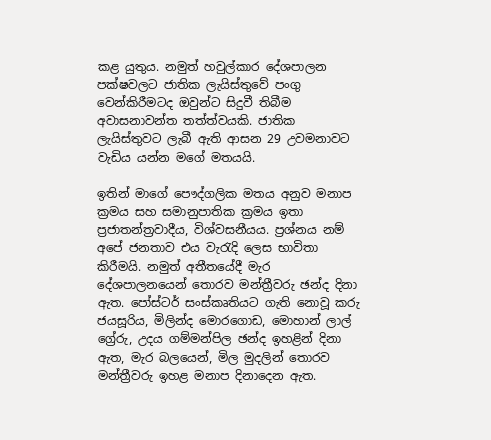කළ යුතුය. නමුත් හවුල්කාර දේශපාලන පක්ෂවලට ජාතික ලැයිස්තුවේ පංගු වෙන්කිරීමටද ඔවුන්ට සිදුවී තිබීම අවාසනාවන්ත තත්ත්වයකි. ජාතික ලැයිස්තුවට ලැබී ඇති ආසන 29 උවමනාවට වැඩිය යන්න මගේ මතයයි.

ඉතින් මාගේ පෞද්ගලික මතය අනුව මනාප ක්‍රමය සහ සමානුපාතික ක්‍රමය ඉතා ප්‍රජාතන්ත්‍රවාදීය, විශ්වසනීයය. ප්‍රශ්නය නම් අපේ ජනතාව එය වැරැදි ලෙස භාවිතා කිරීමයි. නමුත් අතීතයේදී මැර දේශපාලනයෙන් තොරව මන්ත්‍රීවරු ඡන්ද දිනා ඇත. පෝස්ටර් සංස්කෘතියට ගැති නොවූ කරු ජයසූරිය, මිලින්ද මොරගොඩ, මොහාන් ලාල් ග්‍රේරු, උදය ගම්මන්පිල ඡන්ද ඉහළින් දිනා ඇත, මැර බලයෙන්, මිල මුදලින් තොරව මන්ත්‍රීවරු ඉහළ මනාප දිනාදෙන ඇත.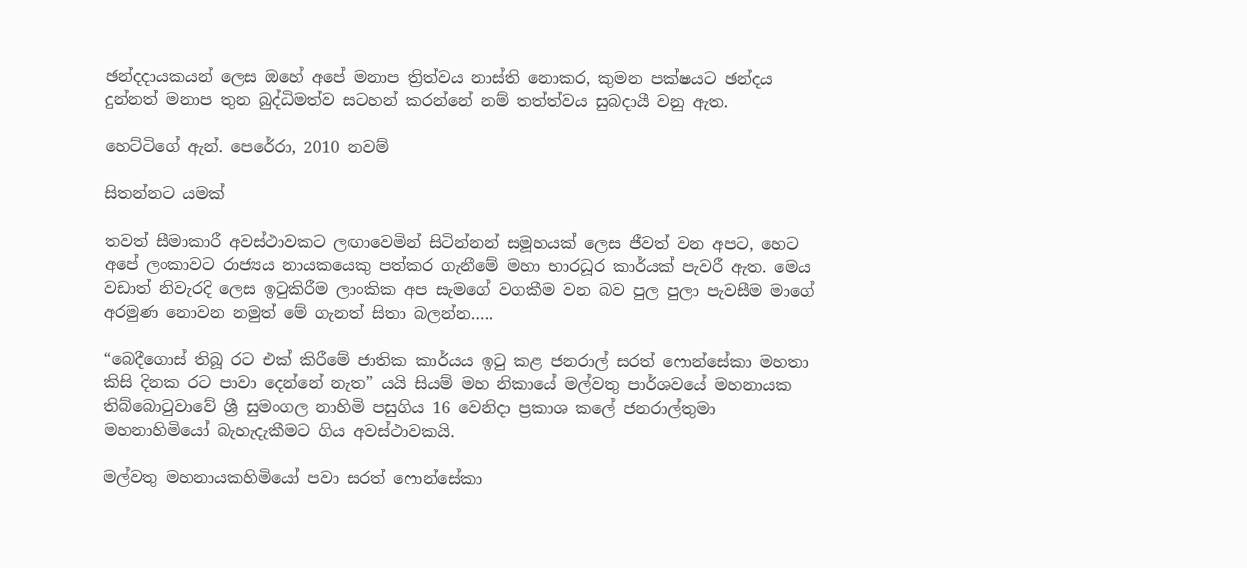ඡන්දදායකයන් ලෙස ඔහේ අපේ මනාප ත්‍රිත්වය නාස්ති නොකර, කුමන පක්ෂයට ඡන්දය දුන්නත් මනාප තුන බුද්ධිමත්ව සටහන් කරන්නේ නම් තත්ත්වය සුබදායී වනු ඇත.

හෙට්ටිගේ ඇන්. පෙරේරා, 2010 නවම්

සිතන්නට යමක්

තවත් සීමාකාරී අවස්ථාවකට ලඟාවෙමින් සිටින්නන් සමූහයක් ලෙස ජීවත් වන අපට, හෙට අපේ ලංකාවට රාජ්‍යය නායකයෙකු පත්කර ගැනීමේ මහා භාරධූර කාර්යක් පැවරී ඇත. මෙය වඩාත් නිවැරදි ලෙස ඉටුකිරීම ලාංකික අප සැමගේ වගකීම වන බව පුල පුලා පැවසීම මාගේ අරමුණ නොවන නමුත් මේ ගැනත් සිතා බලන්න…..

“බෙදීගොස් තිබූ රට එක් කිරීමේ ජාතික කාර්යය ඉටු කළ ජනරාල් සරත් ෆොන්සේකා මහතා කිසි දිනක රට පාවා දෙන්නේ නැත” යයි සියම් මහ නිකායේ මල්වතු පාර්ශවයේ මහනායක තිබ්බොටුවාවේ ශ්‍රී සුමංගල නාහිමි පසුගිය 16 වෙනිදා ප්‍රකාශ කලේ ජනරාල්තුමා මහනාහිමියෝ බැහැදැකීමට ගිය අවස්ථාවකයි.

මල්වතු මහනායකහිමියෝ පවා සරත් ෆොන්සේකා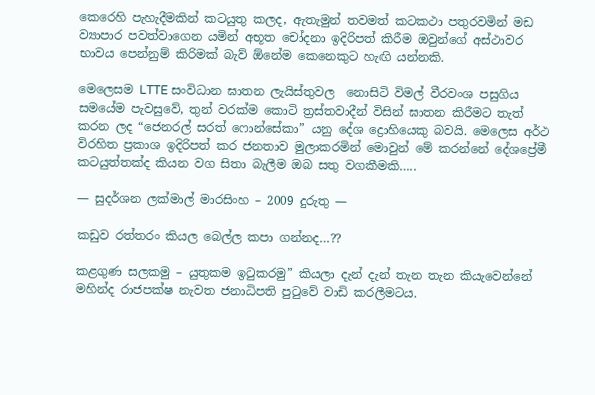කෙරෙහි පැහැදීමකින් කටයුතු කලද, ඇතැමුන් තවමත් කටකථා පතුරවමින් මඩ ව්‍යාපාර පවත්වාගෙන යමින් අභූත චෝදනා ඉදිරිපත් කිරීම ඔවුන්ගේ අස්ථාවර භාවය පෙන්නුම් කිරිමක් බැව් ඕනේම කෙනෙකුට හැඟි යන්නකි.

මෙලෙසම LTTE සංවිධාන ඝාතන ලැයිස්තුවල  නොසිටි විමල් වීරවංශ පසුගිය සමයේම පැවසුවේ, තුන් වරක්ම කොටි ත්‍රස්තවාදීන් විසින් ඝාතන කිරීමට තැත් කරන ලද “ජෙනරල් සරත් ෆොන්සේකා” යනු දේශ ද්‍රොහියෙකු බවයි. මෙලෙස අර්ථ විරහිත ප්‍රකාශ ඉදිරිපත් කර ජනතාව මුලාකරමින් මොවුන් මේ කරන්නේ දේශප්‍රේමී කටයුත්තක්ද කියන වග සිතා බැලීම ඔබ සතු වගකීමකි…..

— සුදර්ශන ලක්මාල් මාරසිංහ – 2009 දුරුතු —

කඩුව රත්තරං කියල බෙල්ල කපා ගන්නද…??

කළගුණ සලකමු – යුතුකම ඉටුකරමු” කියලා දැන් දැන් තැන තැන කියැවෙන්නේ මහින්ද රාජපක්ෂ නැවත ජනාධිපති පුටුවේ වාඩි කරලීමටය.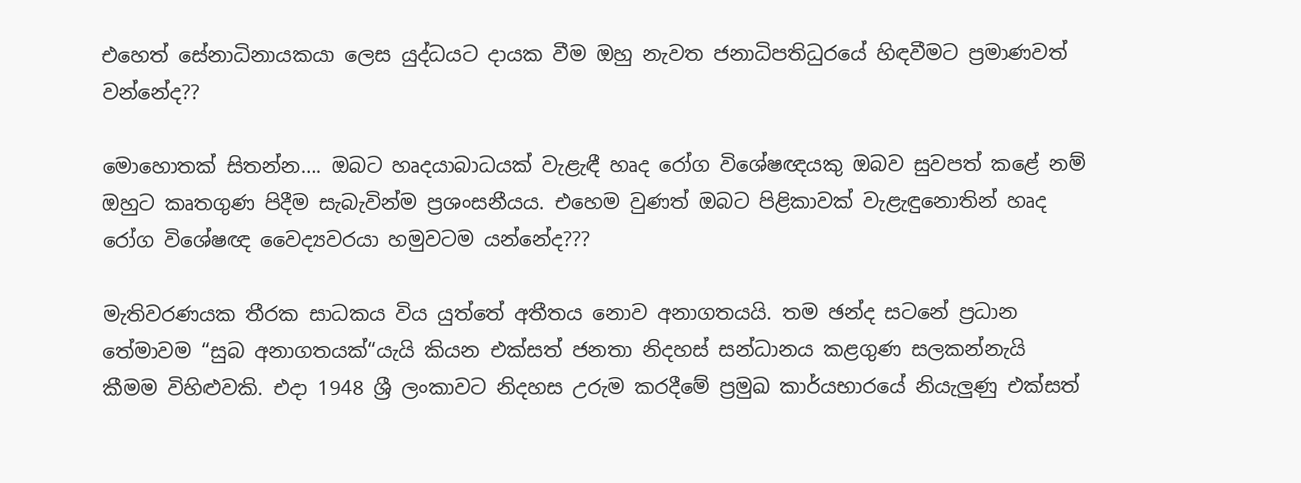එහෙත් සේනාධිනායකයා ලෙස යුද්ධයට දායක වීම ඔහු නැවත ජනාධිපතිධුරයේ හිඳවීමට ප්‍රමාණවත් වන්නේද??

මොහොතක් සිතන්න…. ඔබට හෘදයාබාධයක් වැළැඳී හෘද රෝග විශේෂඥයකු ඔබව සුවපත් කළේ නම් ඔහුට කෘතගුණ පිදීම සැබැවින්ම ප්‍රශංසනීයය. එහෙම වුණත් ඔබට පිළිකාවක් වැළැඳුනොතින් හෘද රෝග විශේෂඥ වෛද්‍යවරයා හමුවටම යන්නේද???

මැතිවරණයක තීරක සාධකය විය යුත්තේ අතීතය නොව අනාගතයයි. තම ඡන්ද සටනේ ප්‍රධාන තේමාවම “සුබ අනාගතයක්“යැයි කියන එක්සත් ජනතා නිදහස් සන්ධානය කළගුණ සලකන්නැයි කීමම විහිළුවකි. එදා 1948 ශ්‍රී ලංකාවට නිදහස උරුම කරදීමේ ප්‍රමුඛ කාර්යභාරයේ නියැලුණු එක්සත්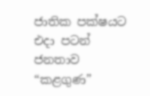ජාතික පක්ෂයට එදා පටන් ජනතාව “කළගුණ”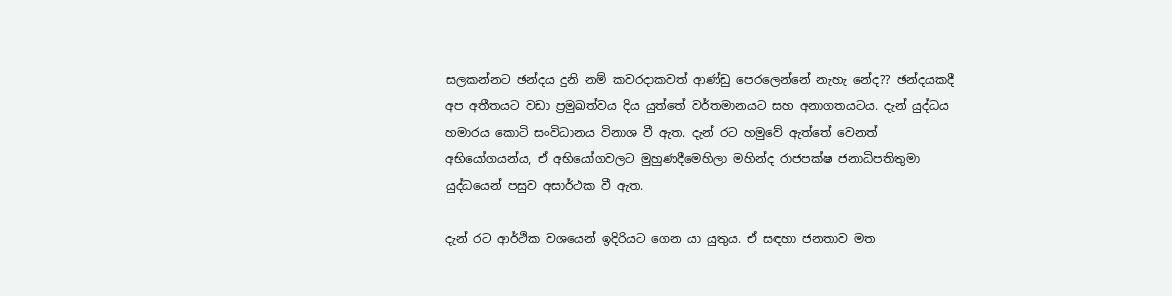සලකන්නට ඡන්දය දුනි නම් කවරදාකවත් ආණ්ඩු පෙරලෙන්නේ නැහැ නේද?? ඡන්දයකදී අප අතීතයට වඩා ප්‍රමුඛත්වය දිය යුත්තේ වර්තමානයට සහ අනාගතයටය. දැන් යුද්ධය හමාරය කොටි සංවිධානය විනාශ වී ඇත. දැන් රට හමුවේ ඇත්තේ වෙනත් අභියෝගයන්ය, ඒ අභියෝගවලට මුහුණදීමෙහිලා මහින්ද රාජපක්ෂ ජනාධිපතිතුමා යුද්ධයෙන් පසුව අසාර්ථක වී ඇත.

දැන් රට ආර්ථික වශයෙන් ඉදිරියට ගෙන යා යුතුය. ඒ සඳහා ජනතාව මත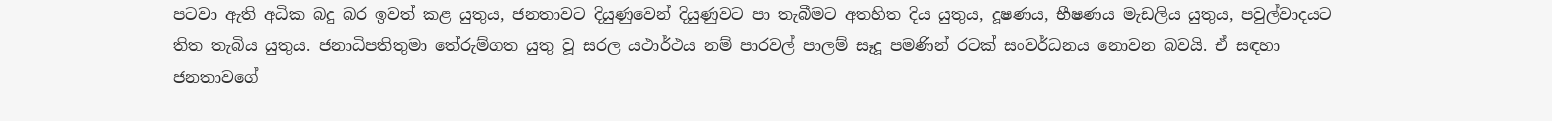පටවා ඇති අධික බදු බර ඉවත් කළ යුතුය, ජනතාවට දියුණුවෙන් දියුණුවට පා තැබීමට අතහිත දිය යුතුය, දූෂණය, භීෂණය මැඩලිය යුතුය, පවුල්වාදයට තිත තැබිය යුතුය. ජනාධිපතිතුමා තේරුම්ගත යුතු වූ සරල යථාර්ථය නම් පාරවල් පාලම් සෑදූ පමණින් රටක් සංවර්ධනය නොවන බවයි. ඒ සඳහා ජනතාවගේ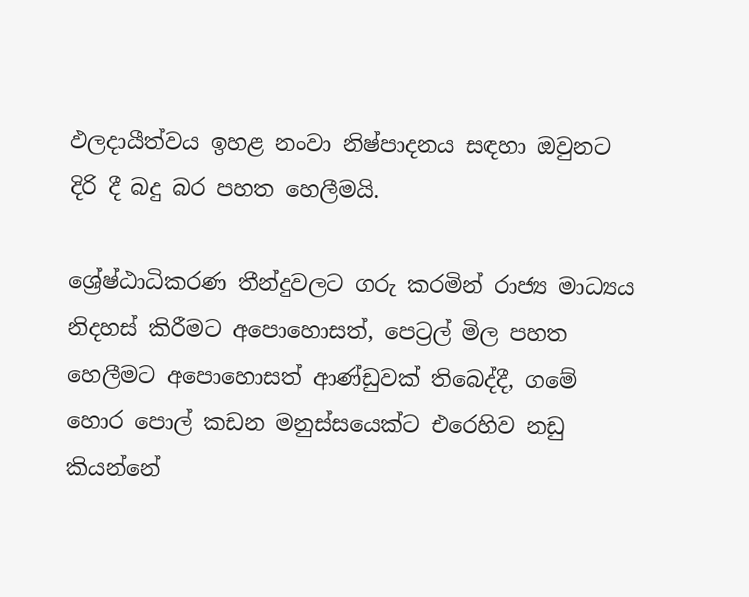ඵලදායීත්වය ඉහළ නංවා නිෂ්පාදනය සඳහා ඔවුනට දිරි දී බදු බර පහත හෙලීමයි.

ශ්‍රේෂ්ඨාධිකරණ තීන්දුවලට ගරු කරමින් රාජ්‍ය මාධ්‍යය නිදහස් කිරීමට අපොහොසත්, පෙට්‍රල් මිල පහත හෙලීමට අපොහොසත් ආණ්ඩුවක් තිබෙද්දී, ගමේ හොර පොල් කඩන මනුස්සයෙක්ට එරෙහිව නඩු කියන්නේ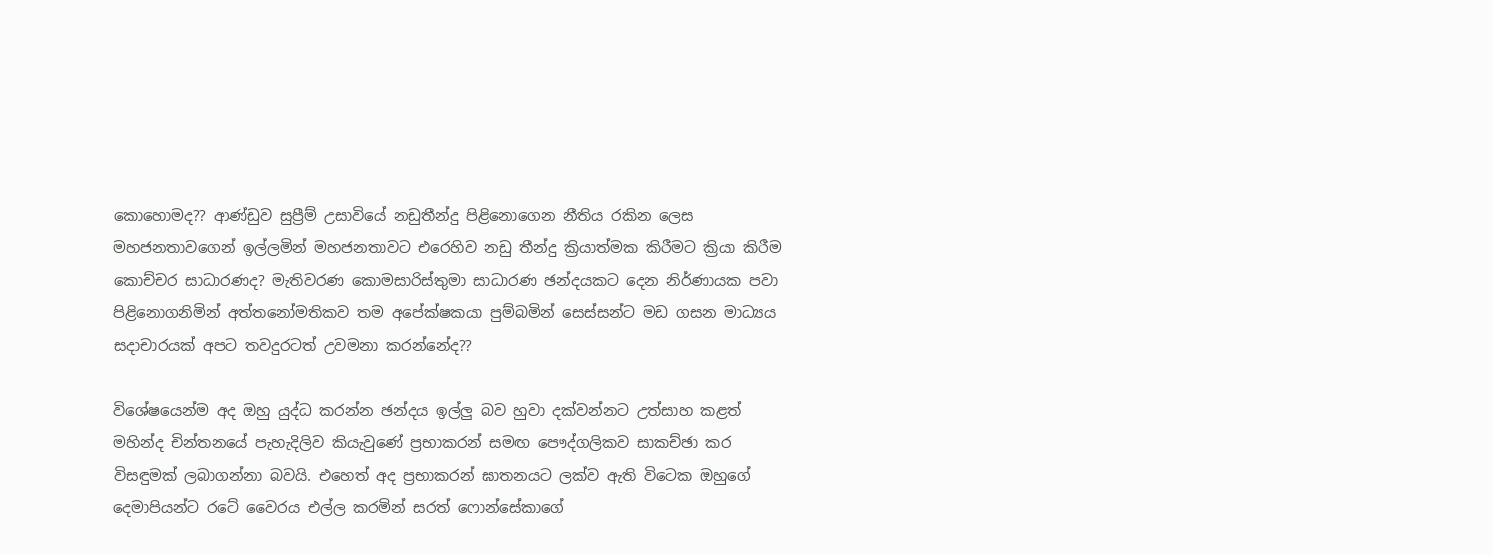කොහොමද?? ආණ්ඩුව සුප්‍රීම් උසාවියේ නඩුතීන්දු පිළිනොගෙන නීතිය රකින ලෙස මහජනතාවගෙන් ඉල්ලමින් මහජනතාවට එරෙහිව නඩු තීන්දු ක්‍රියාත්මක කිරීමට ක්‍රියා කිරීම කොච්චර සාධාරණද? මැතිවරණ කොමසාරිස්තුමා සාධාරණ ඡන්දයකට දෙන නිර්ණායක පවා පිළිනොගනිමින් අත්තනෝමතිකව තම අපේක්ෂකයා පුම්බමින් සෙස්සන්ට මඩ ගසන මාධ්‍යය සදාචාරයක් අපට තවදුරටත් උවමනා කරන්නේද??

විශේෂයෙන්ම අද ඔහු යුද්ධ කරන්න ඡන්දය ඉල්ලු බව හුවා දක්වන්නට උත්සාහ කළත් මහින්ද චින්තනයේ පැහැදිලිව කියැවුණේ ප්‍රභාකරන් සමඟ පෞද්ගලිකව සාකච්ඡා කර විසඳුමක් ලබාගන්නා බවයි. එහෙත් අද ප්‍රභාකරන් ඝාතනයට ලක්ව ඇති විටෙක ඔහුගේ දෙමාපියන්ට රටේ වෛරය එල්ල කරමින් සරත් ෆොන්සේකාගේ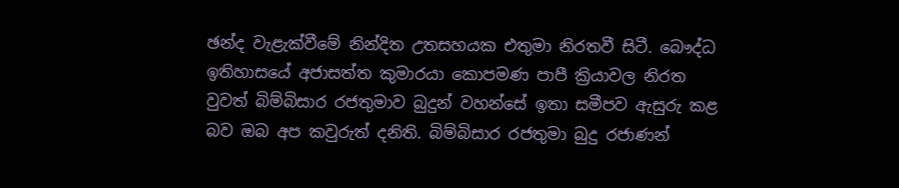ඡන්ද වැළැක්වීමේ නින්දිත උතසහයක එතුමා නිරතවී සිටී. බෞද්ධ ඉතිහාසයේ අජාසත්ත කුමාරයා කොපමණ පාපී ක්‍රියාවල නිරත වුවත් බිම්බිසාර රජතුමාව බුදුන් වහන්සේ ඉතා සමීපව ඇසුරු කළ බව ඔබ අප කවුරුත් දනිති. බිම්බිසාර රජතුමා බුදු රජාණන්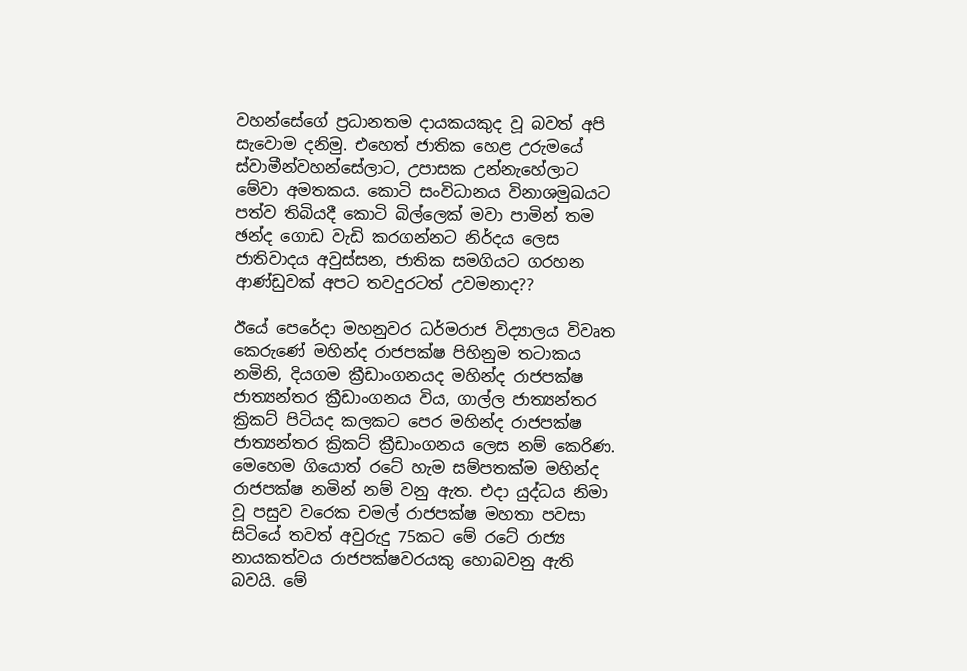වහන්සේගේ ප්‍රධානතම දායකයකුද වූ බවත් අපි සැවොම දනිමු. එහෙත් ජාතික හෙළ උරුමයේ ස්වාමීන්වහන්සේලාට, උපාසක උන්නැහේලාට මේවා අමතකය. කොටි සංවිධානය විනාශමුඛයට පත්ව තිබියදී කොටි බිල්ලෙක් මවා පාමින් තම ඡන්ද ගොඩ වැඩි කරගන්නට නිර්දය ලෙස ජාතිවාදය අවුස්සන, ජාතික සමගියට ගරහන ආණ්ඩුවක් අපට තවදුරටත් උවමනාද??

ඊයේ පෙරේදා මහනුවර ධර්මරාජ විද්‍යාලය විවෘත කෙරුණේ මහින්ද රාජපක්ෂ පිහිනුම තටාකය නමිනි, දියගම ක්‍රීඩාංගනයද මහින්ද රාජපක්ෂ ජාත්‍යන්තර ක්‍රීඩාංගනය විය, ගාල්ල ජාත්‍යන්තර ක්‍රිකට් පිටියද කලකට පෙර මහින්ද රාජපක්ෂ ජාත්‍යන්තර ක්‍රිකට් ක්‍රීඩාංගනය ලෙස නම් කෙරිණ. මෙහෙම ගියොත් රටේ හැම සම්පතක්ම මහින්ද රාජපක්ෂ නමින් නම් වනු ඇත. එදා යුද්ධය නිමා වූ පසුව වරෙක චමල් රාජපක්ෂ මහතා පවසා සිටියේ තවත් අවුරුදු 75කට මේ රටේ රාජ්‍ය නායකත්වය රාජපක්ෂවරයකු හොබවනු ඇති බවයි. මේ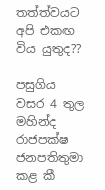තත්ත්වයට අපි එකඟ විය යුතුද??

පසුගිය වසර 4 තුල මහින්ද රාජපක්ෂ ජනපතිතුමා කළ කී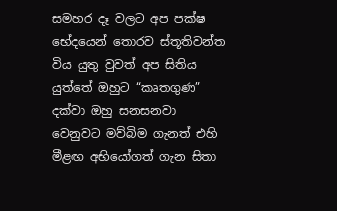සමහර දෑ වලට අප පක්ෂ භේදයෙන් තොරව ස්තූතිවන්ත විය යුතු වුවත් අප සිතිය යුත්තේ ඔහුට “කෘතගුණ” දක්වා ඔහු සනසනවා වෙනුවට මව්බිම ගැනත් එහි මීළඟ අභියෝගත් ගැන සිතා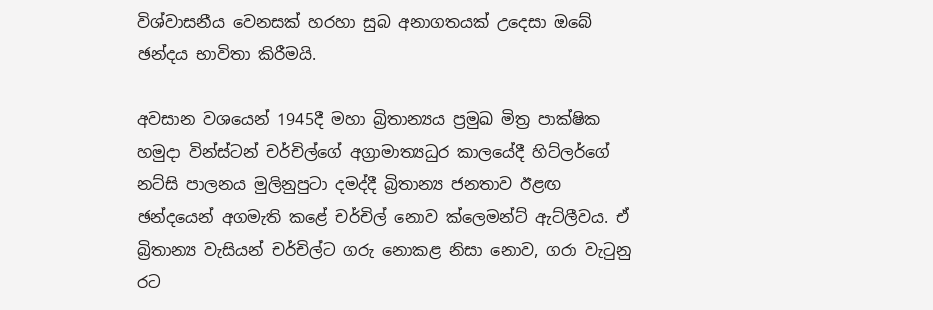විශ්වාසනීය වෙනසක් හරහා සුබ අනාගතයක් උදෙසා ඔබේ ඡන්දය භාවිතා කිරීමයි.

අවසාන වශයෙන් 1945දී මහා බ්‍රිතාන්‍යය ප්‍රමුඛ මිත්‍ර පාක්ෂික හමුදා වින්ස්ටන් චර්චිල්ගේ අග්‍රාමාත්‍යධුර කාලයේදී හිට්ලර්ගේ නට්සි පාලනය මුලිනුපුටා දමද්දී බ්‍රිතාන්‍ය ජනතාව ඊළඟ ඡන්දයෙන් අගමැති කළේ චර්චිල් නොව ක්ලෙමන්ට් ඇට්ලීවය. ඒ බ්‍රිතාන්‍ය වැසියන් චර්චිල්ට ගරු නොකළ නිසා නොව, ගරා වැටුනු රට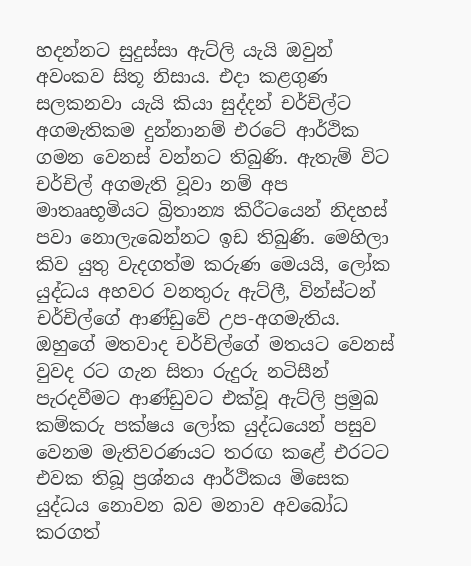හදන්නට සුදුස්සා ඇට්ලි යැයි ඔවුන් අවංකව සිතූ නිසාය. එදා කළගුණ සලකනවා යැයි කියා සුද්දන් චර්චිල්ට අගමැතිකම දුන්නානම් එරටේ ආර්ථික ගමන වෙනස් වන්නට තිබුණි. ඇතැම් විට චර්චිල් අගමැති වූවා නම් අප මාතෲභූමියට බ්‍රිතාන්‍ය කිරීටයෙන් නිදහස් පවා නොලැබෙන්නට ඉඩ තිබුණි. මෙහිලා කිව යුතු වැදගත්ම කරුණ මෙයයි, ලෝක යුද්ධය අහවර වනතුරු ඇට්ලී, වින්ස්ටන් චර්චිල්ගේ ආණ්ඩුවේ උප-අගමැතිය. ඔහුගේ මතවාද චර්චිල්ගේ මතයට වෙනස් වුවද රට ගැන සිතා රුදුරු නටිසීන් පැරදවීමට ආණ්ඩුවට එක්වූ ඇට්ලි ප්‍රමුඛ කම්කරු පක්ෂය ලෝක යුද්ධයෙන් පසුව වෙනම මැතිවරණයට තරඟ කළේ එරටට එවක තිබූ ප්‍රශ්නය ආර්ථිකය මිසෙක යුද්ධය නොවන බව මනාව අවබෝධ කරගත්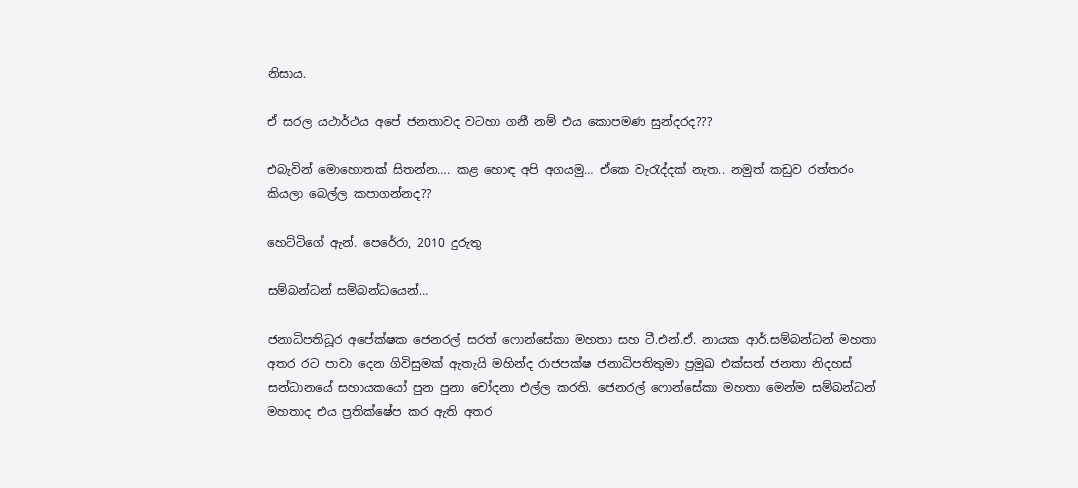නිසාය.

ඒ සරල යථාර්ථය අපේ ජනතාවද වටහා ගනී නම් එය කොපමණ සුන්දරද???

එබැවින් මොහොතක් සිතන්න…. කළ හොඳ අපි අගයමු… ඒකෙ වැරැද්දක් නැත.. නමුත් කඩුව රත්තරං කියලා බෙල්ල කපාගන්නද??

හෙට්ටිගේ ඇන්. පෙරේරා, 2010 දුරුතු

සම්බන්ධන් සම්බන්ධයෙන්…

ජනාධිපතිධූර අපේක්ෂක ජෙනරල් සරත් ෆොන්සේකා මහතා සහ ටී.එන්.ඒ. නායක ආර්.සම්බන්ධන් මහතා අතර රට පාවා දෙන ගිවිසුමක් ඇතැයි මහින්ද රාජපක්ෂ ජනාධිපතිතුමා ප්‍රමුඛ එක්සත් ජනතා නිදහස් සන්ධානයේ සහායකයෝ පුන පුනා චෝදනා එල්ල කරති. ජෙනරල් ෆොන්සේකා මහතා මෙන්ම සම්බන්ධන් මහතාද එය ප්‍රතික්ෂේප කර ඇති අතර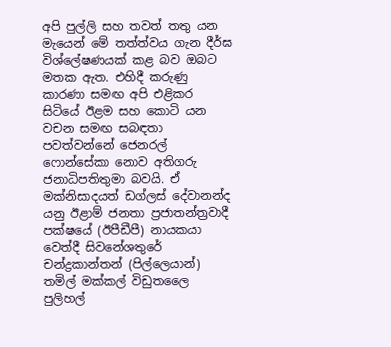අපි පුල්ලි සහ තවත් තතු යන මැයෙන් මේ තත්ත්වය ගැන දීර්ඝ විශ්ලේෂණයක් කළ බව ඔබට මතක ඇත. එහිදී කරුණු කාරණා සමඟ අපි එළිකර සිටියේ ඊළම සහ කොටි යන වචන සමඟ සබඳතා පවත්වන්නේ ජෙනරල් ෆොන්සේකා නොව අතිගරු ජනාධිපතිතුමා බවයි. ඒ මක්නිසාදයත් ඩග්ලස් දේවානන්ද යනු ඊළාම් ජනතා ප්‍රජාතන්ත්‍රවාදී පක්ෂයේ (ඊපීඩීපී) නායකයා වෙත්දී සිවනේශතුරේ චන්ද්‍රකාන්තන් (පිල්ලෙයාන්) තමිල් මක්කල් විඩුතලෛ පුලිහල්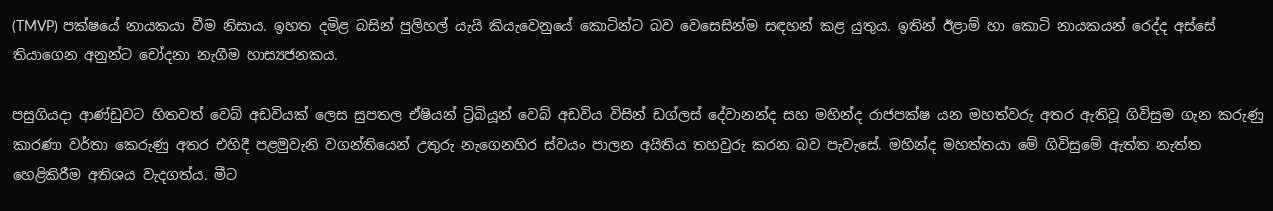(TMVP) පක්ෂයේ නායකයා වීම නිසාය. ඉහත දමිළ බසින් පුලිහල් යැයි කියැවෙනුයේ කොටින්ට බව වෙසෙසින්ම සඳහන් කළ යුතුය. ඉතින් ඊළාම් හා කොටි නායකයන් රෙද්ද අස්සේ තියාගෙන අනුන්ට චෝදනා නැගීම හාස්‍යජනකය.

පසුගියදා ආණ්ඩුවට හිතවත් වෙබ් අඩවියක් ලෙස සුපතල ඒෂියන් ට්‍රිබියූන් වෙබ් අඩවිය විසින් ඩග්ලස් දේවානන්ද සහ මහින්ද රාජපක්ෂ යන මහත්වරු අතර ඇතිවූ ගිවිසුම ගැන කරුණු කාරණා වර්තා කෙරුණු අතර එහිදී පළමුවැනි වගන්තියෙන් උතුරු නැගෙනහිර ස්වයං පාලන අයිතිය තහවුරු කරන බව පැවැසේ. මහින්ද මහත්තයා මේ ගිවිසුමේ ඇත්ත නැත්ත හෙළිකිරීම අතිශය වැදගත්ය. මීට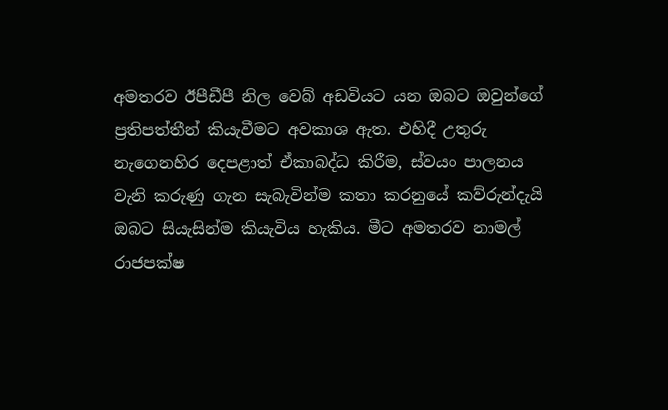අමතරව ඊපීඩීපී නිල වෙබ් අඩවියට යන ඔබට ඔවුන්ගේ ප්‍රතිපත්තීන් කියැවීමට අවකාශ ඇත. එහිදී උතුරු නැගෙනහිර දෙපළාත් ඒකාබද්ධ කිරීම, ස්වයං පාලනය වැනි කරුණු ගැන සැබැවින්ම කතා කරනුයේ කව්රුන්දැයි ඔබට සියැසින්ම කියැවිය හැකිය. මීට අමතරව නාමල් රාජපක්ෂ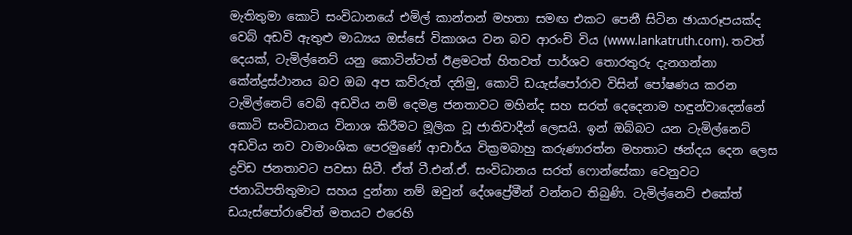මැතිතුමා කොටි සංවිධානයේ එමිල් කාන්තන් මහතා සමඟ එකට පෙනී සිටින ඡායාරූපයක්ද වෙබ් අඩවි ඇතුළු මාධ්‍යය ඔස්සේ විකාශය වන බව ආරංචි විය (www.lankatruth.com). තවත් දෙයක්, ටැමිල්නෙට් යනු කොටින්ටත් ඊළමටත් හිතවත් පාර්ශව තොරතුරු දැනගන්නා කේන්ද්‍රස්ථානය බව ඔබ අප කව්රුත් දනිමු, කොටි ඩයැස්පෝරාව විසින් පෝෂණය කරන ටැමිල්නෙට් වෙබ් අඩවිය නම් දෙමළ ජනතාවට මහින්ද සහ සරත් දෙදෙනාම හඳුන්වාදෙන්නේ කොටි සංවිධානය විනාශ කිරීමට මූලික වූ ජාතිවාදීන් ලෙසයි. ඉන් ඔබ්බට යන ටැමිල්නෙට් අඩවිය නව වාමාංශික පෙරමුණේ ආචාර්ය වික්‍රමබාහු කරුණාරත්න මහතාට ඡන්දය දෙන ලෙස ද්‍රවිඩ ජනතාවට පවසා සිටී. ඒත් ටී.එන්.ඒ. සංවිධානය සරත් ෆොන්සේකා වෙනුවට ජනාධිපතිතුමාට සහය දුන්නා නම් ඔවුන් දේශප්‍රේමීන් වන්නට තිබුණි. ටැමිල්නෙට් එකේත් ඩයැස්පෝරාවේත් මතයට එරෙහි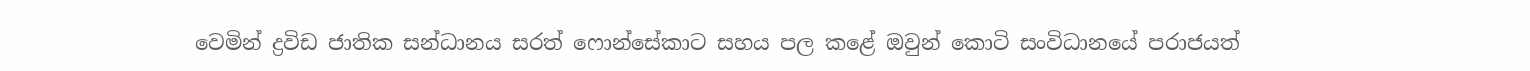වෙමින් ද්‍රවිඩ ජාතික සන්ධානය සරත් ෆොන්සේකාට සහය පල කළේ ඔවුන් කොටි සංවිධානයේ පරාජයත්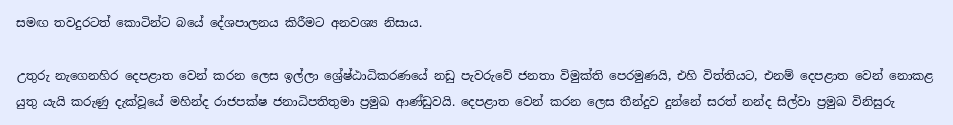සමඟ තවදුරටත් කොටින්ට බයේ දේශපාලනය කිරීමට අනවශ්‍ය නිසාය.

උතුරු නැගෙනහිර දෙපළාත වෙන් කරන ලෙස ඉල්ලා ශ්‍රේෂ්ඨාධිකරණයේ නඩු පැවරුවේ ජනතා විමුක්ති පෙරමුණයි, එහි විත්තියට, එනම් දෙපළාත වෙන් නොකළ යුතු යැයි කරුණු දැක්වූයේ මහින්ද රාජපක්ෂ ජනාධිපතිතුමා ප්‍රමුඛ ආණ්ඩුවයි. දෙපළාත වෙන් කරන ලෙස තීන්දුව දුන්නේ සරත් නන්ද සිල්වා ප්‍රමුඛ විනිසුරු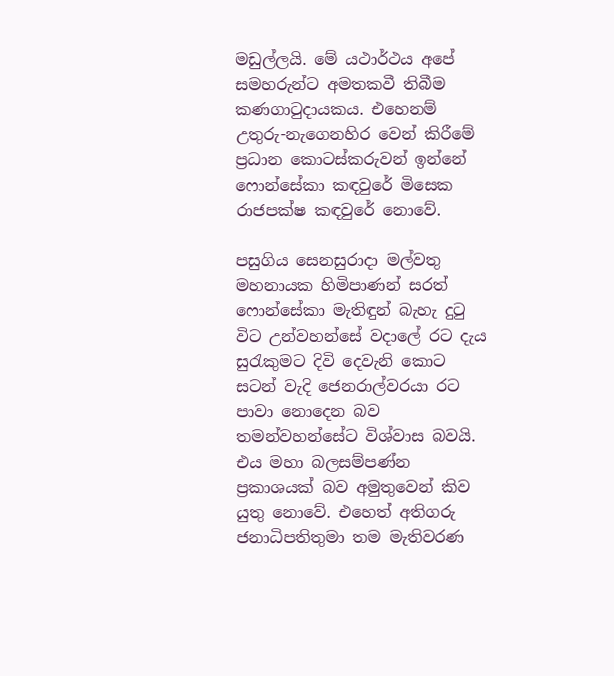මඩුල්ලයි. මේ යථාර්ථය අපේ සමහරුන්ට අමතකවී තිබීම කණගාටුදායකය. එහෙනම් උතුරු-නැගෙනහිර වෙන් කිරීමේ ප්‍රධාන කොටස්කරුවන් ඉන්නේ ෆොන්සේකා කඳවුරේ මිසෙක රාජපක්ෂ කඳවුරේ නොවේ.

පසුගිය සෙනසුරාදා මල්වතු මහනායක හිමිපාණන් සරත් ෆොන්සේකා මැතිඳුන් බැහැ දුටු විට උන්වහන්සේ වදාලේ රට දැය සුරැකුමට දිවි දෙවැනි කොට සටන් වැදි ජෙනරාල්වරයා රට පාවා නොදෙන බව තමන්වහන්සේට විශ්වාස බවයි. එය මහා බලසම්පණ්න ප්‍රකාශයක් බව අමුතුවෙන් කිව යුතු නොවේ. එහෙත් අතිගරු ජනාධිපතිතුමා තම මැතිවරණ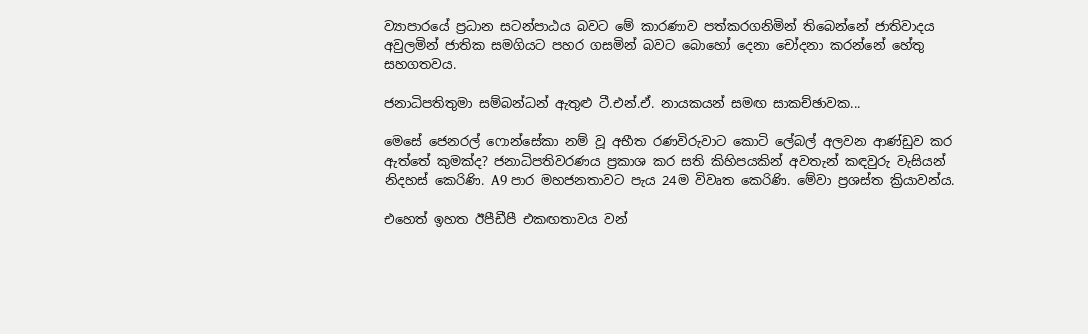ව්‍යාපාරයේ ප්‍රධාන සටන්පාඨය බවට මේ කාරණාව පත්කරගනිමින් තිබෙන්නේ ජාතිවාදය අවුලමින් ජාතික සමගියට පහර ගසමින් බවට බොහෝ දෙනා චෝදනා කරන්නේ හේතු සහගතවය.

ජනාධිපතිතුමා සම්බන්ධන් ඇතුළු ටී.එන්.ඒ. නායකයන් සමඟ සාකච්ඡාවක...

මෙසේ ජෙනරල් ෆොන්සේකා නම් වූ අභීත රණවිරුවාට කොටි ලේබල් අලවන ආණ්ඩුව කර ඇත්තේ කුමක්ද? ජනාධිපතිවරණය ප්‍රකාශ කර සති කිහිපයකින් අවතැන් කඳවුරු වැසියන් නිදහස් කෙරිණි. A9 පාර මහජනතාවට පැය 24ම විවෘත කෙරිණි. මේවා ප්‍රශස්ත ක්‍රියාවන්ය.

එහෙත් ඉහත ඊපීඩීපී එකඟතාවය වන්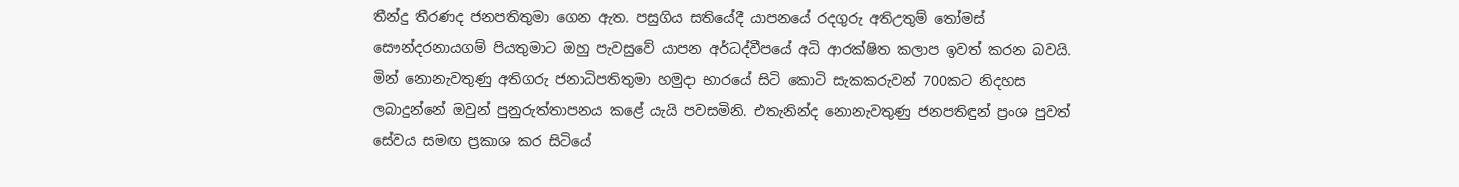තීන්දු තීරණද ජනපතිතුමා ගෙන ඇත. පසුගිය සතියේදී යාපනයේ රදගුරු අතිඋතුම් තෝමස් සෞන්දරනායගම් පියතුමාට ඔහු පැවසුවේ යාපන අර්ධද්වීපයේ අධි ආරක්ෂිත කලාප ඉවත් කරන බවයි. මින් නොනැවතුණු අතිගරු ජනාධිපතිතුමා හමුදා භාරයේ සිටි කොටි සැකකරුවන් 700කට නිදහස ලබාදුන්නේ ඔවුන් පුනුරුත්තාපනය කළේ යැයි පවසමිනි. එතැනින්ද නොනැවතුණු ජනපතිඳුන් ප්‍රංශ පුවත් සේවය සමඟ ප්‍රකාශ කර සිටියේ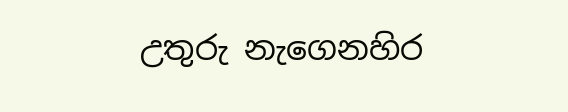උතුරු නැගෙනහිර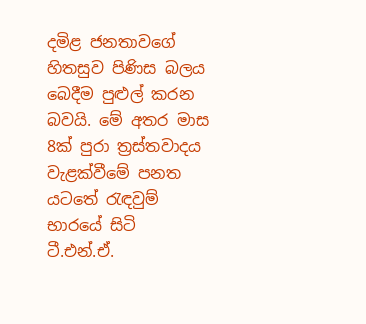දමිළ ජනතාවගේ හිතසුව පිණිස බලය බෙදීම පුළුල් කරන බවයි. මේ අතර මාස 8ක් පුරා ත්‍රස්තවාදය වැළක්වීමේ පනත යටතේ රැඳවුම් භාරයේ සිටි ටී.එන්.ඒ.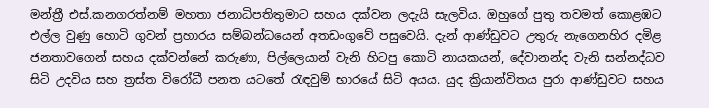මන්ත්‍රී එස්.කනගරත්නම් මහතා ජනාධිපතිතුමාට සහය දක්වන ලදැයි සැලවිය. ඔහුගේ පුතු තවමත් කොළඹට එල්ල වුණු හොටි ගුවන් ප්‍රහාරය සම්බන්ධයෙන් අතඩංගුවේ පසුවෙයි. දැන් ආණ්ඩුවට උතුරු නැගෙනහිර දමිළ ජනතාවගෙන් සහය දක්වන්නේ කරුණා, පිල්ලෙයාන් වැනි හිටපු කොටි නායකයන්, දේවානන්ද වැනි සන්නද්ධව සිටි උදවිය සහ ත්‍රස්ත විරෝධී පනත යටතේ රැඳවුම් භාරයේ සිටි අයය. යුද ක්‍රියාන්විතය පුරා ආණ්ඩුවට සහය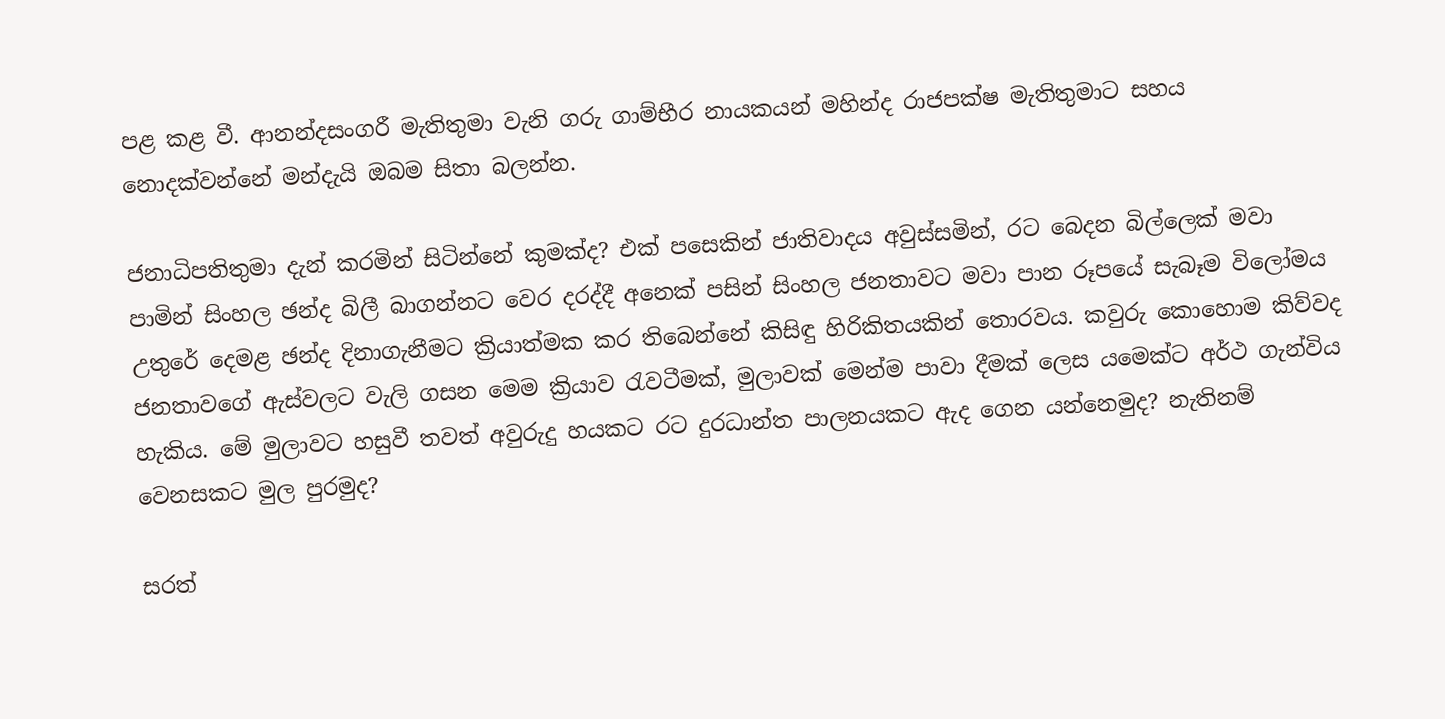පළ කළ වී. ආනන්දසංගරී මැතිතුමා වැනි ගරු ගාම්භීර නායකයන් මහින්ද රාජපක්ෂ මැතිතුමාට සහය නොදක්වන්නේ මන්දැයි ඔබම සිතා බලන්න.

ජනාධිපතිතුමා දැන් කරමින් සිටින්නේ කුමක්ද? එක් පසෙකින් ජාතිවාදය අවුස්සමින්, රට බෙදන බිල්ලෙක් මවා පාමින් සිංහල ඡන්ද බිලී බාගන්නට වෙර දරද්දී අනෙක් පසින් සිංහල ජනතාවට මවා පාන රූපයේ සැබෑම විලෝමය උතුරේ දෙමළ ඡන්ද දිනාගැනීමට ක්‍රියාත්මක කර තිබෙන්නේ කිසිඳු හිරිකිතයකින් තොරවය. කවුරු කොහොම කිව්වද ජනතාවගේ ඇස්වලට වැලි ගසන මෙම ක්‍රියාව රැවටීමක්, මුලාවක් මෙන්ම පාවා දීමක් ලෙස යමෙක්ට අර්ථ ගැන්විය හැකිය. මේ මුලාවට හසුවී තවත් අවුරුදු හයකට රට දුරධාන්ත පාලනයකට ඇද ගෙන යන්නෙමුද? නැතිනම් වෙනසකට මුල පුරමුද?

සරත්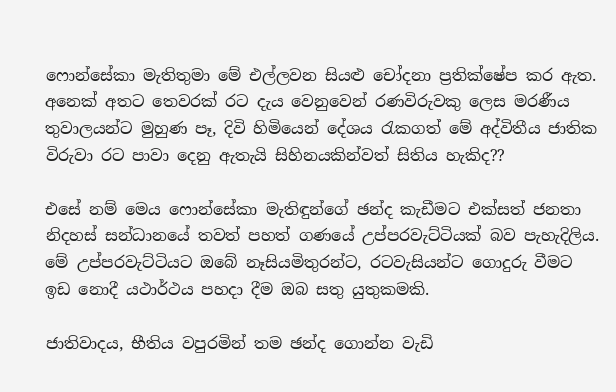ෆොන්සේකා මැතිතුමා මේ එල්ලවන සියළු චෝදනා ප්‍රතික්ෂේප කර ඇත. අනෙක් අතට තෙවරක් රට දැය වෙනුවෙන් රණවිරුවකු ලෙස මරණීය තුවාලයන්ට මුහුණ පෑ, දිවි හිමියෙන් දේශය රැකගත් මේ අද්විතීය ජාතික විරුවා රට පාවා දෙනු ඇතැයි සිහිනයකින්වත් සිතිය හැකිද??

එසේ නම් මෙය ෆොන්සේකා මැතිඳුන්ගේ ඡන්ද කැඩීමට එක්සත් ජනතා නිදහස් සන්ධානයේ තවත් පහත් ගණයේ උප්පරවැට්ටියක් බව පැහැදිලිය. මේ උප්පරවැට්ටියට ඔබේ නෑසියමිතුරන්ට, රටවැසියන්ට ගොදුරු වීමට ඉඩ නොදී යථාර්ථය පහදා දීම ඔබ සතු යුතුකමකි.

ජාතිවාදය, භීතිය වපුරමින් තම ඡන්ද ගොන්න වැඩි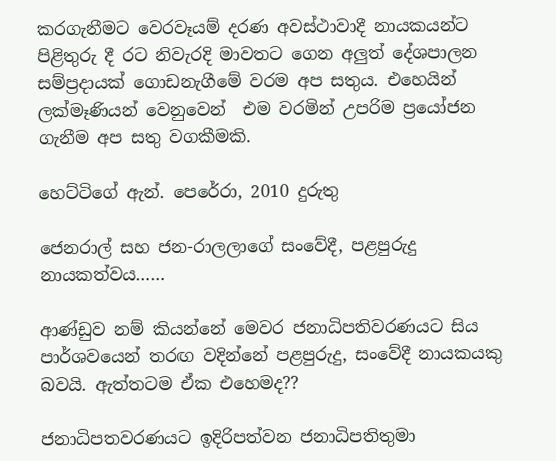කරගැනීමට වෙරවෑයම් දරණ අවස්ථාවාදී නායකයන්ට පිළිතුරු දී රට නිවැරදි මාවතට ගෙන අලුත් දේශපාලන සම්ප්‍රදායක් ගොඩනැගීමේ වරම අප සතුය. එහෙයින් ලක්මෑණියන් වෙනුවෙන්  එම වරමින් උපරිම ප්‍රයෝජන ගැනීම අප සතු වගකීමකි.

හෙට්ටිගේ ඇන්. පෙරේරා, 2010 දුරුතු

ජෙනරාල් සහ ජන-රාලලාගේ සංවේදී, පළපුරුදු නායකත්වය……

ආණ්ඩුව නම් කියන්නේ මෙවර ජනාධිපතිවරණයට සිය පාර්ශවයෙන් තරඟ වදින්නේ පළපුරුදු, සංවේදී නායකයකු බවයි. ඇත්තටම ඒක එහෙමද??

ජනාධිපතවරණයට ඉදිරිපත්වන ජනාධිපතිතුමා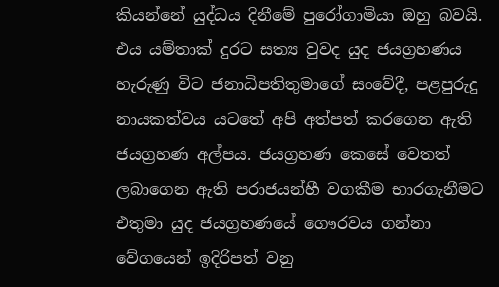කියන්නේ යුද්ධය දිනීමේ පුරෝගාමියා ඔහු බවයි. එය යම්තාක් දුරට සත්‍ය වුවද යුද ජයග්‍රහණය හැරුණු විට ජනාධිපතිතුමාගේ සංවේදී, පළපුරුදු නායකත්වය යටතේ අපි අත්පත් කරගෙන ඇති ජයග්‍රහණ අල්පය. ජයග්‍රහණ කෙසේ වෙතත් ලබාගෙන ඇති පරාජයන්හී වගකීම භාරගැනීමට එතුමා යුද ජයග්‍රහණයේ ගෞරවය ගන්නා වේගයෙන් ඉදිරිපත් වනු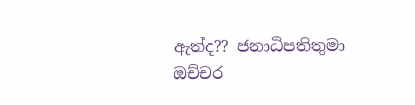ඇත්ද?? ජනාධිපතිතුමා ඔච්චර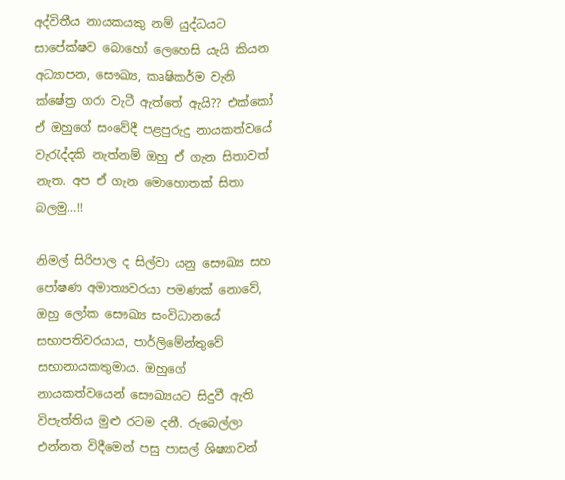අද්විතීය නායකයකු නම් යුද්ධයට සාපේක්ෂව බොහෝ ලෙහෙසි යැයි කියන අධ්‍යාපන, සෞඛ්‍ය, කෘෂිකර්ම වැනි ක්ෂේත්‍ර ගරා වැටී ඇත්තේ ඇයි?? එක්කෝ ඒ ඔහුගේ සංවේදී පළපුරුදු නායකත්වයේ වැරැද්දකි නැත්නම් ඔහු ඒ ගැන සිතාවත් නැත. අප ඒ ගැන මොහොතක් සිතා බලමු…!!

නිමල් සිරිපාල ද සිල්වා යනු සෞඛ්‍ය සහ පෝෂණ අමාත්‍යවරයා පමණක් නොවේ, ඔහු ලෝක සෞඛ්‍ය සංවිධානයේ සභාපතිවරයාය, පාර්ලිමේන්තුවේ සභානායකතුමාය. ඔහුගේ නායකත්වයෙන් සෞඛ්‍යයට සිදුවී ඇති විපැත්තිය මුළු රටම දනී. රුබෙල්ලා එන්නත විදීමෙන් පසු පාසල් ශිෂ්‍යාවන්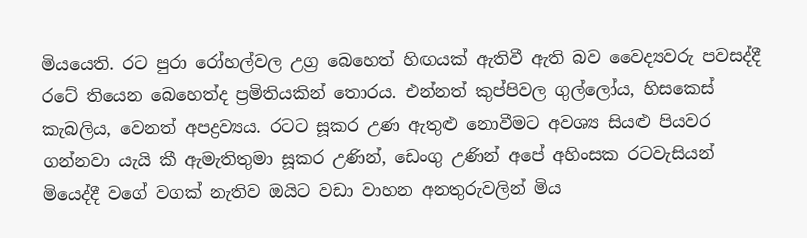මියයෙති. රට පුරා රෝහල්වල උග්‍ර බෙහෙත් හිඟයක් ඇතිවී ඇති බව වෛද්‍යවරු පවසද්දී රටේ තියෙන බෙහෙත්ද ප්‍රමිතියකින් තොරය. එන්නත් කුප්පිවල ගුල්ලෝය, හිසකෙස් කැබලිය, වෙනත් අපද්‍රව්‍යය. රටට සූකර උණ ඇතුළු නොවීමට අවශ්‍ය සියළු පියවර ගන්නවා යැයි කී ඇමැතිතුමා සූකර උණින්, ඩෙංගු උණින් අපේ අහිංසක රටවැසියන් මියෙද්දී වගේ වගක් නැතිව ඔයිට වඩා වාහන අනතුරුවලින් මිය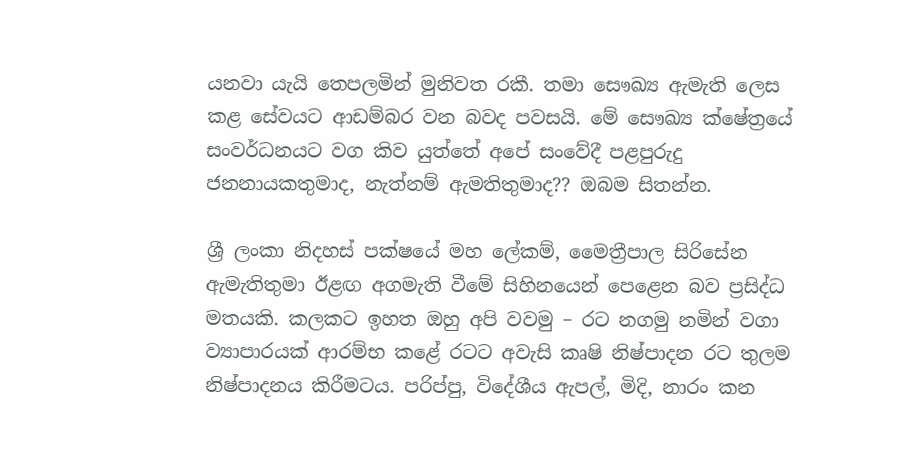යනවා යැයි තෙපලමින් මුනිවත රකී. තමා සෞඛ්‍ය ඇමැති ලෙස කළ සේවයට ආඩම්බර වන බවද පවසයි. මේ සෞඛ්‍ය ක්ෂේත්‍රයේ සංවර්ධනයට වග කිව යුත්තේ අපේ සංවේදී පළපුරුදු ජනනායකතුමාද, නැත්නම් ඇමතිතුමාද?? ඔබම සිතන්න.

ශ්‍රී ලංකා නිදහස් පක්ෂයේ මහ ලේකම්, මෛත්‍රීපාල සිරිසේන ඇමැතිතුමා ඊළඟ අගමැති වීමේ සිහිනයෙන් පෙළෙන බව ප්‍රසිද්ධ මතයකි. කලකට ඉහත ඔහු අපි වවමු – රට නගමු නමින් වගා ව්‍යාපාරයක් ආරම්භ කළේ රටට අවැසි කෘෂි නිෂ්පාදන රට තුලම නිෂ්පාදනය කිරීමටය. පරිප්පු, විදේශීය ඇපල්, මිදි, නාරං කන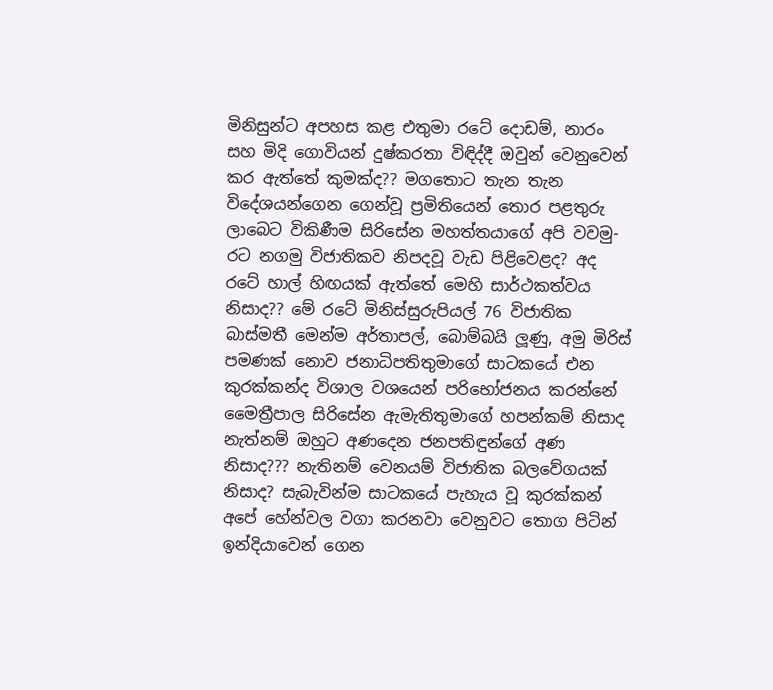මිනිසුන්ට අපහස කළ එතුමා රටේ දොඩම්, නාරං සහ මිදි ගොවියන් දුෂ්කරතා විඳිද්දී ඔවුන් වෙනුවෙන් කර ඇත්තේ කුමක්ද?? මගතොට තැන තැන විදේශයන්ගෙන ගෙන්වූ ප්‍රමිතියෙන් තොර පළතුරු ලාබෙට විකිණීම සිරිසේන මහත්තයාගේ අපි වවමු-රට නගමු විජාතිකව නිපදවූ වැඩ පිළිවෙළද? අද රටේ හාල් හිඟයක් ඇත්තේ මෙහි සාර්ථකත්වය නිසාද?? මේ රටේ මිනිස්සුරුපියල් 76 විජාතික බාස්මතී මෙන්ම අර්තාපල්, බොම්බයි ලූණු, අමු මිරිස් පමණක් නොව ජනාධිපතිතුමාගේ සාටකයේ එන කුරක්කන්ද විශාල වශයෙන් පරිභෝජනය කරන්නේ මෛත්‍රීපාල සිරිසේන ඇමැතිතුමාගේ හපන්කම් නිසාද නැත්නම් ඔහුට අණදෙන ජනපතිඳුන්ගේ අණ නිසාද??? නැතිනම් වෙනයම් විජාතික බලවේගයක් නිසාද? සැබැවින්ම සාටකයේ පැහැය වූ කුරක්කන් අපේ හේන්වල වගා කරනවා වෙනුවට තොග පිටින් ඉන්දියාවෙන් ගෙන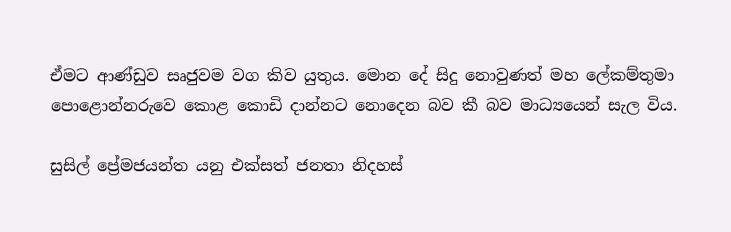ඒමට ආණ්ඩුව සෘජුවම වග කිව යුතුය. මොන දේ සිදු නොවුණත් මහ ලේකම්තුමා පොළොන්නරුවෙ කොළ කොඩි දාන්නට නොදෙන බව කී බව මාධ්‍යයෙන් සැල විය.

සුසිල් ප්‍රේමජයන්ත යනු එක්සත් ජනතා නිදහස්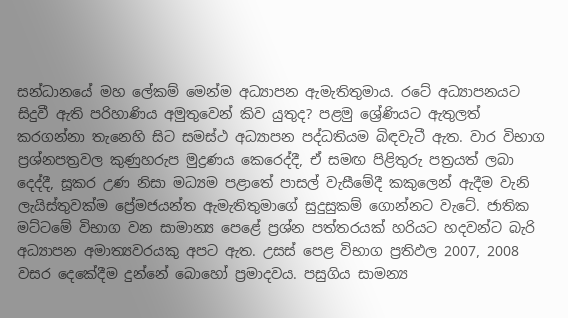සන්ධානයේ මහ ලේකම් මෙන්ම අධ්‍යාපන ඇමැතිතුමාය. රටේ අධ්‍යාපනයට සිදුවී ඇති පරිහාණිය අමුතුවෙන් කිව යුතුද? පළමු ශ්‍රේණියට ඇතුලත් කරගන්නා තැනෙහි සිට සමස්ථ අධ්‍යාපන පද්ධතියම බිඳවැටී ඇත. වාර විභාග ප්‍රශ්නපත්‍රවල කුණුහරුප මුද්‍රණය කෙරෙද්දී, ඒ සමඟ පිළිතුරු පත්‍රයත් ලබා දෙද්දී, සූකර උණ නිසා මධ්‍යම පළාතේ පාසල් වැසීමේදී කකුලෙන් ඇදීම වැනි ලැයිස්තුවක්ම ප්‍රේමජයන්ත ඇමැතිතුමාගේ සුදුසුකම් ගොන්නට වැටේ. ජාතික මට්ටමේ විභාග වන සාමාන්‍ය පෙළේ ප්‍රශ්න පත්තරයක් හරියට හදවන්ට බැරි අධ්‍යාපන අමාත්‍යවරයකු අපට ඇත. උසස් පෙළ විභාග ප්‍රතිඵල 2007, 2008 වසර දෙකේදීම දුන්නේ බොහෝ ප්‍රමාදවය. පසුගිය සාමන්‍ය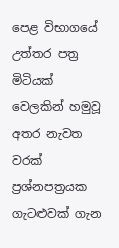පෙළ විභාගයේ උත්තර පත්‍ර මිටියක් වෙලකින් හමුවූ අතර නැවත වරක් ප්‍රශ්නපත්‍රයක ගැටළුවක් ගැන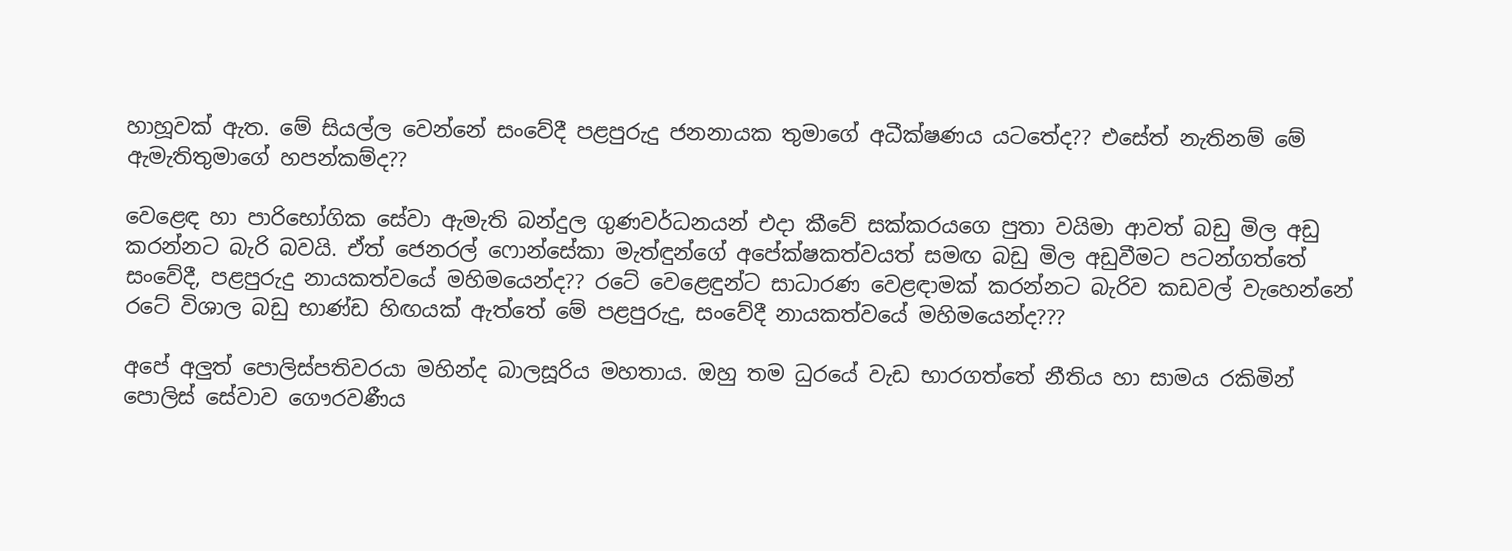හාහූවක් ඇත. මේ සියල්ල වෙන්නේ සංවේදී පළපුරුදු ජනනායක තුමාගේ අධීක්ෂණය යටතේද?? එසේත් නැතිනම් මේ ඇමැතිතුමාගේ හපන්කම්ද??

වෙළෙඳ හා පාරිභෝගික සේවා ඇමැති බන්දුල ගුණවර්ධනයන් එදා කීවේ සක්කරයගෙ පුතා වයිමා ආවත් බඩු මිල අඩු කරන්නට බැරි බවයි. ඒත් ජෙනරල් ෆොන්සේකා මැත්ඳුන්ගේ අපේක්ෂකත්වයත් සමඟ බඩු මිල අඩුවීමට පටන්ගත්තේ සංවේදී, පළපුරුදු නායකත්වයේ මහිමයෙන්ද?? රටේ වෙළෙඳුන්ට සාධාරණ වෙළඳාමක් කරන්නට බැරිව කඩවල් වැහෙන්නේ රටේ විශාල බඩු භාණ්ඩ හිඟයක් ඇත්තේ මේ පළපුරුදු, සංවේදී නායකත්වයේ මහිමයෙන්ද???

අපේ අලුත් පොලිස්පතිවරයා මහින්ද බාලසූරිය මහතාය. ඔහු තම ධුරයේ වැඩ භාරගත්තේ නීතිය හා සාමය රකිමින් පොලිස් සේවාව ගෞරවණීය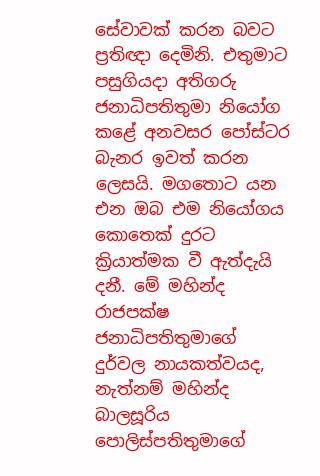සේවාවක් කරන බවට ප්‍රතිඥා දෙමිනි. එතුමාට පසුගියදා අතිගරු ජනාධිපතිතුමා නියෝග කළේ අනවසර පෝස්ටර බැනර ඉවත් කරන ලෙසයි. මගතොට යන එන ඔබ එම නියෝගය කොතෙක් දුරට ක්‍රියාත්මක වී ඇත්දැයි දනී. මේ මහින්ද රාජපක්ෂ ජනාධිපතිතුමාගේ දුර්වල නායකත්වයද, නැත්නම් මහින්ද බාලසූරිය පොලිස්පතිතුමාගේ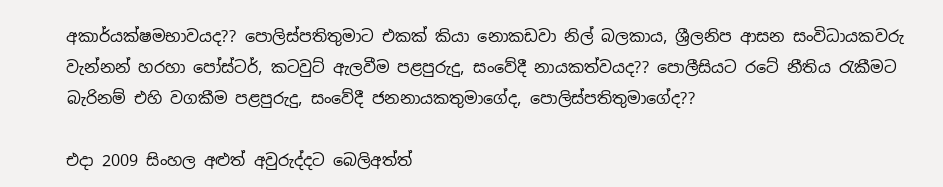අකාර්යක්ෂමභාවයද?? පොලිස්පතිතුමාට එකක් කියා නොකඩවා නිල් බලකාය, ශ්‍රීලනිප ආසන සංවිධායකවරු වැන්නන් හරහා පෝස්ටර්, කටවුට් ඇලවීම පළපුරුදු, සංවේදී නායකත්වයද?? පොලීසියට රටේ නීතිය රැකීමට බැරිනම් එහි වගකීම පළපුරුදු, සංවේදී ජනනායකතුමාගේද, පොලිස්පතිතුමාගේද??

එදා 2009 සිංහල අළුත් අවුරුද්දට බෙලිඅත්ත්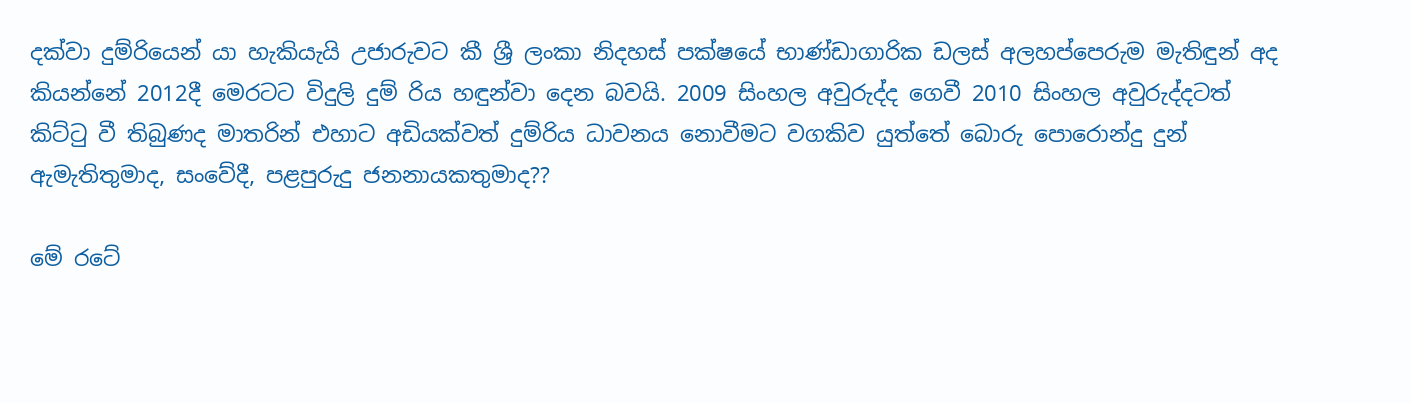දක්වා දුම්රියෙන් යා හැකියැයි උජාරුවට කී ශ්‍රී ලංකා නිදහස් පක්ෂයේ භාණ්ඩාගාරික ඩලස් අලහප්පෙරුම මැතිඳුන් අද කියන්නේ 2012දී මෙරටට විදුලි දුම් රිය හඳුන්වා දෙන බවයි. 2009 සිංහල අවුරුද්ද ගෙවී 2010 සිංහල අවුරුද්දටත් කිට්ටු වී තිබුණද මාතරින් එහාට අඩියක්වත් දුම්රිය ධාවනය නොවීමට වගකිව යුත්තේ බොරු පොරොන්දු දුන් ඇමැතිතුමාද, සංවේදී, පළපුරුදු ජනනායකතුමාද??

මේ රටේ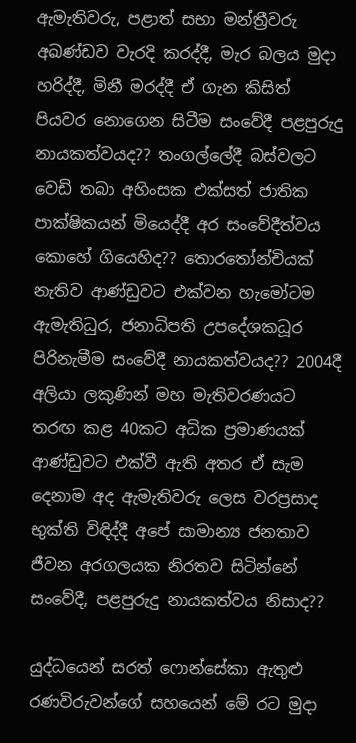ඇමැතිවරු, පළාත් සභා මන්ත්‍රීවරු අඛණ්ඩව වැරදි කරද්දී, මැර බලය මුදා හරිද්දී, මිනී මරද්දී ඒ ගැන කිසිත් පියවර නොගෙන සිටීම සංවේදී පළපුරුදු නායකත්වයද?? තංගල්ලේදී බස්වලට වෙඩි තබා අහිංසක එක්සත් ජාතික පාක්ෂිකයන් මියෙද්දී අර සංවේදීත්වය කොහේ ගියෙහිද?? තොරතෝන්චියක් නැතිව ආණ්ඩුවට එක්වන හැමෝටම ඇමැතිධුර, ජනාධිපති උපදේශකධූර පිරිනැමීම සංවේදී නායකත්වයද?? 2004දී අලියා ලකුණින් මහ මැතිවරණයට තරඟ කළ 40කට අධික ප්‍රමාණයක් ආණ්ඩුවට එක්වී ඇති අතර ඒ සැම දෙනාම අද ඇමැතිවරු ලෙස වරප්‍රසාද භුක්ති විඳිද්දී අපේ සාමාන්‍ය ජනතාව ජීවන අරගලයක නිරතව සිටින්නේ සංවේදී, පළපුරුදු නායකත්වය නිසාද??

යුද්ධයෙන් සරත් ෆොන්සේකා ඇතුළු රණවිරුවන්ගේ සහයෙන් මේ රට මුදා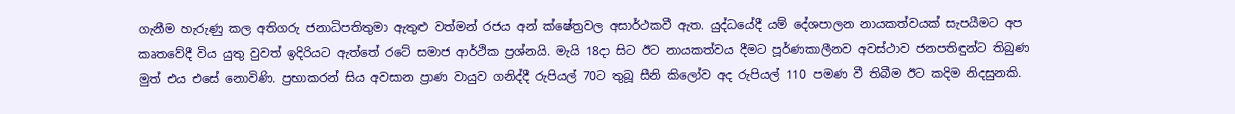ගැනීම හැරුණු කල අතිගරු ජනාධිපතිතුමා ඇතුළු වත්මන් රජය අන් ක්ෂේත්‍රවල අසාර්ථකවී ඇත. යුද්ධයේදී යම් දේශපාලන නායකත්වයක් සැපයීමට අප කෘතවේදී විය යුතු වුවත් ඉදිරියට ඇත්තේ රටේ සමාජ ආර්ථික ප්‍රශ්නයි. මැයි 18දා සිට ඊට නායකත්වය දීමට පූර්ණකාලීනව අවස්ථාව ජනපතිඳුන්ට තිබුණ මුත් එය එසේ නොවිණි. ප්‍රභාකරන් සිය අවසාන ප්‍රාණ වායුව ගනිද්දී රුපියල් 70ට තුබූ සීනි කිලෝව අද රුපියල් 110 පමණ වී තිබීම ඊට කදිම නිදසුනකි.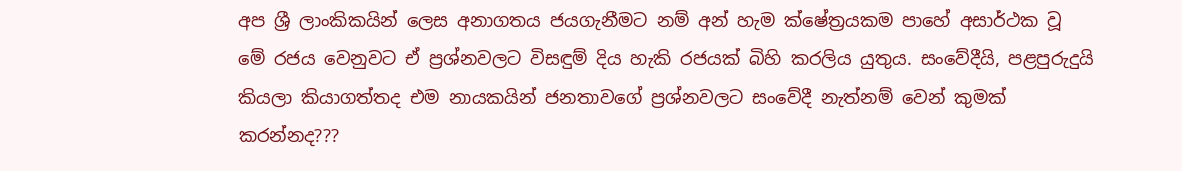අප ශ්‍රී ලාංකිකයින් ලෙස අනාගතය ජයගැනීමට නම් අන් හැම ක්ෂේත්‍රයකම පාහේ අසාර්ථක වූ මේ රජය වෙනුවට ඒ ප්‍රශ්නවලට විසඳුම් දිය හැකි රජයක් බිහි කරලිය යුතුය. සංවේදීයි, පළපුරුදුයි කියලා කියාගත්තද එම නායකයින් ජනතාවගේ ප්‍රශ්නවලට සංවේදී නැත්නම් වෙන් කුමක් කරන්නද???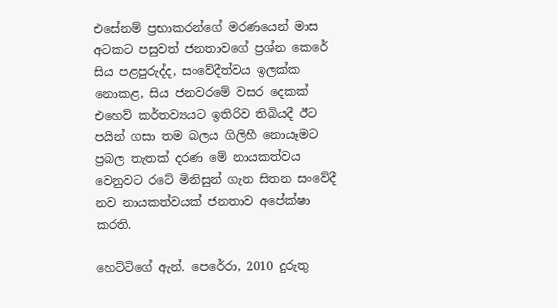එසේනම් ප්‍රභාකරන්ගේ මරණයෙන් මාස අටකට පසුවත් ජනතාවගේ ප්‍රශ්න කෙරේ සිය පළපුරුද්ද, සංවේදීත්වය ඉලක්ක නොකළ, සිය ජනවරමේ වසර දෙකක් එහෙව් කර්තව්‍යයට ඉතිරිව තිබියදී ඊට පයින් ගසා තම බලය ගිලිහී නොයෑමට ප්‍රබල තැතක් දරණ මේ නායකත්වය වෙනුවට රටේ මිනිසුන් ගැන සිතන සංවේදී නව නායකත්වයක් ජනතාව අපේක්ෂා කරති.

හෙට්ටිගේ ඇන්. පෙරේරා, 2010 දුරුතු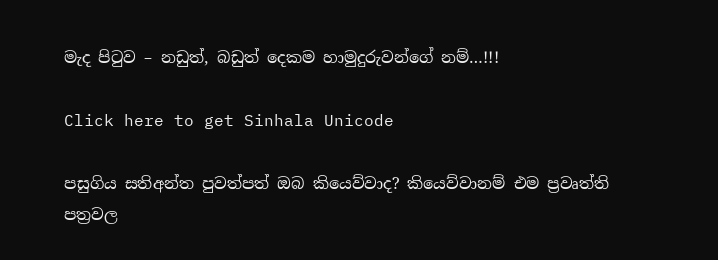මැද පිටුව – නඩුත්, බඩුත් දෙකම හාමුදුරුවන්ගේ නම්…!!!

Click here to get Sinhala Unicode

පසුගිය සතිඅන්ත පුවත්පත් ඔබ කියෙව්වාද? කියෙව්වානම් එම ප්‍රවෘත්ති පත්‍රවල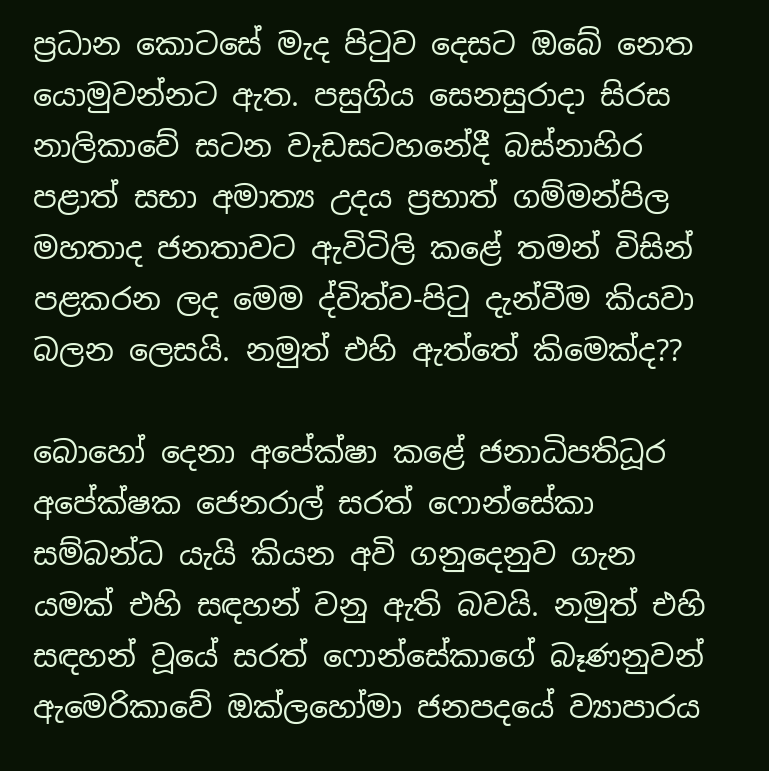ප්‍රධාන කොටසේ මැද පිටුව දෙසට ඔබේ නෙත යොමුවන්නට ඇත. පසුගිය සෙනසුරාදා සිරස නාලිකාවේ සටන වැඩසටහනේදී බස්නාහිර පළාත් සභා අමාත්‍ය උදය ප්‍රභාත් ගම්මන්පිල මහතාද ජනතාවට ඇවිටිලි කළේ තමන් විසින් පළකරන ලද මෙම ද්විත්ව-පිටු දැන්වීම කියවා බලන ලෙසයි. නමුත් එහි ඇත්තේ කිමෙක්ද??

බොහෝ දෙනා අපේක්ෂා කළේ ජනාධිපතිධූර අපේක්ෂක ජෙනරාල් සරත් ෆොන්සේකා සම්බන්ධ යැයි කියන අවි ගනුදෙනුව ගැන යමක් එහි සඳහන් වනු ඇති බවයි. නමුත් එහි සඳහන් වූයේ සරත් ෆොන්සේකාගේ බෑණනුවන් ඇමෙරිකාවේ ඔක්ලහෝමා ජනපදයේ ව්‍යාපාරය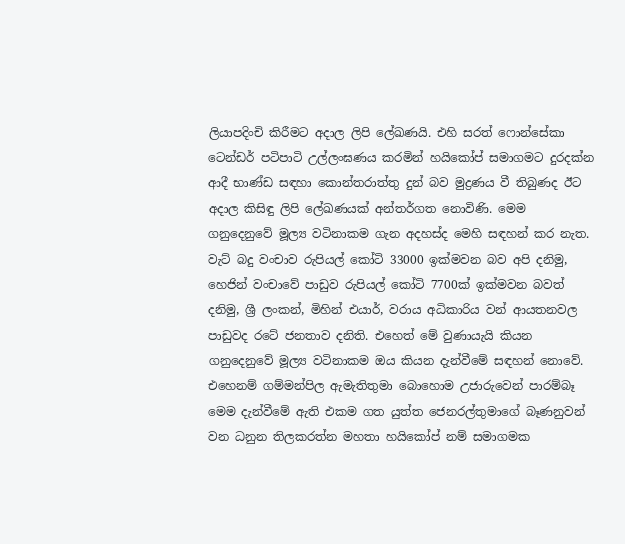ලියාපදිංචි කිරීමට අදාල ලිපි ලේඛණයි. එහි සරත් ෆොන්සේකා ටෙන්ඩර් පටිපාටි උල්ලංඝණය කරමින් හයිකෝප් සමාගමට දුරදක්න ආදී භාණ්ඩ සඳහා කොන්තරාත්තු දුන් බව මුද්‍රණය වී තිබුණද ඊට අදාල කිසිඳු ලිපි ලේඛණයක් අන්තර්ගත නොවිණි. මෙම ගනුදෙනුවේ මූල්‍ය වටිනාකම ගැන අදහස්ද මෙහි සඳහන් කර නැත. වැට් බදු වංචාව රුපියල් කෝටි 33000 ඉක්මවන බව අපි දනිමු, හෙජින් වංචාවේ පාඩුව රුපියල් කෝටි 7700ක් ඉක්මවන බවත් දනිමු, ශ්‍රී ලංකන්, මිහින් එයාර්, වරාය අධිකාරිය වන් ආයතනවල පාඩුවද රටේ ජනතාව දනිති. එහෙත් මේ වුණායැයි කියන ගනුදෙනුවේ මූල්‍ය වටිනාකම ඔය කියන දැන්වීමේ සඳහන් නොවේ. එහෙනම් ගම්මන්පිල ඇමැතිතුමා බොහොම උජාරුවෙන් පාරම්බෑ මෙම දැන්වීමේ ඇති එකම ගත යුත්ත ජෙනරල්තුමාගේ බෑණනුවන් වන ධනුන තිලකරත්න මහතා හයිකෝප් නම් සමාගමක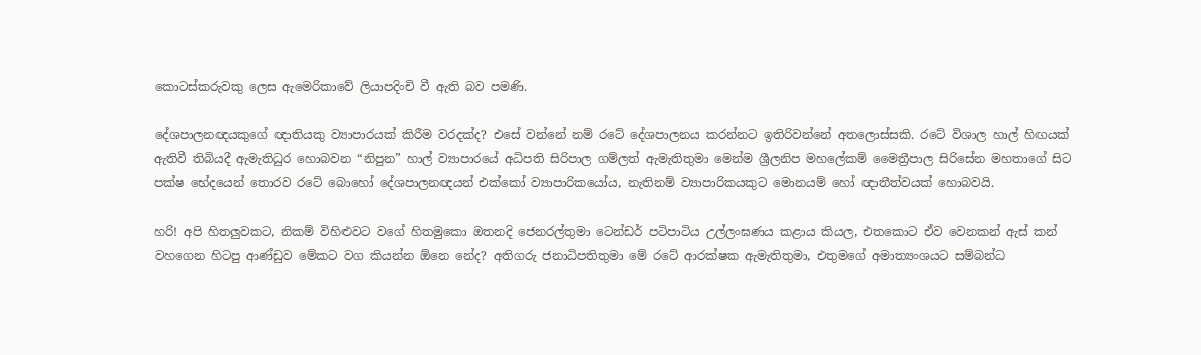කොටස්කරුවකු ලෙස ඇමෙරිකාවේ ලියාපදිංචි වී ඇති බව පමණි.

දේශපාලනඥයකුගේ ඥාතියකු ව්‍යාපාරයක් කිරීම වරදක්ද? එසේ වන්නේ නම් රටේ දේශපාලනය කරන්නට ඉතිරිවන්නේ අතලොස්සකි. රටේ විශාල හාල් හිඟයක් ඇතිවී තිබියදී ඇමැතිධුර හොබවන “නිපුන” හාල් ව්‍යාපාරයේ අධිපති සිරිපාල ගම්ලත් ඇමැතිතුමා මෙන්ම ශ්‍රීලනිප මහලේකම් මෛත්‍රීපාල සිරිසේන මහතාගේ සිට පක්ෂ භේදයෙන් තොරව රටේ බොහෝ දේශපාලනඥයන් එක්කෝ ව්‍යාපාරිකයෝය, නැතිනම් ව්‍යාපාරිකයකුට මොනයම් හෝ ඥාතීත්වයක් හොබවයි.

හරි! අපි හිතලුවකට, නිකම් විහිළුවට වගේ හිතමුකො ඔතනදි ජෙනරල්තුමා ටෙන්ඩර් පටිපාටිය උල්ලංඝණය කළාය කියල, එතකොට ඒව වෙනකන් ඇස් කන් වහගෙන හිටපු ආණ්ඩුව මේකට වග කියන්න ඕනෙ නේද? අතිගරු ජනාධිපතිතුමා මේ රටේ ආරක්ෂක ඇමැතිතුමා, එතුමගේ අමාත්‍යංශයට සම්බන්ධ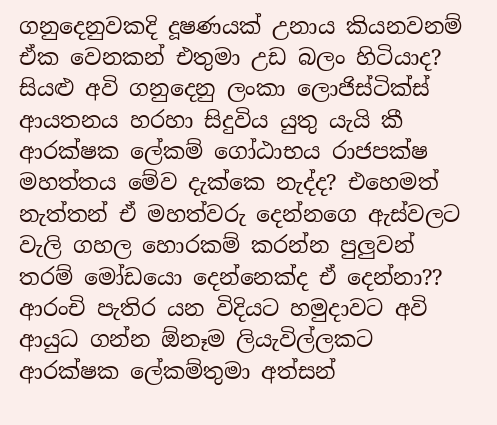ගනුදෙනුවකදි දූෂණයක් උනාය කියනවනම් ඒක වෙනකන් එතුමා උඩ බලං හිටියාද? සියළු අවි ගනුදෙනු ලංකා ලොජිස්ටික්ස් ආයතනය හරහා සිදුවිය යුතු යැයි කී ආරක්ෂක ලේකම් ගෝඨාභය රාජපක්ෂ මහත්තය මේව දැක්කෙ නැද්ද? එහෙමත් නැත්තන් ඒ මහත්වරු දෙන්නගෙ ඇස්වලට වැලි ගහල හොරකම් කරන්න පුලුවන් තරම් මෝඩයො දෙන්නෙක්ද ඒ දෙන්නා?? ආරංචි පැතිර යන විදියට හමුදාවට අවි ආයුධ ගන්න ඕනෑම ලියැවිල්ලකට ආරක්ෂක ලේකම්තුමා අත්සන්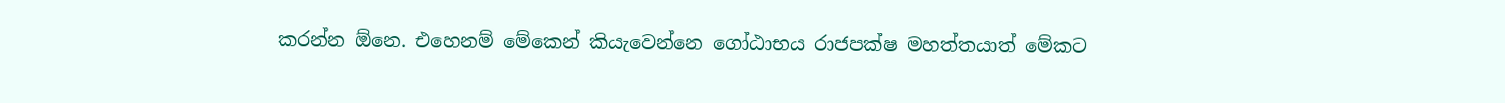කරන්න ඕනෙ. එහෙනම් මේකෙන් කියැවෙන්නෙ ගෝඨාභය රාජපක්ෂ මහත්තයාත් මේකට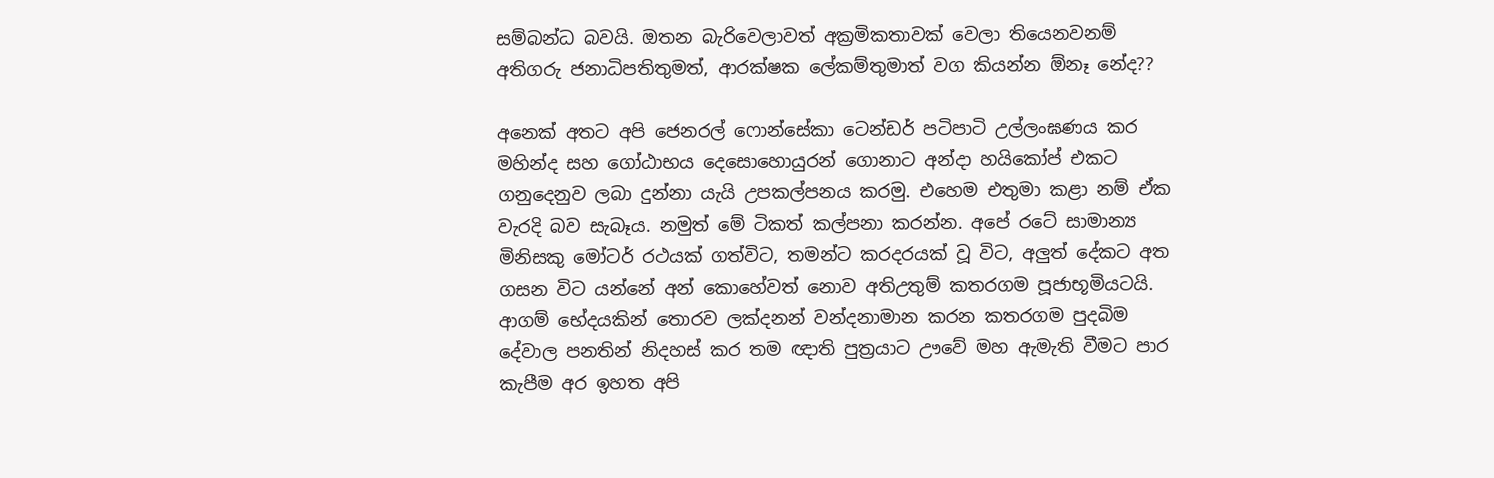සම්බන්ධ බවයි. ඔතන බැරිවෙලාවත් අක්‍රමිකතාවක් වෙලා තියෙනවනම් අතිගරු ජනාධිපතිතුමත්, ආරක්ෂක ලේකම්තුමාත් වග කියන්න ඕනෑ නේද??

අනෙක් අතට අපි ජෙනරල් ෆොන්සේකා ටෙන්ඩර් පටිපාටි උල්ලංඝණය කර මහින්ද සහ ගෝඨාභය දෙසොහොයුරන් ගොනාට අන්දා හයිකෝප් එකට ගනුදෙනුව ලබා දුන්නා යැයි උපකල්පනය කරමු. එහෙම එතුමා කළා නම් ඒක වැරදි බව සැබෑය. නමුත් මේ ටිකත් කල්පනා කරන්න. අපේ රටේ සාමාන්‍ය මිනිසකු මෝටර් රථයක් ගත්විට, තමන්ට කරදරයක් වූ විට, අලුත් දේකට අත ගසන විට යන්නේ අන් කොහේවත් නොව අතිඋතුම් කතරගම පූජාභූමියටයි. ආගම් භේදයකින් තොරව ලක්දනන් වන්දනාමාන කරන කතරගම පුදබිම දේවාල පනතින් නිදහස් කර තම ඥාති පුත්‍රයාට ඌවේ මහ ඇමැති වීමට පාර කැපීම අර ඉහත අපි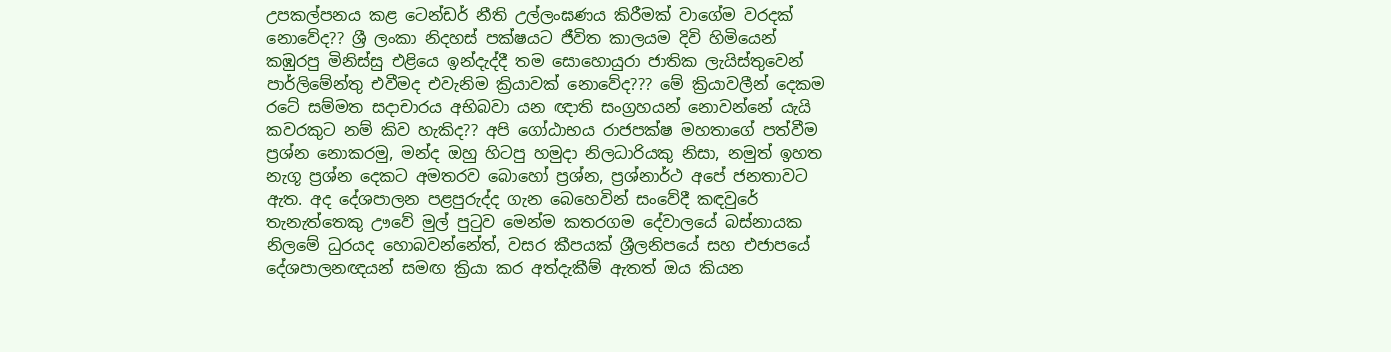උපකල්පනය කළ ටෙන්ඩර් නීති උල්ලංඝණය කිරීමක් වාගේම වරදක් නොවේද?? ශ්‍රී ලංකා නිදහස් පක්ෂයට ජීවිත කාලයම දිවි හිමියෙන් කඹුරපු මිනිස්සු එළියෙ ඉන්දැද්දී තම සොහොයුරා ජාතික ලැයිස්තුවෙන් පාර්ලිමේන්තු එවීමද එවැනිම ක්‍රියාවක් නොවේද??? මේ ක්‍රියාවලීන් දෙකම රටේ සම්මත සදාචාරය අභිබවා යන ඥාති සංග්‍රහයන් නොවන්නේ යැයි කවරකුට නම් කිව හැකිද?? අපි ගෝඨාභය රාජපක්ෂ මහතාගේ පත්වීම ප්‍රශ්න නොකරමු, මන්ද ඔහු හිටපු හමුදා නිලධාරියකු නිසා, නමුත් ඉහත නැගූ ප්‍රශ්න දෙකට අමතරව බොහෝ ප්‍රශ්න, ප්‍රශ්නාර්ථ අපේ ජනතාවට ඇත. අද දේශපාලන පළපුරුද්ද ගැන බෙහෙවින් සංවේදී කඳවුරේ තැනැත්තෙකු ඌවේ මුල් පුටුව මෙන්ම කතරගම දේවාලයේ බස්නායක නිලමේ ධුරයද හොබවන්නේත්, වසර කීපයක් ශ්‍රීලනිපයේ සහ එජාපයේ දේශපාලනඥයන් සමඟ ක්‍රියා කර අත්දැකීම් ඇතත් ඔය කියන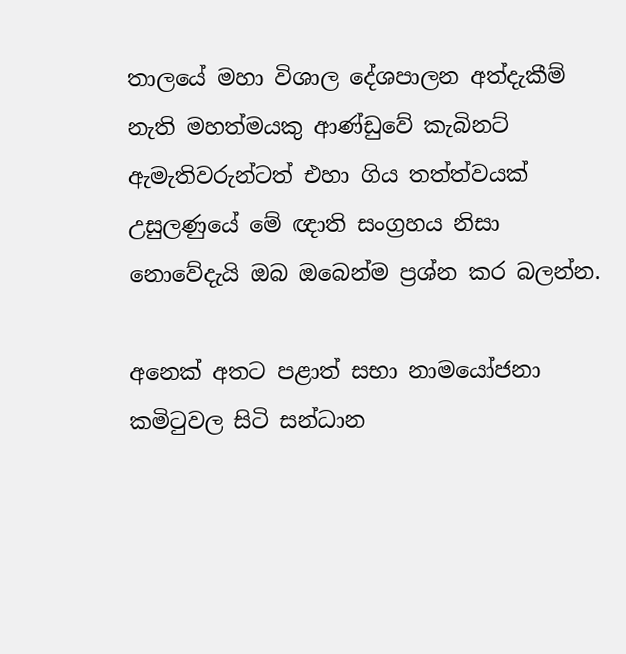තාලයේ මහා විශාල දේශපාලන අත්දැකීම් නැති මහත්මයකු ආණ්ඩුවේ කැබිනට් ඇමැතිවරුන්ටත් එහා ගිය තත්ත්වයක් උසුලණුයේ මේ ඥාති සංග්‍රහය නිසා නොවේදැයි ඔබ ඔබෙන්ම ප්‍රශ්න කර බලන්න.

අනෙක් අතට පළාත් සභා නාමයෝජනා කමිටුවල සිටි සන්ධාන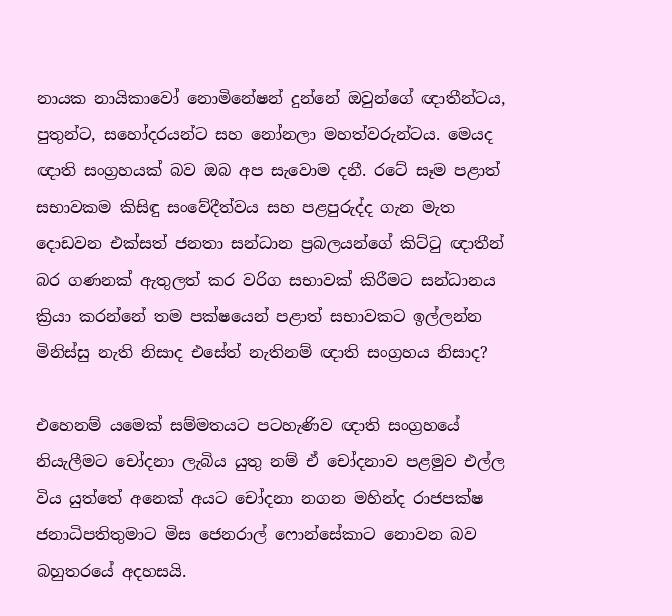නායක නායිකාවෝ නොමිනේෂන් දුන්නේ ඔවුන්ගේ ඥාතීන්ටය, පුතුන්ට, සහෝදරයන්ට සහ නෝනලා මහත්වරුන්ටය. මෙයද ඥාති සංග්‍රහයක් බව ඔබ අප සැවොම දනී. රටේ සෑම පළාත් සභාවකම කිසිඳු සංවේදීත්වය සහ පළපුරුද්ද ගැන මැත දොඩවන එක්සත් ජනතා සන්ධාන ප්‍රබලයන්ගේ කිට්ටු ඥාතීන් බර ගණනක් ඇතුලත් කර වරිග සභාවක් කිරීමට සන්ධානය ක්‍රියා කරන්නේ තම පක්ෂයෙන් පළාත් සභාවකට ඉල්ලන්න මිනිස්සු නැති නිසාද එසේත් නැතිනම් ඥාති සංග්‍රහය නිසාද?

එහෙනම් යමෙක් සම්මතයට පටහැණිව ඥාති සංග්‍රහයේ නියැලීමට චෝදනා ලැබිය යුතු නම් ඒ චෝදනාව පළමුව එල්ල විය යුත්තේ අනෙක් අයට චෝදනා නගන මහින්ද රාජපක්ෂ ජනාධිපතිතුමාට මිස ජෙනරාල් ෆොන්සේකාට නොවන බව බහුතරයේ අදහසයි.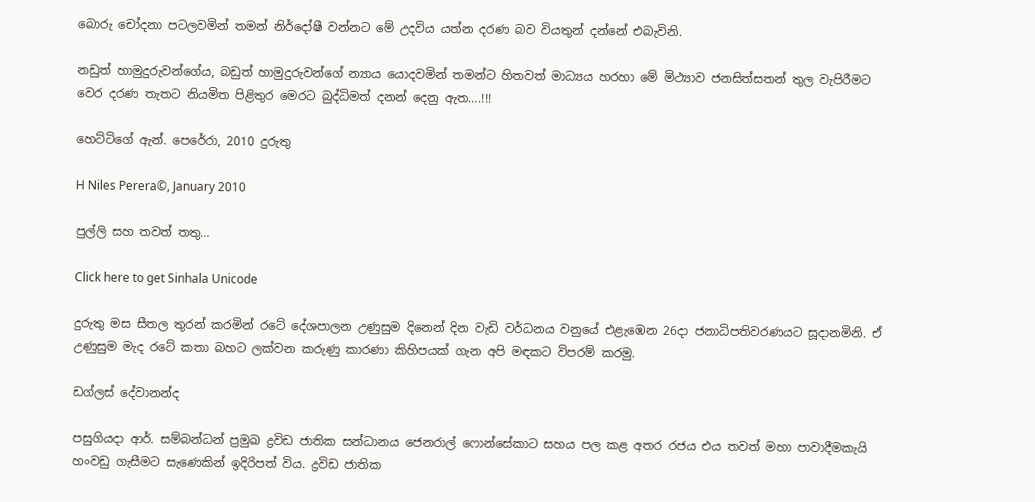බොරු චෝදනා පටලවමින් තමන් නිර්දෝෂී වන්නට මේ උදවිය යත්න දරණ බව වියතුන් දන්නේ එබැවිනි.

නඩුත් හාමුදුරුවන්ගේය, බඩුත් හාමුදුරුවන්ගේ න්‍යාය යොදවමින් තමන්ට හිතවත් මාධ්‍යය හරහා මේ මිථ්‍යාව ජනසිත්සතන් තුල වැපිරීමට වෙර දරණ තැතට නියමිත පිළිතුර මෙරට බුද්ධිමත් දනන් දෙනු ඇත….!!!

හෙට්ටිගේ ඇන්. පෙරේරා, 2010 දුරුතු

H Niles Perera©, January 2010

පුල්ලි සහ තවත් තතු…

Click here to get Sinhala Unicode

දුරුතු මස සීතල තුරන් කරමින් රටේ දේශපාලන උණුසුම දිනෙන් දින වැඩි වර්ධනය වනුයේ එළැඹෙන 26දා ජනාධිපතිවරණයට සූදානමිනි. ඒ උණුසුම මැද රටේ කතා බහට ලක්වන කරුණු කාරණා කිහිපයක් ගැන අපි මඳකට විපරම් කරමු.

ඩග්ලස් දේවානන්ද

පසුගියදා ආර්. සම්බන්ධන් ප්‍රමුඛ ද්‍රවිඩ ජාතික සන්ධානය ජෙනරාල් ෆොන්සේකාට සහය පල කළ අතර රජය එය තවත් මහා පාවාදීමකැයි හංවඩු ගැසීමට සැණෙකින් ඉදිරිපත් විය. ද්‍රවිඩ ජාතික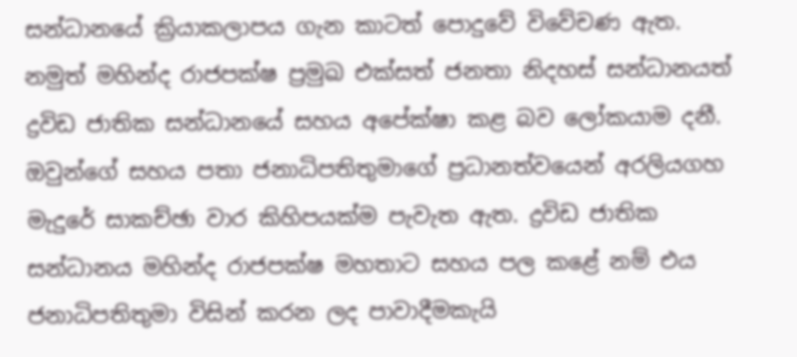සන්ධානයේ ක්‍රියාකලාපය ගැන කාටත් පොදුවේ විවේචණ ඇත. නමුත් මහින්ද රාජපක්ෂ ප්‍රමුඛ එක්සත් ජනතා නිදහස් සන්ධානයත් ද්‍රවිඩ ජාතික සන්ධානයේ සහය අපේක්ෂා කළ බව ලෝකයාම දනී. ඔවුන්ගේ සහය පතා ජනාධිපතිතුමාගේ ප්‍රධානත්වයෙන් අරලියගහ මැදුරේ සාකච්ඡා වාර කිහිපයක්ම පැවැත ඇත. ද්‍රවිඩ ජාතික සන්ධානය මහින්ද රාජපක්ෂ මහතාට සහය පල කළේ නම් එය ජනාධිපතිතුමා විසින් කරන ලද පාවාදීමකැයි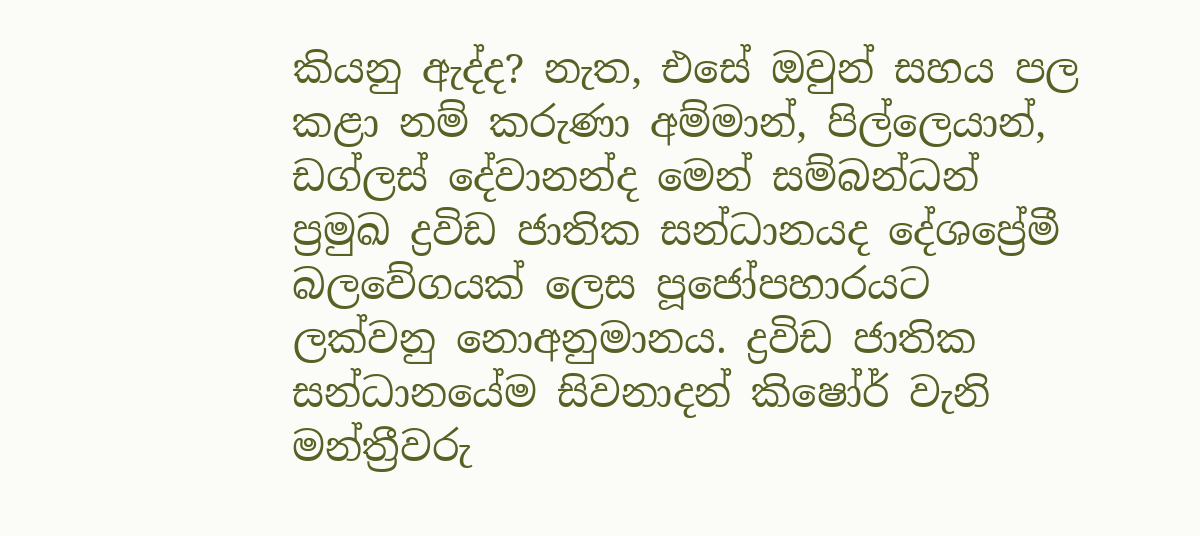කියනු ඇද්ද? නැත, එසේ ඔවුන් සහය පල කළා නම් කරුණා අම්මාන්, පිල්ලෙයාන්, ඩග්ලස් දේවානන්ද මෙන් සම්බන්ධන් ප්‍රමුඛ ද්‍රවිඩ ජාතික සන්ධානයද දේශප්‍රේමී බලවේගයක් ලෙස පූජෝපහාරයට ලක්වනු නොඅනුමානය. ද්‍රවිඩ ජාතික සන්ධානයේම සිවනාදන් කිෂෝර් වැනි මන්ත්‍රීවරු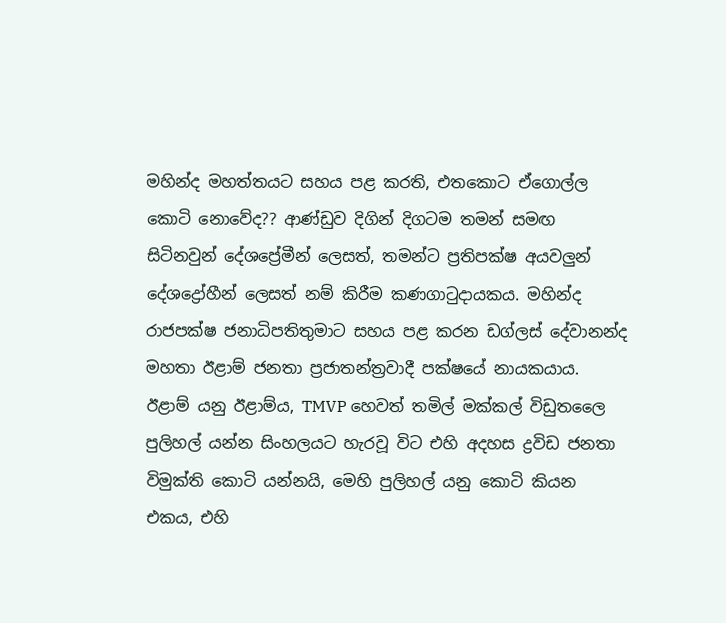මහින්ද මහත්තයට සහය පළ කරති, එතකොට ඒගොල්ල කොටි නොවේද?? ආණ්ඩුව දිගින් දිගටම තමන් සමඟ සිටිනවුන් දේශප්‍රේමීන් ලෙසත්, තමන්ට ප්‍රතිපක්ෂ අයවලුන් දේශද්‍රෝහීන් ලෙසත් නම් කිරීම කණගාටුදායකය. මහින්ද රාජපක්ෂ ජනාධිපතිතුමාට සහය පළ කරන ඩග්ලස් දේවානන්ද මහතා ඊළාම් ජනතා ප්‍රජාතන්ත්‍රවාදී පක්ෂයේ නායකයාය. ඊළාම් යනු ඊළාම්ය, TMVP හෙවත් තමිල් මක්කල් විඩුතලෛ පුලිහල් යන්න සිංහලයට හැරවූ විට එහි අදහස ද්‍රවිඩ ජනතා විමුක්ති කොටි යන්නයි, මෙහි පුලිහල් යනු කොටි කියන එකය, එහි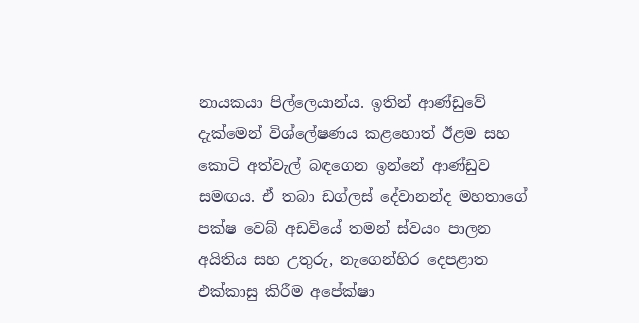නායකයා පිල්ලෙයාන්ය. ඉතින් ආණ්ඩුවේ දැක්මෙන් විශ්ලේෂණය කළහොත් ඊළම සහ කොටි අත්වැල් බඳගෙන ඉන්නේ ආණ්ඩුව සමඟය. ඒ තබා ඩග්ලස් දේවානන්ද මහතාගේ පක්ෂ වෙබ් අඩවියේ තමන් ස්වයං පාලන අයිතිය සහ උතුරු, නැගෙන්හිර දෙපළාත එක්කාසු කිරීම අපේක්ෂා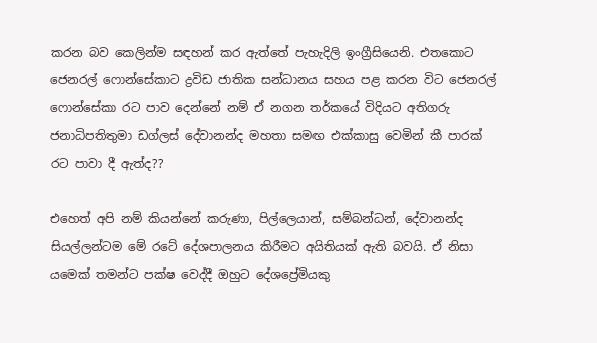කරන බව කෙලින්ම සඳහන් කර ඇත්තේ පැහැදිලි ඉංග්‍රීසියෙනි. එතකොට ජෙනරල් ෆොන්සේකාට ද්‍රවිඩ ජාතික සන්ධානය සහය පළ කරන විට ජෙනරල් ෆොන්සේකා රට පාව දෙන්නේ නම් ඒ නගන තර්කයේ විදියට අතිගරු ජනාධිපතිතුමා ඩග්ලස් දේවානන්ද මහතා සමඟ එක්කාසු වෙමින් කී පාරක් රට පාවා දී ඇත්ද??

එහෙත් අපි නම් කියන්නේ කරුණා, පිල්ලෙයාන්, සම්බන්ධන්, දේවානන්ද සියල්ලන්ටම මේ රටේ දේශපාලනය කිරීමට අයිතියක් ඇති බවයි. ඒ නිසා යමෙක් තමන්ට පක්ෂ වෙද්දී ඔහුට දේශප්‍රේමියකු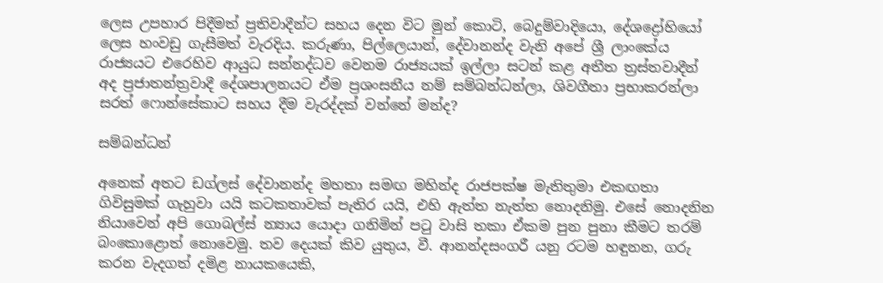ලෙස උපහාර පිදීමත් ප්‍රතිවාදීන්ට සහය දෙන විට මුන් කොටි, බෙදුම්වාදියො, දේශද්‍රෝහියෝ ලෙස හංවඩු ගැසීමත් වැරදිය. කරුණා, පිල්ලෙයාන්, දේවානන්ද වැනි අපේ ශ්‍රී ලාංකේය රාජ්‍යයට එරෙහිව ආයුධ සන්නද්ධව වෙනම රාජ්‍යයක් ඉල්ලා සටන් කළ අතීත ත්‍රස්තවාදීන් අද ප්‍රජාතන්ත්‍රවාදී දේශපාලනයට ඒම ප්‍රශංසනීය නම් සම්බන්ධන්ලා, ශිවගීතා ප්‍රභාකරන්ලා සරත් ෆොන්සේකාට සහය දීම වැරද්දක් වන්නේ මන්ද?

සම්බන්ධන්

අනෙක් අතට ඩග්ලස් දේවානන්ද මහතා සමඟ මහින්ද රාජපක්ෂ මැතිතුමා එකඟතා ගිවිසුමක් ගැහුවා යයි කටකතාවක් පැතිර යයි, එහි ඇත්ත නැත්ත නොදනිමු. එසේ නොදනින නියාවෙන් අපි ගොබල්ස් න්‍යාය යොදා ගනිමින් පටු වාසි තකා ඒකම පුන පුනා කීමට තරම් බංකොළොත් නොවෙමු. තව දෙයක් කිව යුතුය, වී. ආනන්දසංගරී යනු රටම හඳුනන, ගරු කරන වැදගත් දමිළ නායකයෙකි,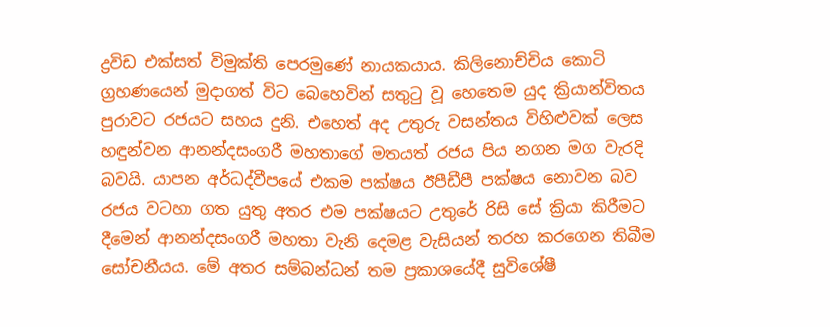ද්‍රවිඩ එක්සත් විමුක්ති පෙරමුණේ නායකයාය. කිලිනොච්චිය කොටි ග්‍රහණයෙන් මුදාගත් විට බෙහෙවින් සතුටු වූ හෙතෙම යුද ක්‍රියාන්විතය පුරාවට රජයට සහය දුනි. එහෙත් අද උතුරු වසන්තය විහිළුවක් ලෙස හඳුන්වන ආනන්දසංගරී මහතාගේ මතයත් රජය පිය නගන මග වැරදි බවයි. යාපන අර්ධද්වීපයේ එකම පක්ෂය ඊපීඩීපී පක්ෂය නොවන බව රජය වටහා ගත යුතු අතර එම පක්ෂයට උතුරේ රිසි සේ ක්‍රියා කිරීමට දීමෙන් ආනන්දසංගරී මහතා වැනි දෙමළ වැසියන් තරහ කරගෙන තිබීම සෝචනීයය. මේ අතර සම්බන්ධන් තම ප්‍රකාශයේදී සුවිශේෂී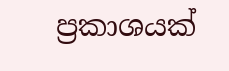ප්‍රකාශයක්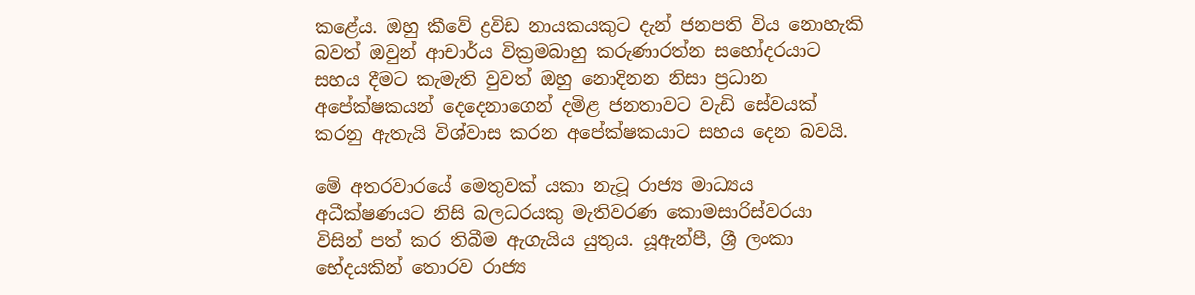කළේය. ඔහු කීවේ ද්‍රවිඩ නායකයකුට දැන් ජනපති විය නොහැකි බවත් ඔවුන් ආචාර්ය වික්‍රමබාහු කරුණාරත්න සහෝදරයාට සහය දීමට කැමැති වුවත් ඔහු නොදිනන නිසා ප්‍රධාන අපේක්ෂකයන් දෙදෙනාගෙන් දමිළ ජනතාවට වැඩි සේවයක් කරනු ඇතැයි විශ්වාස කරන අපේක්ෂකයාට සහය දෙන බවයි.

මේ අතරවාරයේ මෙතුවක් යකා නැටූ රාජ්‍ය මාධ්‍යය අධීක්ෂණයට නිසි බලධරයකු මැතිවරණ කොමසාරිස්වරයා විසින් පත් කර තිබීම ඇගැයිය යුතුය. යූඇන්පී, ශ්‍රී ලංකා භේදයකින් තොරව රාජ්‍ය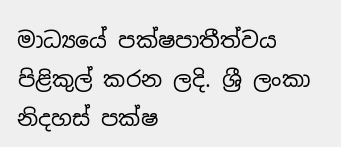මාධ්‍යයේ පක්ෂපාතීත්වය පිළිකුල් කරන ලදි. ශ්‍රී ලංකා නිදහස් පක්ෂ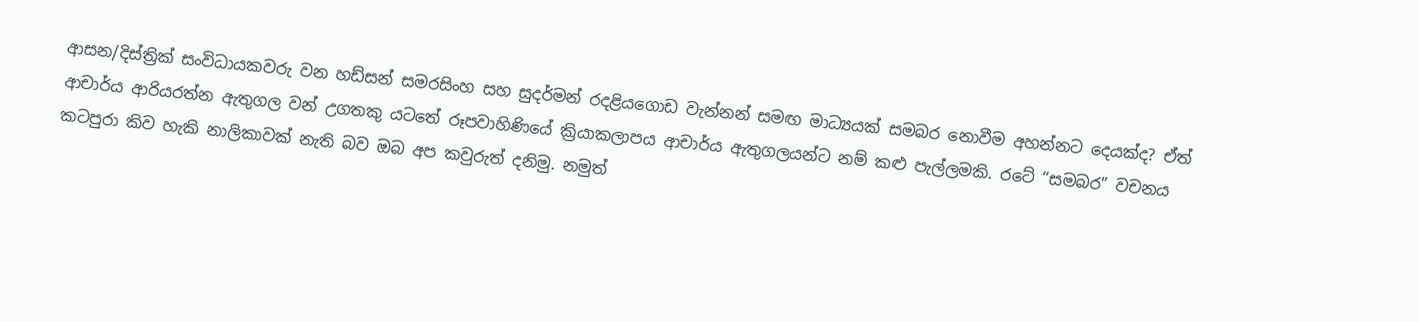ආසන/දිස්ත්‍රික් සංවිධායකවරු වන හඩ්සන් සමරසිංහ සහ සුදර්මන් රදළියගොඩ වැන්නන් සමඟ මාධ්‍යයක් සමබර නොවීම අහන්නට දෙයක්ද? ඒත් ආචාර්ය ආරියරත්න ඇතුගල වන් උගතකු යටතේ රූපවාහිණියේ ක්‍රියාකලාපය ආචාර්ය ඇතුගලයන්ට නම් කළු පැල්ලමකි. රටේ “සමබර” වචනය කටපුරා කිව හැකි නාලිකාවක් නැති බව ඔබ අප කවුරුත් දනිමු. නමුත්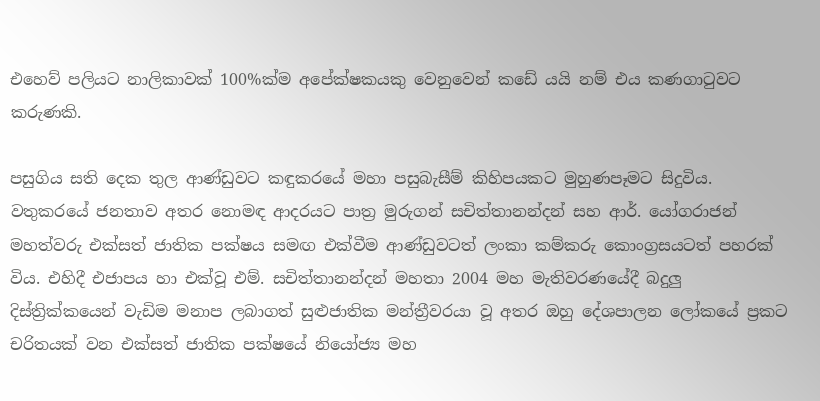එහෙව් පලියට නාලිකාවක් 100%ක්ම අපේක්ෂකයකු වෙනුවෙන් කඩේ යයි නම් එය කණගාටුවට කරුණකි.

පසුගිය සති දෙක තුල ආණ්ඩුවට කඳුකරයේ මහා පසුබැසීම් කිහිපයකට මුහුණපෑමට සිදුවිය. වතුකරයේ ජනතාව අතර නොමඳ ආදරයට පාත්‍ර මුරුගන් සචිත්තානන්දන් සහ ආර්. යෝගරාජන් මහත්වරු එක්සත් ජාතික පක්ෂය සමඟ එක්වීම ආණ්ඩුවටත් ලංකා කම්කරු කොංග්‍රසයටත් පහරක් විය. එහිදී එජාපය හා එක්වූ එම්. සචිත්තානන්දන් මහතා 2004 මහ මැතිවරණයේදී බදුලු දිස්ත්‍රික්කයෙන් වැඩිම මනාප ලබාගත් සුළුජාතික මන්ත්‍රීවරයා වූ අතර ඔහු දේශපාලන ලෝකයේ ප්‍රකට චරිතයක් වන එක්සත් ජාතික පක්ෂයේ නියෝජ්‍ය මහ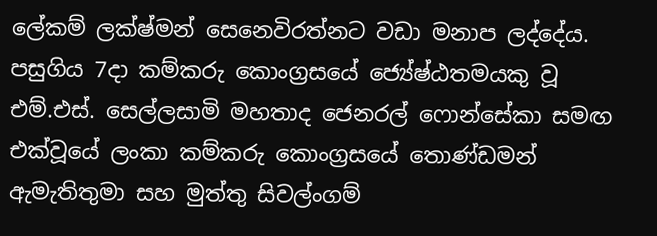ලේකම් ලක්ෂ්මන් සෙනෙවිරත්නට වඩා මනාප ලද්දේය. පසුගිය 7දා කම්කරු කොංග්‍රසයේ ජ්‍යේෂ්ඨතමයකු වූ එම්.එස්. සෙල්ලසාමි මහතාද ජෙනරල් ෆොන්සේකා සමඟ එක්වූයේ ලංකා කම්කරු කොංග්‍රසයේ තොණ්ඩමන් ඇමැතිතුමා සහ මුත්තු සිවල්ංගම්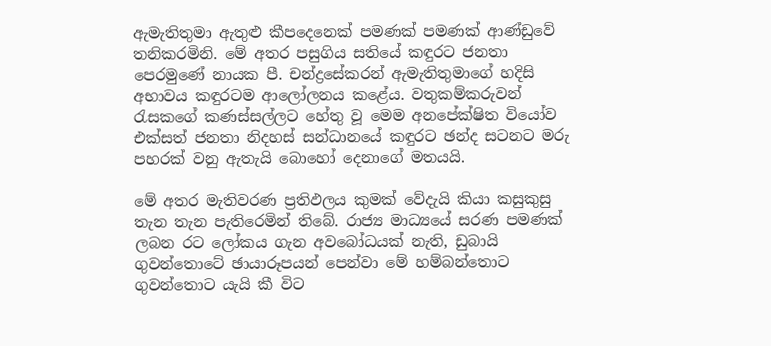ඇමැතිතුමා ඇතුළු කීපදෙනෙක් පමණක් පමණක් ආණ්ඩුවේ තනිකරමිනි. මේ අතර පසුගිය සතියේ කඳුරට ජනතා පෙරමුණේ නායක පී. චන්ද්‍රසේකරන් ඇමැතිතුමාගේ හදිසි අභාවය කඳුරටම ආලෝලනය කළේය. වතුකම්කරුවන් රැසකගේ කණස්සල්ලට හේතු වූ මෙම අනපේක්ෂිත වියෝව එක්සත් ජනතා නිදහස් සන්ධානයේ කඳුරට ඡන්ද සටනට මරු පහරක් වනු ඇතැයි බොහෝ දෙනාගේ මතයයි.

මේ අතර මැතිවරණ ප්‍රතිඵලය කුමක් වේදැයි කියා කසුකුසු තැන තැන පැතිරෙමින් තිබේ. රාජ්‍ය මාධ්‍යයේ සරණ පමණක් ලබන රට ලෝකය ගැන අවබෝධයක් නැති, ඩුබායි ගුවන්තොටේ ඡායාරූපයන් පෙන්වා මේ හම්බන්තොට ගුවන්තොට යැයි කී විට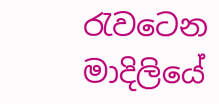රැවටෙන මාදිලියේ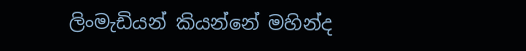ලිංමැඩියන් කියන්නේ මහින්ද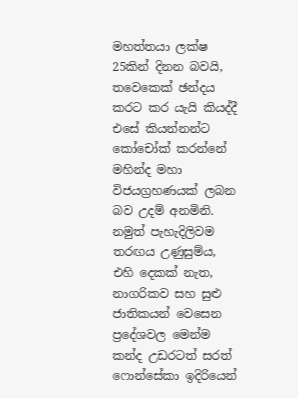මහත්තයා ලක්ෂ 25කින් දිනන බවයි, තවෙකෙක් ඡන්දය කරට කර යැයි කියද්දී එසේ කියන්නන්ට කෝචෝක් කරන්නේ මහින්ද මහා විජයග්‍රහණයක් ලබන බව උදම් අනමිනි. නමුත් පැහැදිලිවම තරඟය උණුසුම්ය, එහි දෙකක් නැත, නාගරිකව සහ සුළු ජාතිකයන් වෙසෙන ප්‍රදේශවල මෙන්ම කන්ද උඩරටත් සරත් ෆොන්සේකා ඉදිරියෙන්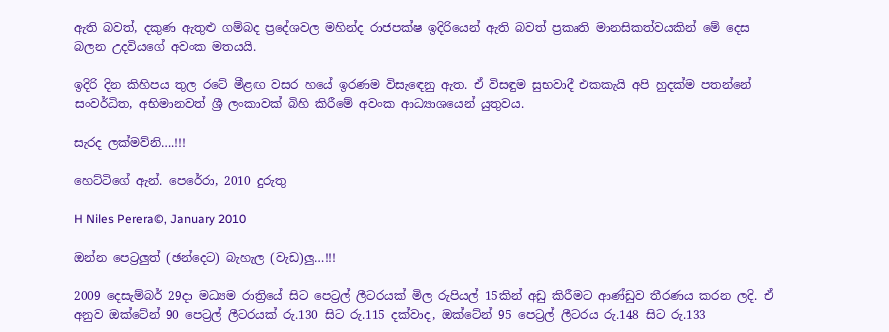ඇති බවත්, දකුණ ඇතුළු ගම්බද ප්‍රදේශවල මහින්ද රාජපක්ෂ ඉදිරියෙන් ඇති බවත් ප්‍රකෘති මානසිකත්වයකින් මේ දෙස බලන උදවියගේ අවංක මතයයි.

ඉදිරි දින කිහිපය තුල රටේ මීළඟ වසර හයේ ඉරණම විසැඳෙනු ඇත. ඒ විසඳුම සුභවාදී එකකැයි අපි හුදක්ම පතන්නේ සංවර්ධිත, අභිමානවත් ශ්‍රී ලංකාවක් බිහි කිරීමේ අවංක ආධ්‍යාශයෙන් යුතුවය.

සැරද ලක්මව්නි….!!!

හෙට්ටිගේ ඇන්. පෙරේරා, 2010 දුරුතු

H Niles Perera©, January 2010

ඔන්න පෙට්‍රලුත් (ඡන්දෙට) බැහැල (වැඩ)ලු…!!!

2009 දෙසැම්බර් 29දා මධ්‍යම රාත්‍රියේ සිට පෙට්‍රල් ලීටරයක් මිල රුපියල් 15කින් අඩු කිරීමට ආණ්ඩුව තීරණය කරන ලදි. ඒ අනුව ඔක්ටේන් 90 පෙට්‍රල් ලීටරයක් රු.130 සිට රු.115 දක්වාද, ඔක්ටේන් 95 පෙට්‍රල් ලීටරය රු.148 සිට රු.133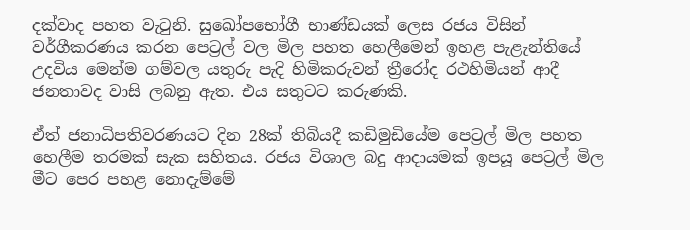දක්වාද පහත වැටුනි. සුඛෝපභෝගී භාණ්ඩයක් ලෙස රජය විසින් වර්ගීකරණය කරන පෙට්‍රල් වල මිල පහත හෙලීමෙන් ඉහළ පැළැන්තියේ උදවිය මෙන්ම ගම්වල යතුරු පැදි හිමිකරුවන් ත්‍රීරෝද රථහිමියන් ආදී ජනතාවද වාසි ලබනු ඇත. එය සතුටට කරුණකි.

ඒත් ජනාධිපතිවරණයට දින 28ක් තිබියදී කඩිමුඩියේම පෙට්‍රල් මිල පහත හෙලීම තරමක් සැක සහිතය. රජය විශාල බදු ආදායමක් ඉපයූ පෙට්‍රල් මිල මීට පෙර පහළ නොදැම්මේ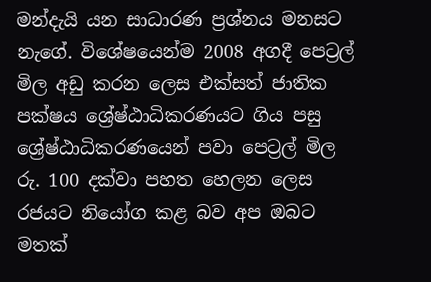මන්දැයි යන සාධාරණ ප්‍රශ්නය මනසට නැගේ. විශේෂයෙන්ම 2008 අගදී පෙට්‍රල් මිල අඩු කරන ලෙස එක්සත් ජාතික පක්ෂය ශ්‍රේෂ්ඨාධිකරණයට ගිය පසු ශ්‍රේෂ්ඨාධිකරණයෙන් පවා පෙට්‍රල් මිල රු. 100 දක්වා පහත හෙලන ලෙස රජයට නියෝග කළ බව අප ඔබට මතක්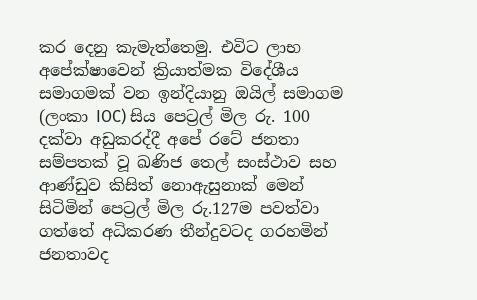කර දෙනු කැමැත්තෙමු. එවිට ලාභ අපේක්ෂාවෙන් ක්‍රියාත්මක විදේශීය සමාගමක් වන ඉන්දියානු ඔයිල් සමාගම (ලංකා IOC) සිය පෙට්‍රල් මිල රු. 100 දක්වා අඩුකරද්දී අපේ රටේ ජනතා සම්පතක් වූ ඛණිජ තෙල් සංස්ථාව සහ ආණ්ඩුව කිසිත් නොඇසුනාක් මෙන් සිටිමින් පෙට්‍රල් මිල රු.127ම පවත්වා ගත්තේ අධිකරණ තීන්දුවටද ගරහමින් ජනතාවද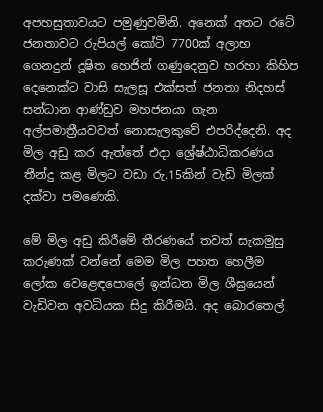අපහසුතාවයට පමුණුවමිනි. අනෙක් අතට රටේ ජනතාවට රුපියල් කෝටි 7700ක් අලාභ ගෙනදුන් දූෂිත හෙජින් ගණුදෙනුව හරහා කිහිප දෙනෙක්ට වාසි සැලසූ එක්සත් ජනතා නිදහස් සන්ධාන ආණ්ඩුව මහජනයා ගැන අල්පමාත්‍රීයවවත් නොසැලකුවේ එපරිද්දෙනි. අද මිල අඩු කර ඇත්තේ එදා ශ්‍රේෂ්ඨාධිකරණය තීන්දු කළ මිලට වඩා රු.15කින් වැඩි මිලක් දක්වා පමණෙකි.

මේ මිල අඩු කිරීමේ තීරණයේ තවත් සැකමුසු කරුණක් වන්නේ මෙම මිල පහත හෙලීම ලෝක වෙළෙඳපොලේ ඉන්ධන මිල ශීඝ්‍රයෙන් වැඩිවන අවධියක සිදු කිරීමයි. අද බොරතෙල්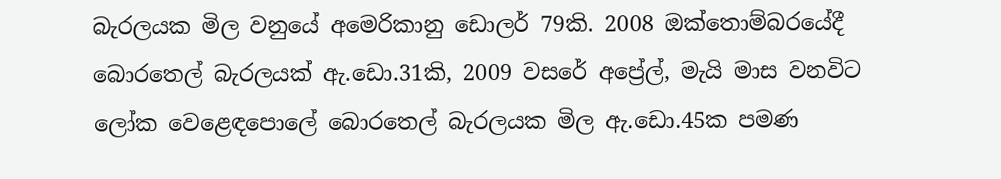බැරලයක මිල වනුයේ අමෙරිකානු ඩොලර් 79කි. 2008 ඔක්තොම්බරයේදී බොරතෙල් බැරලයක් ඇ.ඩො.31කි, 2009 වසරේ අප්‍රේල්, මැයි මාස වනවිට ලෝක වෙළෙඳපොලේ බොරතෙල් බැරලයක මිල ඇ.ඩො.45ක පමණ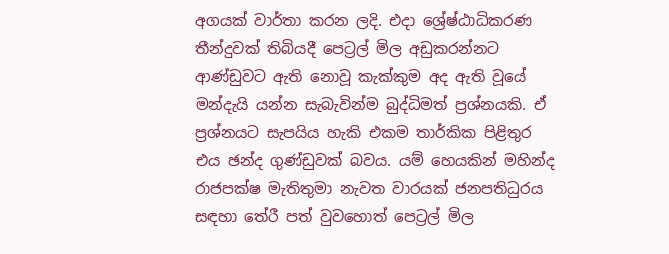අගයක් වාර්තා කරන ලදි. එදා ශ්‍රේෂ්ඨාධිකරණ තීන්දුවක් තිබියදී පෙට්‍රල් මිල අඩුකරන්නට ආණ්ඩුවට ඇති නොවූ කැක්කුම අද ඇති වූයේ මන්දැයි යන්න සැබැවින්ම බුද්ධිමත් ප්‍රශ්නයකි. ඒ ප්‍රශ්නයට සැපයිය හැකි එකම තාර්කික පිළිතුර එය ඡන්ද ගුණ්ඩුවක් බවය. යම් හෙයකින් මහින්ද රාජපක්ෂ මැතිතුමා නැවත වාරයක් ජනපතිධුරය සඳහා තේරී පත් වුවහොත් පෙට්‍රල් මිල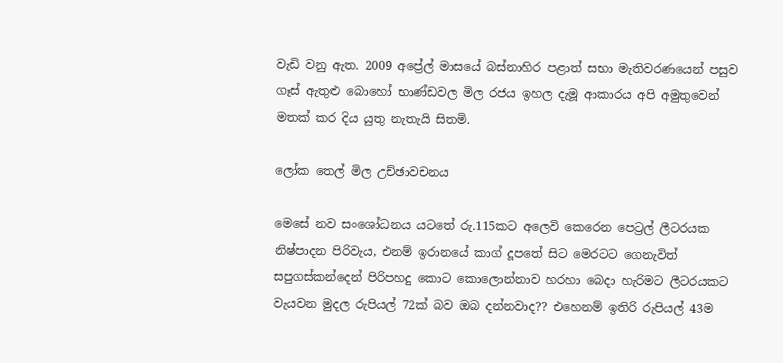වැඩි වනු ඇත. 2009 අප්‍රේල් මාසයේ බස්නාහිර පළාත් සභා මැතිවරණයෙන් පසුව ගෑස් ඇතුළු බොහෝ භාණ්ඩවල මිල රජය ඉහල දැමූ ආකාරය අපි අමුතුවෙන් මතක් කර දිය යුතු නැතැයි සිතමි.

ලෝක තෙල් මිල උච්ඡාවචනය

මෙසේ නව සංශෝධනය යටතේ රු.115කට අලෙවි කෙරෙන පෙට්‍රල් ලීටරයක නිෂ්පාදන පිරිවැය, එනම් ඉරානයේ කාග් දූපතේ සිට මෙරටට ගෙනැවිත් සපුගස්කන්දෙන් පිරිපහදු කොට කොලොන්නාව හරහා බෙදා හැරිමට ලීටරයකට වැයවන මුදල රුපියල් 72ක් බව ඔබ දන්නවාද?? එහෙනම් ඉතිරි රුපියල් 43ම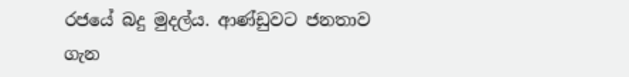රජයේ බදු මුදල්ය. ආණ්ඩුවට ජනතාව ගැන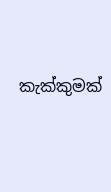කැක්කුමක්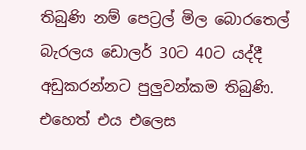තිබුණි නම් පෙට්‍රල් මිල බොරතෙල් බැරලය ඩොලර් 30ට 40ට යද්දී අඩුකරන්නට පුලුවන්කම තිබුණි. එහෙත් එය එලෙස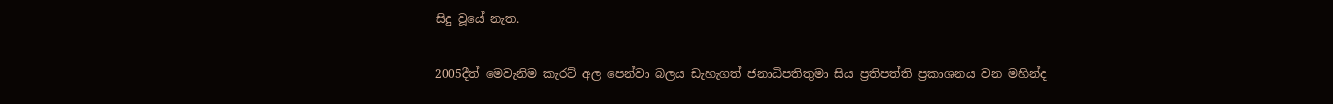සිදු වූයේ නැත.

2005දීත් මෙවැනිම කැරට් අල පෙන්වා බලය ඩැහැගත් ජනාධිපතිතුමා සිය ප්‍රතිපත්ති ප්‍රකාශනය වන මහින්ද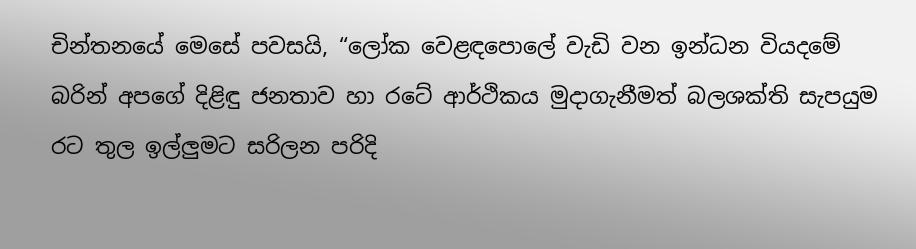චින්තනයේ මෙසේ පවසයි, “ලෝක වෙළඳපොලේ වැඩි වන ඉන්ධන වියදමේ බරින් අපගේ දිළිඳු ජනතාව හා රටේ ආර්ථිකය මුදාගැනීමත් බලශක්ති සැපයුම රට තුල ඉල්ලුමට සරිලන පරිදි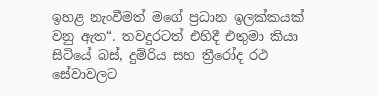ඉහළ නැංවීමත් මගේ ප්‍රධාන ඉලක්කයක් වනු ඇත“. තවදුරටත් එහිදී එතුමා කියා සිටියේ බස්, දුම්රිය සහ ත්‍රීරෝද රථ සේවාවලට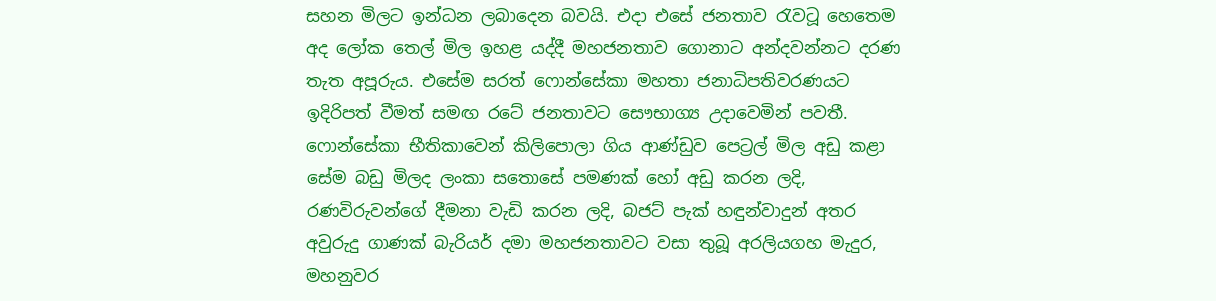සහන මිලට ඉන්ධන ලබාදෙන බවයි. එදා එසේ ජනතාව රැවටූ හෙතෙම අද ලෝක තෙල් මිල ඉහළ යද්දී මහජනතාව ගොනාට අන්දවන්නට දරණ තැත අපූරුය. එසේම සරත් ෆොන්සේකා මහතා ජනාධිපතිවරණයට ඉදිරිපත් වීමත් සමඟ රටේ ජනතාවට සෞභාග්‍ය උදාවෙමින් පවතී. ෆොන්සේකා භීතිකාවෙන් කිලිපොලා ගිය ආණ්ඩුව පෙට්‍රල් මිල අඩු කළා සේම බඩු මිලද ලංකා සතොසේ පමණක් හෝ අඩු කරන ලදි, රණවිරුවන්ගේ දීමනා වැඩි කරන ලදි, බජට් පැක් හඳුන්වාදුන් අතර අවුරුදු ගාණක් බැරියර් දමා මහජනතාවට වසා තුබූ අරලියගහ මැදුර, මහනුවර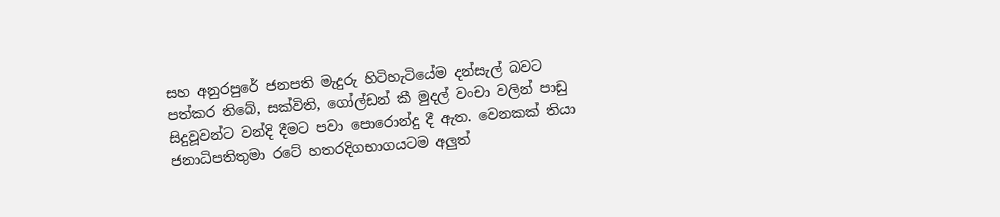සහ අනුරපුරේ ජනපති මැදුරු හිටිහැටියේම දන්සැල් බවට පත්කර තිබේ, සක්විති, ගෝල්ඩන් කී මුදල් වංචා වලින් පාඩු සිදුවූවන්ට වන්දි දීමට පවා පොරොන්දු දී ඇත. වෙනකක් තියා ජනාධිපතිතුමා රටේ හතරදිගභාගයටම අලුත්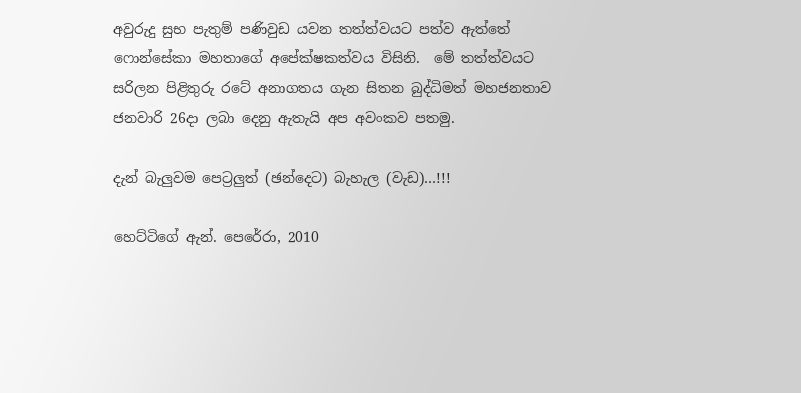අවුරුදු සුභ පැතුම් පණිවුඩ යවන තත්ත්වයට පත්ව ඇත්තේ ෆොන්සේකා මහතාගේ අපේක්ෂකත්වය විසිනි.  මේ තත්ත්වයට සරිලන පිළිතුරු රටේ අනාගතය ගැන සිතන බුද්ධිමත් මහජනතාව ජනවාරි 26දා ලබා දෙනු ඇතැයි අප අවංකව පතමු.

දැන් බැලුවම පෙට්‍රලුත් (ඡන්දෙට) බැහැල (වැඩ)…!!!

හෙට්ටිගේ ඇන්. පෙරේරා, 2010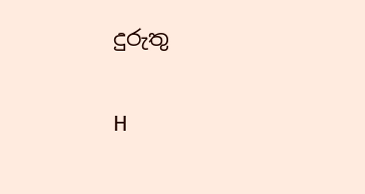දුරුතු

H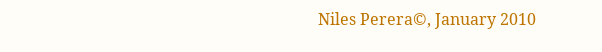Niles Perera©, January 2010